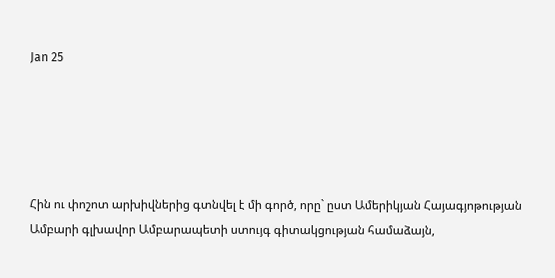Jan 25





Հին ու փոշոտ արխիվներից գտնվել է մի գործ, որը` ըստ Ամերիկյան Հայագյոթության Ամբարի գլխավոր Ամբարապետի ստույգ գիտակցության համաձայն,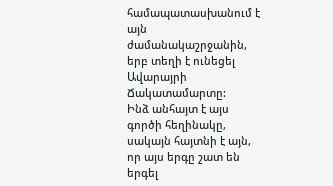համապատասխանում է այն ժամանակաշրջանին, երբ տեղի է ունեցել Ավարայրի Ճակատամարտը:
Ինձ անհայտ է այս գործի հեղինակը, սակայն հայտնի է այն, որ այս երգը շատ են երգել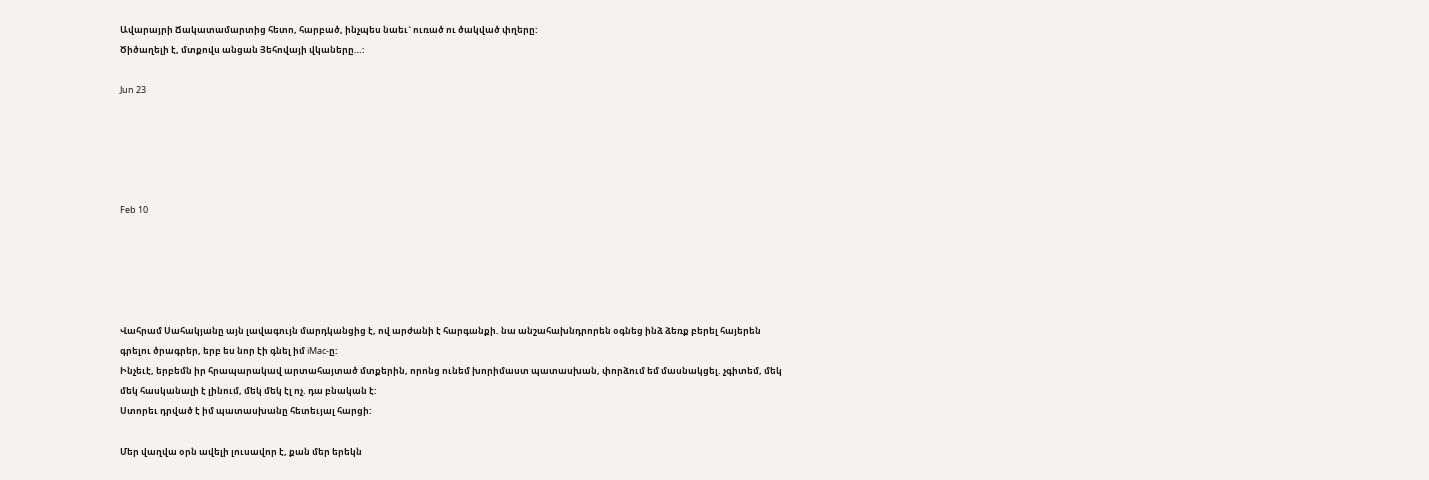Ավարայրի Ճակատամարտից հետո, հարբած, ինչպես նաեւ` ուռած ու ծակված փղերը:
Ծիծաղելի է, մտքովս անցան Յեհովայի վկաները…:

Jun 23





Feb 10





Վահրամ Սահակյանը այն լավագույն մարդկանցից է, ով արժանի է հարգանքի. նա անշահախնդրորեն օգնեց ինձ ձեռք բերել հայերեն գրելու ծրագրեր, երբ ես նոր էի գնել իմ iMac-ը:
Ինչեւէ, երբեմն իր հրապարակավ արտահայտած մտքերին, որոնց ունեմ խորիմաստ պատասխան, փորձում եմ մասնակցել. չգիտեմ, մեկ մեկ հասկանալի է լինում, մեկ մեկ էլ ոչ. դա բնական է:
Ստորեւ դրված է իմ պատասխանը հետեւյալ հարցի:

Մեր վաղվա օրն ավելի լուսավոր է, քան մեր երեկն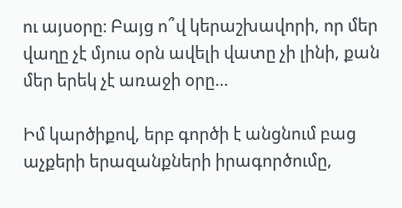ու այսօրը։ Բայց ո՞վ կերաշխավորի, որ մեր վաղը չէ մյուս օրն ավելի վատը չի լինի, քան մեր երեկ չէ առաջի օրը…

Իմ կարծիքով, երբ գործի է անցնում բաց աչքերի երազանքների իրագործումը,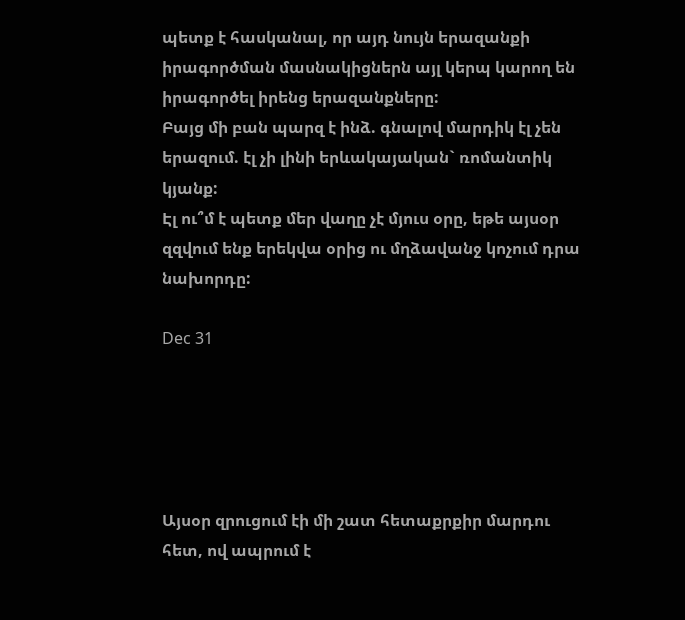պետք է հասկանալ, որ այդ նույն երազանքի իրագործման մասնակիցներն այլ կերպ կարող են իրագործել իրենց երազանքները:
Բայց մի բան պարզ է ինձ. գնալով մարդիկ էլ չեն երազում. էլ չի լինի երևակայական` ռոմանտիկ կյանք:
Էլ ու՞մ է պետք մեր վաղը չէ մյուս օրը, եթե այսօր զզվում ենք երեկվա օրից ու մղձավանջ կոչում դրա նախորդը:

Dec 31





Այսօր զրուցում էի մի շատ հետաքրքիր մարդու հետ, ով ապրում է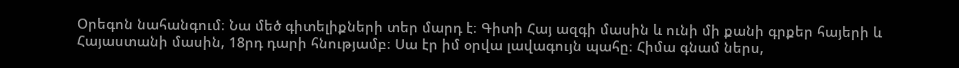Օրեգոն նահանգում։ Նա մեծ գիտելիքների տեր մարդ է։ Գիտի Հայ ազգի մասին և ունի մի քանի գրքեր հայերի և Հայաստանի մասին, 18րդ դարի հնությամբ։ Սա էր իմ օրվա լավագույն պահը։ Հիմա գնամ ներս,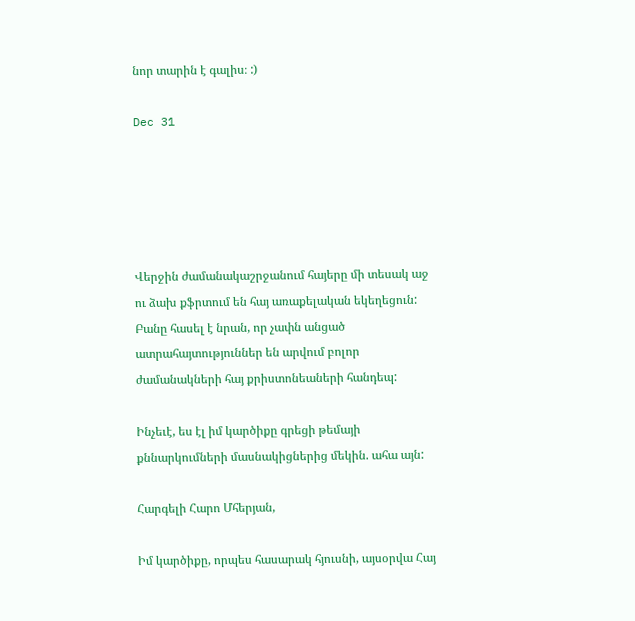նոր տարին է գալիս։ :)

Dec 31





Վերջին ժամանակաշրջանում հայերը մի տեսակ աջ ու ձախ քֆրտում են հայ առաքելական եկեղեցուն: Բանը հասել է նրան, որ չափն անցած ատրահայտություններ են արվում բոլոր ժամանակների հայ քրիստոնեաների հանդեպ:

Ինչեւէ, ես էլ իմ կարծիքը գրեցի թեմայի քննարկումների մասնակիցներից մեկին. ահա այն:

Հարգելի Հարո Մհերյան,

Իմ կարծիքը, որպես հասարակ հյուսնի, այսօրվա Հայ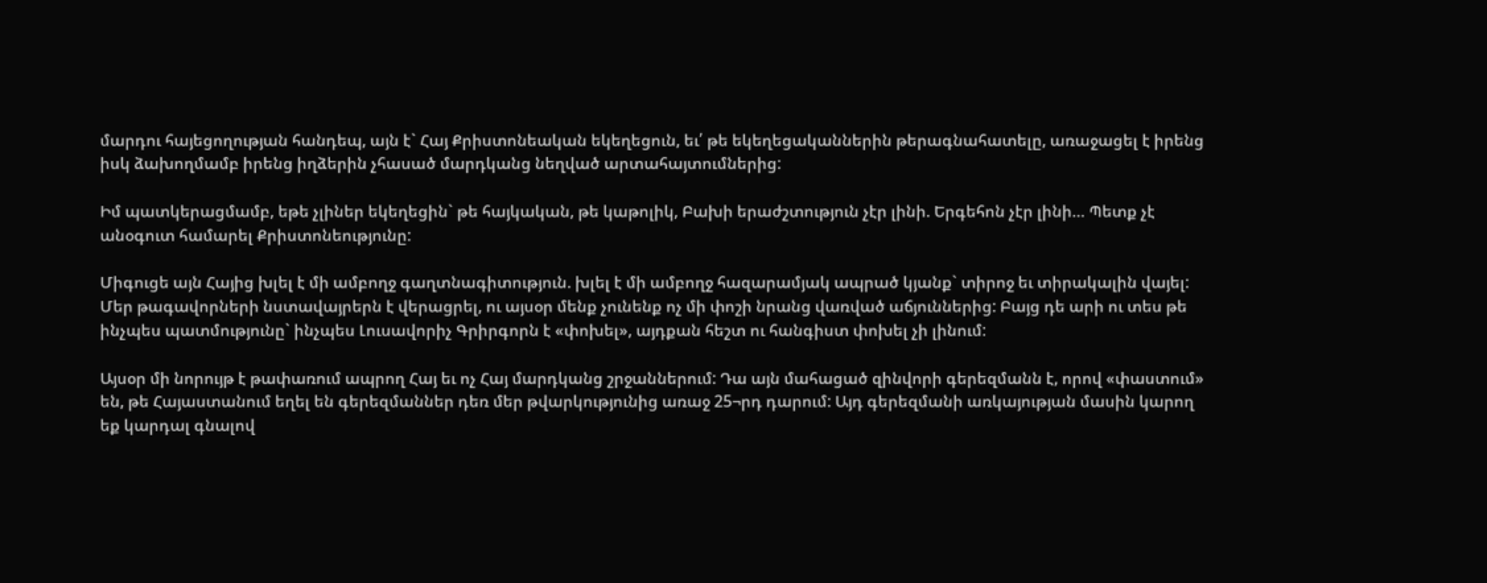մարդու հայեցողության հանդեպ, այն է` Հայ Քրիստոնեական եկեղեցուն, եւ՛ թե եկեղեցականներին թերագնահատելը, առաջացել է իրենց իսկ ձախողմամբ իրենց իղձերին չհասած մարդկանց նեղված արտահայտումներից:

Իմ պատկերացմամբ, եթե չլիներ եկեղեցին` թե հայկական, թե կաթոլիկ, Բախի երաժշտություն չէր լինի. Երգեհոն չէր լինի… Պետք չէ անօգուտ համարել Քրիստոնեությունը:

Միգուցե այն Հայից խլել է մի ամբողջ գաղտնագիտություն. խլել է մի ամբողջ հազարամյակ ապրած կյանք` տիրոջ եւ տիրակալին վայել: Մեր թագավորների նստավայրերն է վերացրել, ու այսօր մենք չունենք ոչ մի փոշի նրանց վառված աճյուններից: Բայց դե արի ու տես թե ինչպես պատմությունը` ինչպես Լուսավորիչ Գրիրգորն է «փոխել», այդքան հեշտ ու հանգիստ փոխել չի լինում:

Այսօր մի նորույթ է թափառում ապրող Հայ եւ ոչ Հայ մարդկանց շրջաններում: Դա այն մահացած զինվորի գերեզմանն է, որով «փաստում» են, թե Հայաստանում եղել են գերեզմաններ դեռ մեր թվարկությունից առաջ 25¬րդ դարում: Այդ գերեզմանի առկայության մասին կարող եք կարդալ գնալով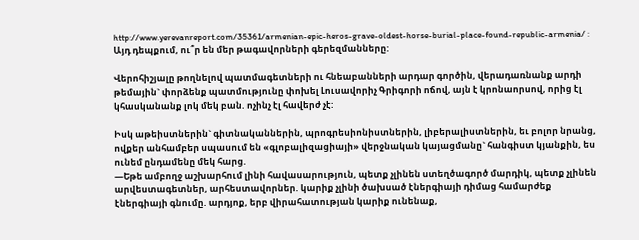http://www.yerevanreport.com/35361/armenian-epic-heros-grave-oldest-horse-burial-place-found-republic-armenia/ : Այդ դեպքում, ու՞ր են մեր թագավորների գերեզմանները:

Վերոհիշյալը թողնելով պատմագետների ու հնեաբանների արդար գործին, վերադառնանք արդի թեմային` փորձենք պատմությունը փոխել Լուսավորիչ Գրիգորի ոճով, այն է կրոնաորսով, որից էլ կհասկանանք լոկ մեկ բան. ոչինչ էլ հավերժ չէ:

Իսկ աթեիստներին` գիտնականներին, պրոգրեսիոնիստներին, լիբերալիստներին, եւ բոլոր նրանց, ովքեր անհամբեր սպասում են «գլոբալիզացիայի» վերջնական կայացմանը` հանգիստ կյանքին, ես ունեմ ընդամենը մեկ հարց.
—Եթե ամբողջ աշխարհում լինի հավասարություն, պետք չլինեն ստեղծագործ մարդիկ, պետք չլինեն արվեստագետներ, արհեստավորներ. կարիք չլինի ծախսած էներգիայի դիմաց համարժեք էներգիայի գնումը. արդյոք, երբ վիրահատության կարիք ունենաք,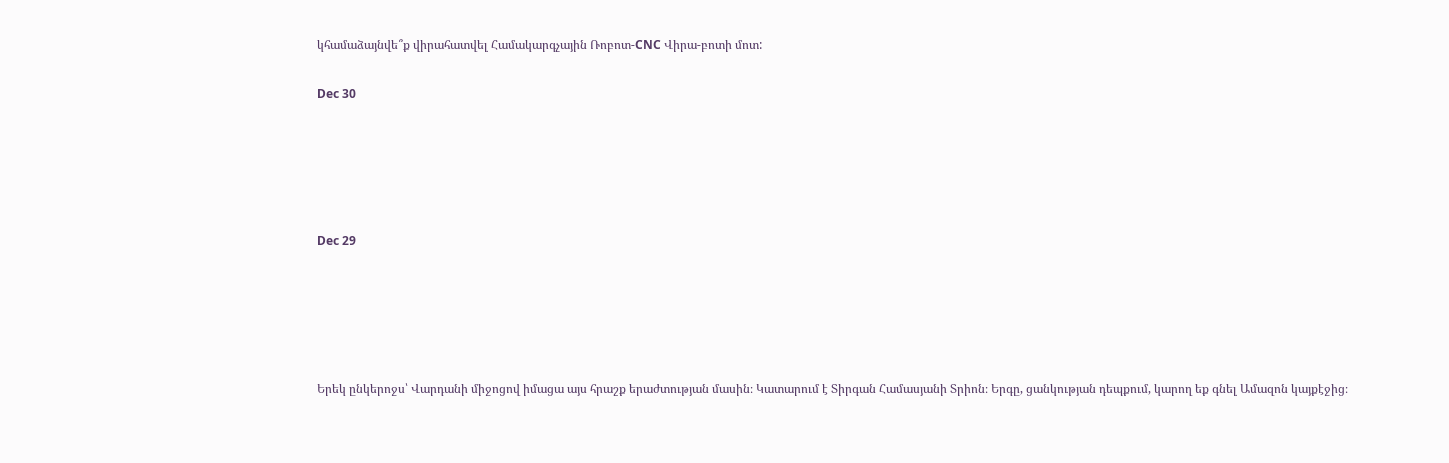կհամաձայնվե՞ք վիրահատվել Համակարգչային Ռոբոտ-CNC Վիրա-բոտի մոտ:

Dec 30





Dec 29





Երեկ ընկերոջս՝ Վարդանի միջոցով իմացա այս հրաշք երաժտության մասին։ Կատարում է Տիրգան Համասյանի Տրիոն։ Երգը, ցանկության դեպքում, կարող եք գնել Ամազոն կայքէջից։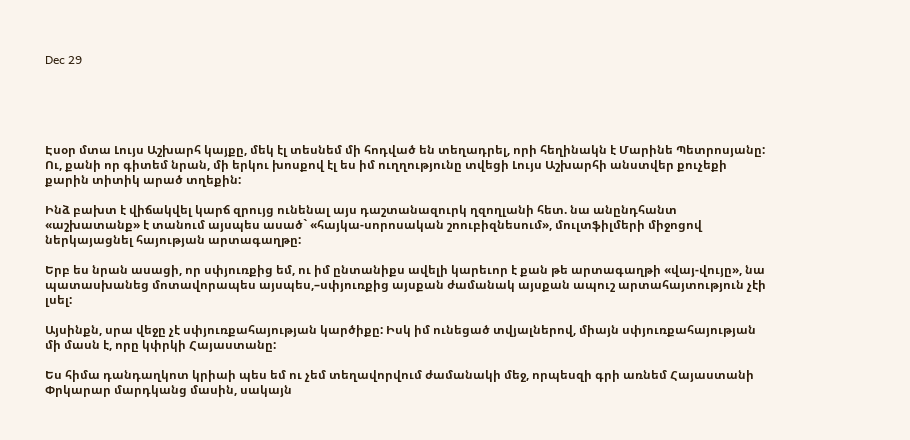Dec 29





Էսօր մտա Լույս Աշխարհ կայքը, մեկ էլ տեսնեմ մի հոդված են տեղադրել, որի հեղինակն է Մարինե Պետրոսյանը: Ու, քանի որ գիտեմ նրան, մի երկու խոսքով էլ ես իմ ուղղությունը տվեցի Լույս Աշխարհի անստվեր քուչեքի քարին տիտիկ արած տղեքին:

Ինձ բախտ է վիճակվել կարճ զրույց ունենալ այս դաշտանազուրկ ղզողլանի հետ. նա անընդհանտ «աշխատանք» է տանում այսպես ասած` «հայկա-սորոսական շոուբիզնեսում», մուլտֆիլմերի միջոցով ներկայացնել հայության արտագաղթը:

Երբ ես նրան ասացի, որ սփյուռքից եմ, ու իմ ընտանիքս ավելի կարեւոր է քան թե արտագաղթի «վայ-վույը», նա պատասխանեց մոտավորապես այսպես,–սփյուռքից այսքան ժամանակ այսքան ապուշ արտահայտություն չէի լսել:

Այսինքն, սրա վեջը չէ սփյուռքահայության կարծիքը: Իսկ իմ ունեցած տվյալներով, միայն սփյուռքահայության մի մասն է, որը կփրկի Հայաստանը:

Ես հիմա դանդաղկոտ կրիաի պես եմ ու չեմ տեղավորվում ժամանակի մեջ, որպեսզի գրի առնեմ Հայաստանի Փրկարար մարդկանց մասին, սակայն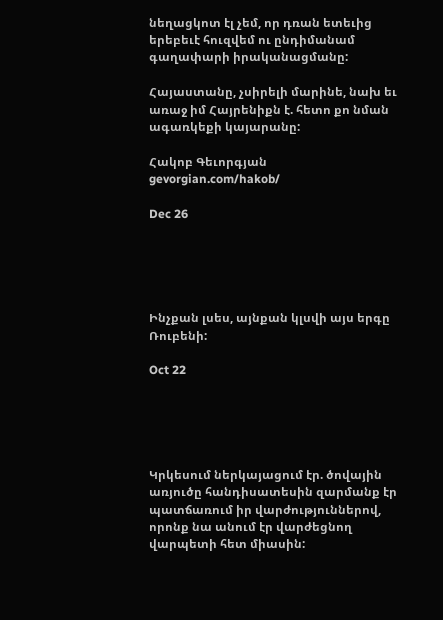նեղացկոտ էլ չեմ, որ դռան ետեւից երեբեւէ հուզվեմ ու ընդիմանամ գաղափարի իրականացմանը:

Հայաստանը, չսիրելի մարինե, նախ եւ առաջ իմ Հայրենիքն է. հետո քո նման ագառկեքի կայարանը:

Հակոբ Գեւորգյան
gevorgian.com/hakob/

Dec 26





Ինչքան լսես, այնքան կլսվի այս երգը Ռուբենի:

Oct 22





Կրկեսում ներկայացում էր. ծովային առյուծը հանդիսատեսին զարմանք էր պատճառում իր վարժություններով, որոնք նա անում էր վարժեցնող վարպետի հետ միասին: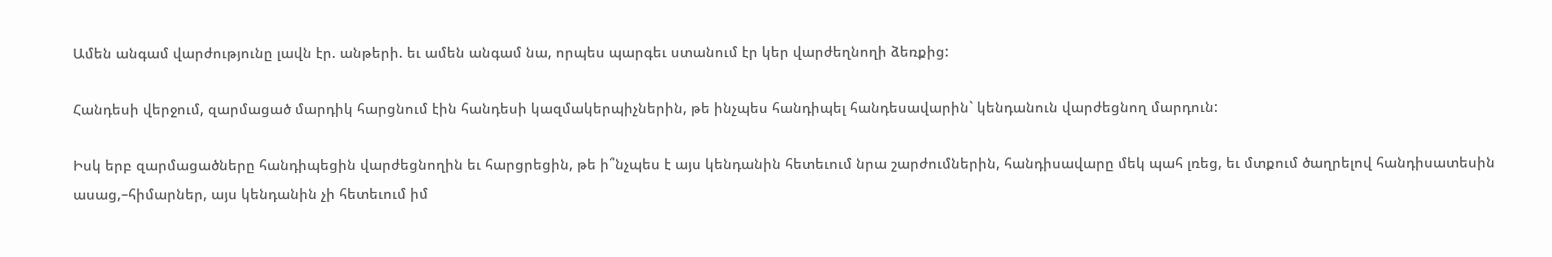Ամեն անգամ վարժությունը լավն էր. անթերի. եւ ամեն անգամ նա, որպես պարգեւ ստանում էր կեր վարժեղնողի ձեռքից:

Հանդեսի վերջում, զարմացած մարդիկ հարցնում էին հանդեսի կազմակերպիչներին, թե ինչպես հանդիպել հանդեսավարին` կենդանուն վարժեցնող մարդուն:

Իսկ երբ զարմացածները հանդիպեցին վարժեցնողին եւ հարցրեցին, թե ի՞նչպես է այս կենդանին հետեւում նրա շարժումներին, հանդիսավարը մեկ պահ լռեց, եւ մտքում ծաղրելով հանդիսատեսին ասաց,–հիմարներ, այս կենդանին չի հետեւում իմ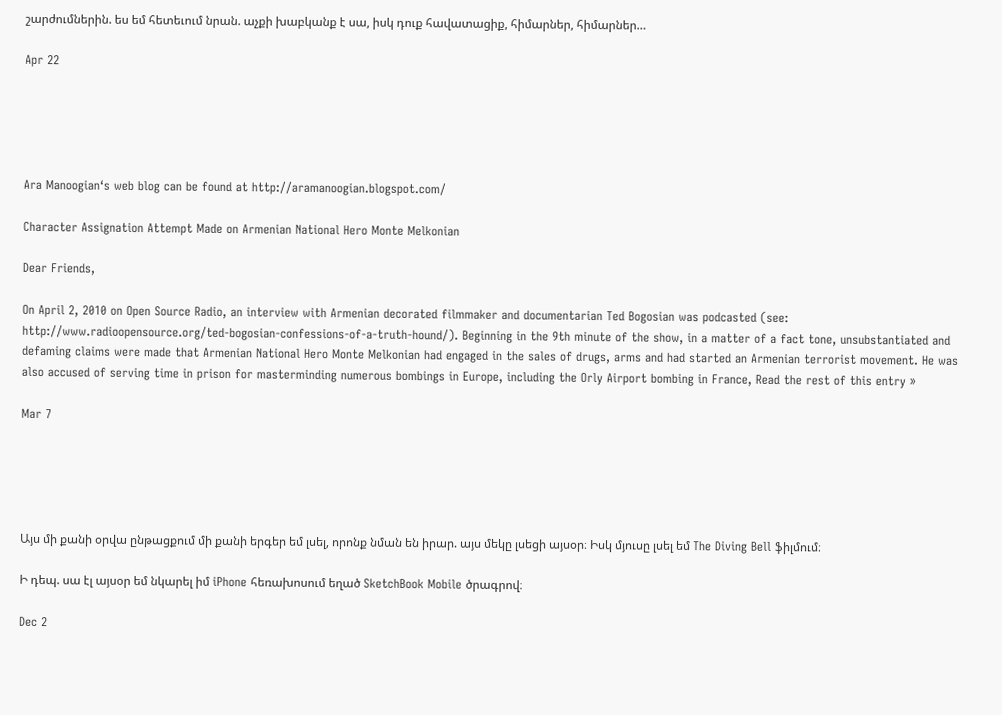շարժումներին. ես եմ հետեւում նրան. աչքի խաբկանք է սա, իսկ դուք հավատացիք, հիմարներ, հիմարներ…

Apr 22





Ara Manoogian‘s web blog can be found at http://aramanoogian.blogspot.com/

Character Assignation Attempt Made on Armenian National Hero Monte Melkonian

Dear Friends,

On April 2, 2010 on Open Source Radio, an interview with Armenian decorated filmmaker and documentarian Ted Bogosian was podcasted (see: http://www.radioopensource.org/ted-bogosian-confessions-of-a-truth-hound/). Beginning in the 9th minute of the show, in a matter of a fact tone, unsubstantiated and defaming claims were made that Armenian National Hero Monte Melkonian had engaged in the sales of drugs, arms and had started an Armenian terrorist movement. He was also accused of serving time in prison for masterminding numerous bombings in Europe, including the Orly Airport bombing in France, Read the rest of this entry »

Mar 7





Այս մի քանի օրվա ընթացքում մի քանի երգեր եմ լսել, որոնք նման են իրար. այս մեկը լսեցի այսօր։ Իսկ մյուսը լսել եմ The Diving Bell ֆիլմում։

Ի դեպ. սա էլ այսօր եմ նկարել իմ iPhone հեռախոսում եղած SketchBook Mobile ծրագրով։

Dec 2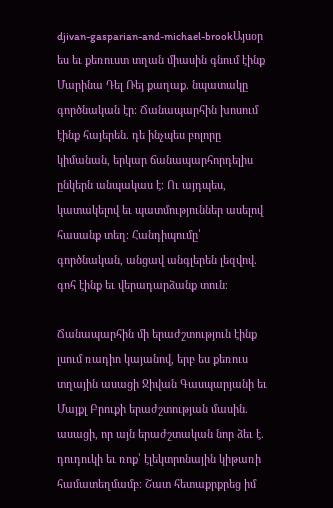djivan-gasparian-and-michael-brookԱյսօր ես եւ քեռուստ տղան միասին գնում էինք Մարինա Դել Ռեյ քաղաք. նպատակը գործնական էր։ Ճանապարհին խոսում էինք հայերեն. դե ինչպես բոլորը կիմանան, երկար ճանապարհորդելիս ընկերն անպակաս է։ Ու այդպես, կատակելով եւ պատմություններ ասելով հասանք տեղ։ Հանդիպումը՝ գործնական, անցավ անգլերեն լեզվով. գոհ էինք եւ վերադարձանք տուն։

Ճանապարհին մի երաժշտություն էինք լսում ռադիո կայանով, երբ ես քեռուս տղային ասացի Ջիվան Գասպարյանի եւ Մայքլ Բրուքի երաժշտության մասին. ասացի, որ այն երաժշտական նոր ձեւ է. դուդուկի եւ ռոք՝ էլեկտրոնային կիթառի համատեղմամբ։ Շատ հետաքրքրեց իմ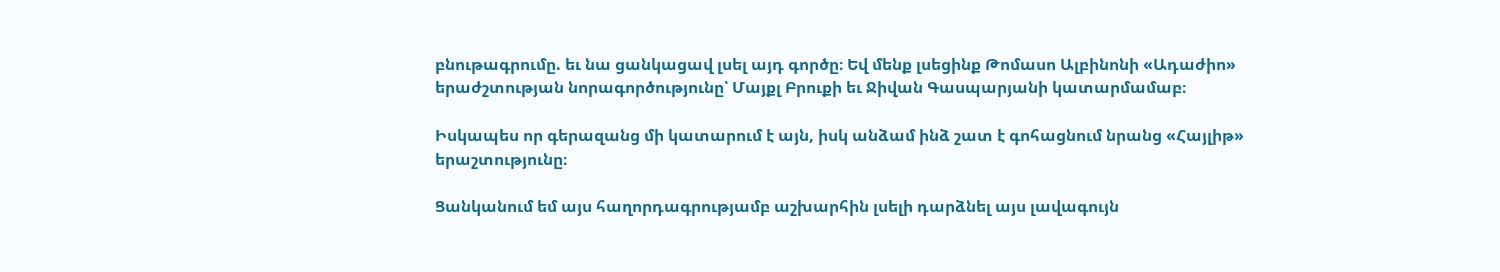բնութագրումը. եւ նա ցանկացավ լսել այդ գործը։ Եվ մենք լսեցինք Թոմասո Ալբինոնի «Ադաժիո» երաժշտության նորագործությունը՝ Մայքլ Բրուքի եւ Ջիվան Գասպարյանի կատարմամաբ։

Իսկապես որ գերազանց մի կատարում է այն, իսկ անձամ ինձ շատ է գոհացնում նրանց «Հայլիթ» երաշտությունը։

Ցանկանում եմ այս հաղորդագրությամբ աշխարհին լսելի դարձնել այս լավագույն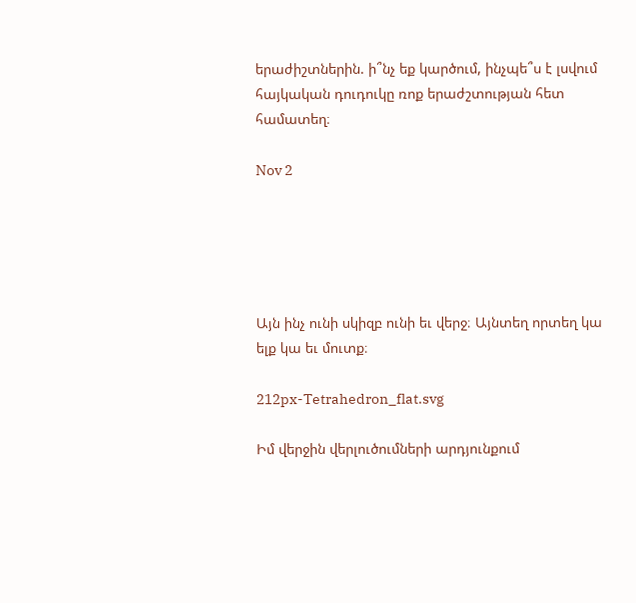երաժիշտներին. ի՞նչ եք կարծում, ինչպե՞ս է լսվում հայկական դուդուկը ռոք երաժշտության հետ համատեղ։

Nov 2





Այն ինչ ունի սկիզբ ունի եւ վերջ։ Այնտեղ որտեղ կա ելք կա եւ մուտք։

212px-Tetrahedron_flat.svg

Իմ վերջին վերլուծումների արդյունքում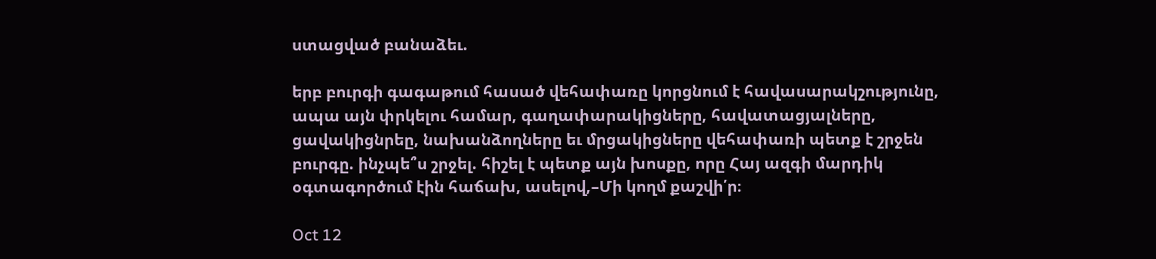ստացված բանաձեւ.

երբ բուրգի գագաթում հասած վեհափառը կորցնում է հավասարակշությունը, ապա այն փրկելու համար, գաղափարակիցները, հավատացյալները, ցավակիցնրեը, նախանձողները եւ մրցակիցները վեհափառի պետք է շրջեն բուրգը. ինչպե՞ս շրջել. հիշել է պետք այն խոսքը, որը Հայ ազգի մարդիկ օգտագործում էին հաճախ, ասելով,–Մի կողմ քաշվի՛ր։

Oct 12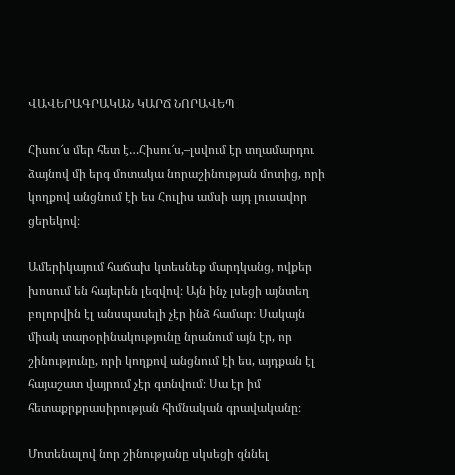ՎԱՎԵՐԱԳՐԱԿԱՆ ԿԱՐՃ ՆՈՐԱՎԵՊ

Հիսու՜ս մեր հետ է…Հիսու՜ս,–լսվում էր տղամարդու ձայնով մի երգ մոտակա նորաշինության մոտից, որի կողքով անցնում էի ես Հուլիս ամսի այդ լուսավոր ցերեկով։

Ամերիկայում հաճախ կտեսնեք մարդկանց, ովքեր խոսում են հայերեն լեզվով։ Այն ինչ լսեցի այնտեղ բոլորվին էլ անսպասելի չէր ինձ համար։ Սակայն միակ տարօրինակությունը նրանում այն էր, որ շինությունը, որի կողքով անցնում էի ես, այդքան էլ հայաշատ վայրում չէր գտնվում։ Սա էր իմ հետաքրքրասիրության հիմնական գրավականը։

Մոտենալով նոր շինությանը սկսեցի զննել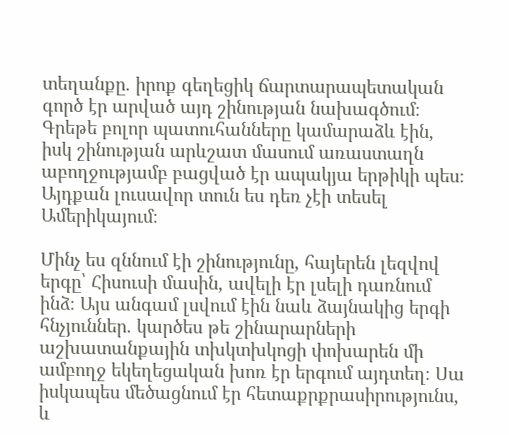տեղանքը. իրոք գեղեցիկ ճարտարապետական գործ էր արված այդ շինության նախագծում։ Գրեթե բոլոր պատուհանները կամարաձև էին, իսկ շինության արևշատ մասում առաստաղն աբողջությամբ բացված էր ապակյա երթիկի պես։ Այդքան լուսավոր տուն ես դեռ չէի տեսել Ամերիկայում։

Մինչ ես զննում էի շինությունը, հայերեն լեզվով երգը՝ Հիսուսի մասին, ավելի էր լսելի դառնում ինձ։ Այս անգամ լսվում էին նաև ձայնակից երգի հնչյուններ. կարծես թե շինարարների աշխատանքային տխկտխկոցի փոխարեն մի ամբողջ եկեղեցական խոռ էր երգում այդտեղ։ Սա իսկապես մեծացնում էր հետաքրքրասիրությունս, և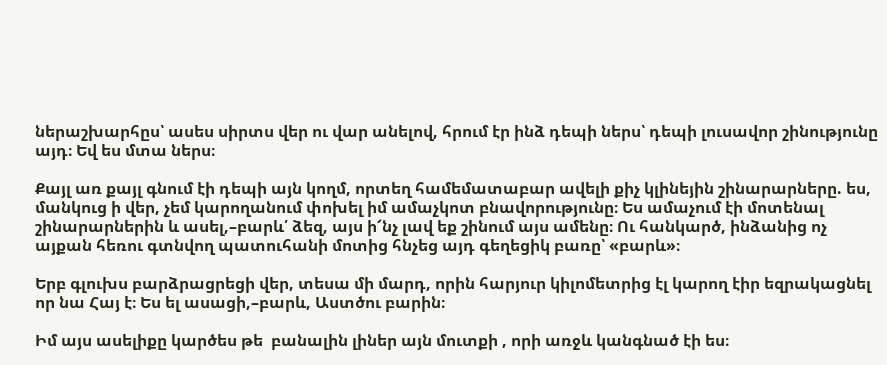ներաշխարհըս՝ ասես սիրտս վեր ու վար անելով, հրում էր ինձ դեպի ներս՝ դեպի լուսավոր շինությունը այդ։ Եվ ես մտա ներս։

Քայլ առ քայլ գնում էի դեպի այն կողմ, որտեղ համեմատաբար ավելի քիչ կլինեյին շինարարները. ես, մանկուց ի վեր, չեմ կարողանում փոխել իմ ամաչկոտ բնավորությունը։ Ես ամաչում էի մոտենալ շինարարներին և ասել,–բարև՛ ձեզ, այս ի՜նչ լավ եք շինում այս ամենը։ Ու հանկարծ, ինձանից ոչ այքան հեռու գտնվող պատուհանի մոտից հնչեց այդ գեղեցիկ բառը՝ «բարև»։

Երբ գլուխս բարձրացրեցի վեր, տեսա մի մարդ, որին հարյուր կիլոմետրից էլ կարող էիր եզրակացնել որ նա Հայ է։ Ես ել ասացի,–բարև, Աստծու բարին։

Իմ այս ասելիքը կարծես թե  բանալին լիներ այն մուտքի , որի առջև կանգնած էի ես։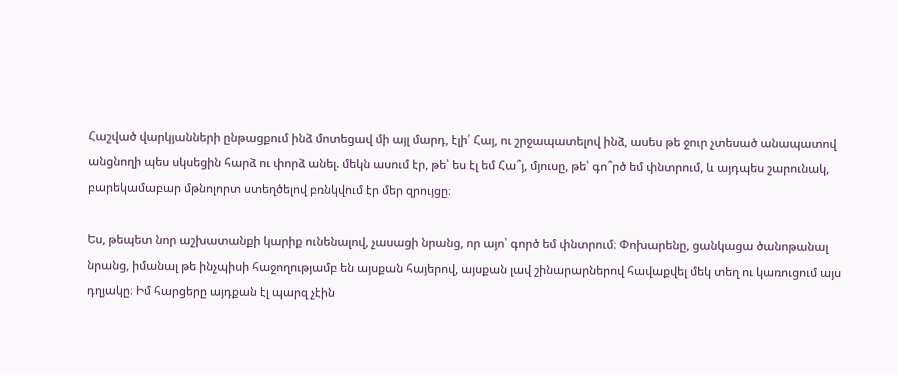Հաշված վարկյանների ընթացքում ինձ մոտեցավ մի այլ մարդ, էլի՛ Հայ, ու շրջապատելով ինձ, ասես թե ջուր չտեսած անապատով անցնողի պես սկսեցին հարձ ու փորձ անել. մեկն ասում էր, թե՝ ես էլ եմ Հա՞յ, մյուսը, թե՝ գո՞րծ եմ փնտրում, և այդպես շարունակ, բարեկամաբար մթնոլորտ ստեղծելով բռնկվում էր մեր զրույցը։

Ես, թեպետ նոր աշխատանքի կարիք ունենալով, չասացի նրանց, որ այո՝ գործ եմ փնտրում։ Փոխարենը, ցանկացա ծանոթանալ նրանց, իմանալ թե ինչպիսի հաջողությամբ են այսքան հայերով, այսքան լավ շինարարներով հավաքվել մեկ տեղ ու կառուցում այս դղյակը։ Իմ հարցերը այդքան էլ պարզ չէին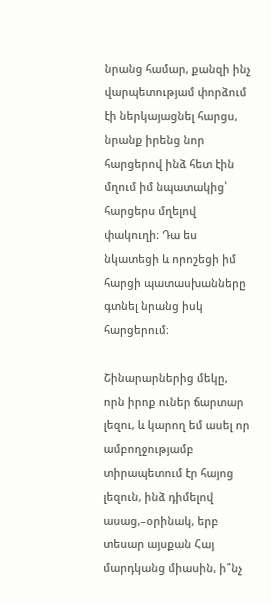նրանց համար, քանզի ինչ վարպետությամ փորձում էի ներկայացնել հարցս, նրանք իրենց նոր հարցերով ինձ հետ էին մղում իմ նպատակից՝ հարցերս մղելով փակուղի։ Դա ես նկատեցի և որոշեցի իմ հարցի պատասխանները գտնել նրանց իսկ հարցերում։

Շինարարներից մեկը, որն իրոք ուներ ճարտար լեզու, և կարող եմ ասել որ ամբողջությամբ տիրապետում էր հայոց լեզուն, ինձ դիմելով ասաց,–օրինակ, երբ տեսար այսքան Հայ մարդկանց միասին, ի՞նչ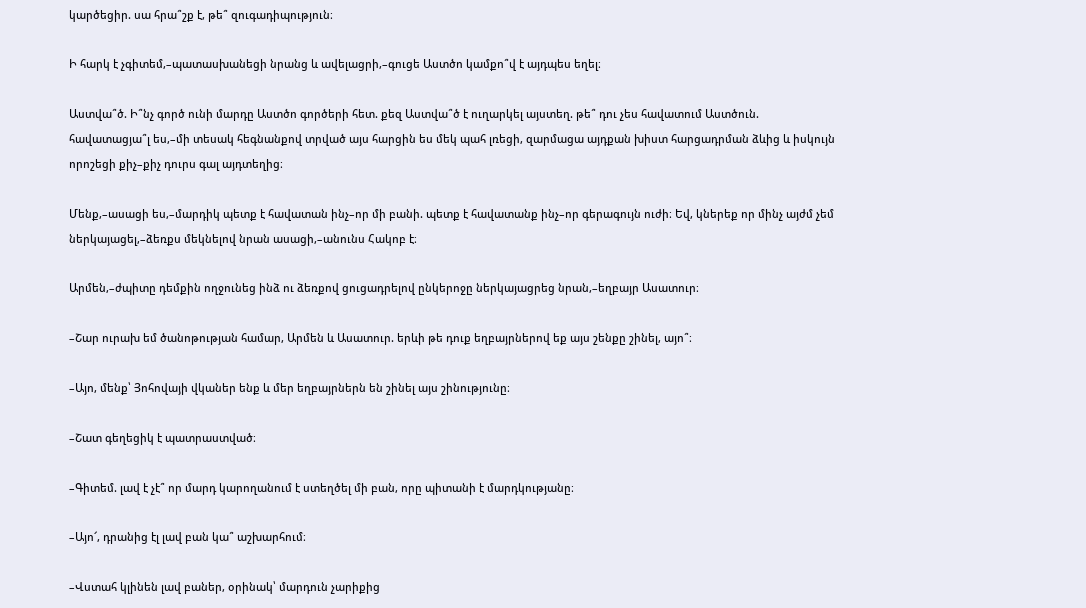կարծեցիր. սա հրա՞շք է, թե՞ զուգադիպություն։

Ի հարկ է չգիտեմ,–պատասխանեցի նրանց և ավելացրի,–գուցե Աստծո կամքո՞վ է այդպես եղել։

Աստվա՞ծ. Ի՞նչ գործ ունի մարդը Աստծո գործերի հետ. քեզ Աստվա՞ծ է ուղարկել այստեղ. թե՞ դու չես հավատում Աստծուն. հավատացյա՞լ ես,–մի տեսակ հեգնանքով տրված այս հարցին ես մեկ պահ լռեցի, զարմացա այդքան խիստ հարցադրման ձևից և իսկույն որոշեցի քիչ–քիչ դուրս գալ այդտեղից։

Մենք,–ասացի ես,–մարդիկ պետք է հավատան ինչ–որ մի բանի. պետք է հավատանք ինչ–որ գերագույն ուժի։ Եվ, կներեք որ մինչ այժմ չեմ ներկայացել,–ձեռքս մեկնելով նրան ասացի,–անունս Հակոբ է։

Արմեն,–ժպիտը դեմքին ողջունեց ինձ ու ձեռքով ցուցադրելով ընկերոջը ներկայացրեց նրան,–եղբայր Ասատուր։

–Շար ուրախ եմ ծանոթության համար, Արմեն և Ասատուր. երևի թե դուք եղբայրներով եք այս շենքը շինել, այո՞։

–Այո, մենք՝ Յոհովայի վկաներ ենք և մեր եղբայրներն են շինել այս շինությունը։

–Շատ գեղեցիկ է պատրաստված։

–Գիտեմ. լավ է չէ՞ որ մարդ կարողանում է ստեղծել մի բան, որը պիտանի է մարդկությանը։

–Այո՜, դրանից էլ լավ բան կա՞ աշխարհում։

–Վստահ կլինեն լավ բաներ, օրինակ՝ մարդուն չարիքից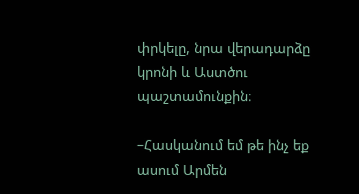փրկելը, նրա վերադարձը կրոնի և Աստծու պաշտամունքին։

–Հասկանում եմ թե ինչ եք ասում Արմեն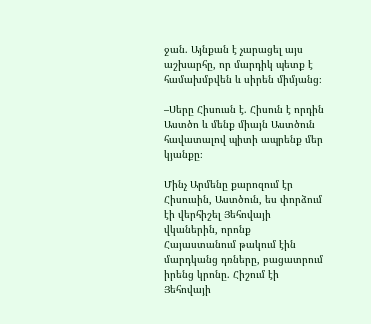ջան. Այնքան է չարացել այս աշխարհը, որ մարդիկ պետք է համախմբվեն և սիրեն միմյանց։

–Սերը Հիսուսն է. Հիսուն է որդին Աստծո և մենք միայն Աստծուն հավատալով պիտի ապրենք մեր կյանքը։

Մինչ Արմենը քարոզում էր Հիսուսին, Աստծուն, ես փորձում էի վերհիշել Յեհովայի վկաներին, որոնք Հայաստանում թակում էին մարդկանց դռները, բացատրում իրենց կրոնը. Հիշում էի Յեհովայի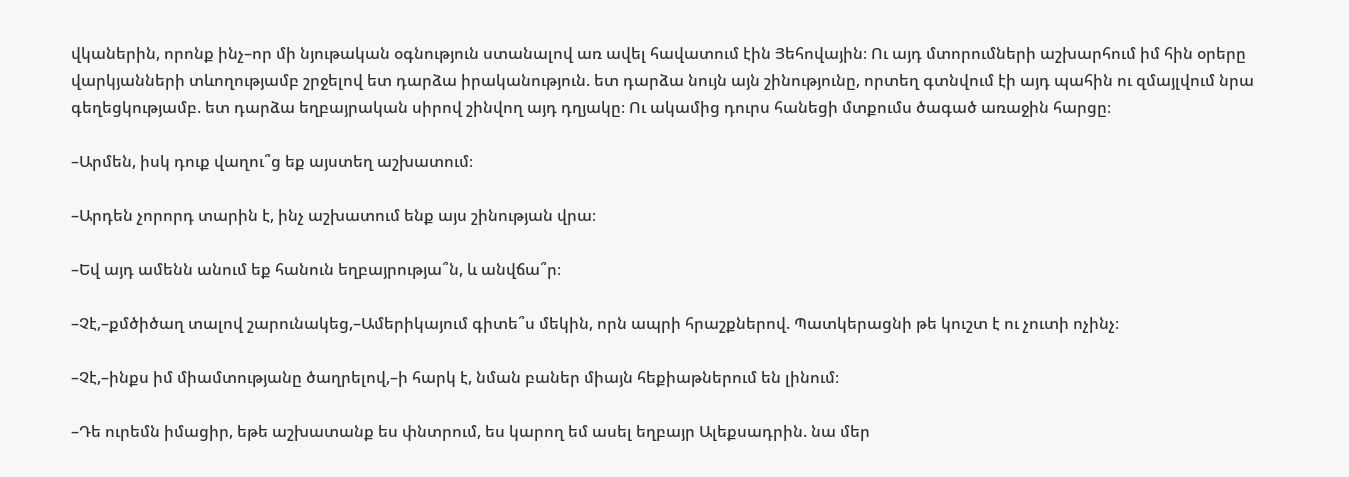վկաներին, որոնք ինչ–որ մի նյութական օգնություն ստանալով առ ավել հավատում էին Յեհովային։ Ու այդ մտորումների աշխարհում իմ հին օրերը վարկյանների տևողությամբ շրջելով ետ դարձա իրականություն. ետ դարձա նույն այն շինությունը, որտեղ գտնվում էի այդ պահին ու զմայլվում նրա գեղեցկությամբ. ետ դարձա եղբայրական սիրով շինվող այդ դղյակը։ Ու ակամից դուրս հանեցի մտքումս ծագած առաջին հարցը։

–Արմեն, իսկ դուք վաղու՞ց եք այստեղ աշխատում։

–Արդեն չորորդ տարին է, ինչ աշխատում ենք այս շինության վրա։

–Եվ այդ ամենն անում եք հանուն եղբայրությա՞ն, և անվճա՞ր։

–Չէ,–քմծիծաղ տալով շարունակեց,–Ամերիկայում գիտե՞ս մեկին, որն ապրի հրաշքներով. Պատկերացնի թե կուշտ է ու չուտի ոչինչ։

–Չէ,–ինքս իմ միամտությանը ծաղրելով,–ի հարկ է, նման բաներ միայն հեքիաթներում են լինում։

–Դե ուրեմն իմացիր, եթե աշխատանք ես փնտրում, ես կարող եմ ասել եղբայր Ալեքսադրին. նա մեր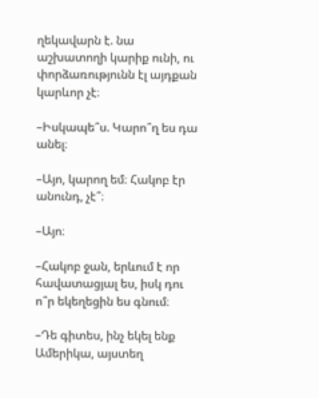ղեկավարն է. նա աշխատողի կարիք ունի, ու փորձառությունն էլ այդքան կարևոր չէ։

–Իսկապե՞ս. Կարո՞ղ ես դա անել։

–Այո, կարող եմ։ Հակոբ էր անունդ, չէ՞։

–Այո։

–Հակոբ ջան, երևում է որ հավատացյալ ես, իսկ դու ո՞ր եկեղեցին ես գնում։

–Դե գիտես, ինչ եկել ենք Ամերիկա, այստեղ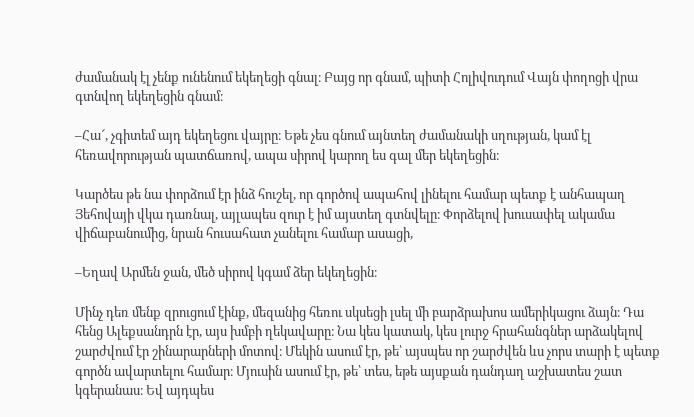ժամանակ էլ չենք ունենում եկեղեցի գնալ։ Բայց որ գնամ, պիտի Հոլիվուդում Վայն փողոցի վրա գտնվող եկեղեցին գնամ։

–Հա՜, չգիտեմ այդ եկեղեցու վայրը։ Եթե չես գնում այնտեղ ժամանակի սղության, կամ էլ հեռավորության պատճառով, ապա սիրով կարող ես գալ մեր եկեղեցին։

Կարծես թե նա փորձում էր ինձ հուշել, որ գործով ապահով լինելու համար պետք է անհապաղ Յեհովայի վկա դառնալ, այլապես զուր է իմ այստեղ գտնվելը։ Փորձելով խուսափել ակամա վիճաբանումից, նրան հուսահատ չանելու համար ասացի,

–Եղավ Արմեն ջան, մեծ սիրով կգամ ձեր եկեղեցին։

Մինչ դեռ մենք զրուցում էինք, մեզանից հեռու սկսեցի լսել մի բարձրախոս ամերիկացու ձայն։ Դա հենց Ալեքսանդրն էր, այս խմբի ղեկավարը։ Նա կես կատակ, կես լուրջ հրահանգներ արձակելով շարժվում էր շինարարների մոտով։ Մեկին ասում էր, թե՝ այսպես որ շարժվեն ևս չորս տարի է պետք գործն ավարտելու համար։ Մյուսին ասում էր, թե՝ տես, եթե այսքան դանդաղ աշխատես շատ կգերանաս։ Եվ այդպես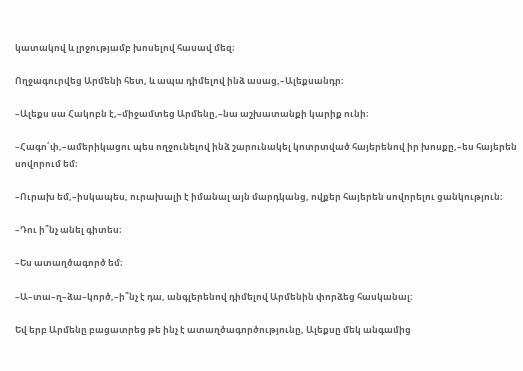կատակով և լրջությամբ խոսելով հասավ մեզ։

Ողջագուրվեց Արմենի հետ, և ապա դիմելով ինձ ասաց,–Ալեքսանդր։

–Ալեքս սա Հակոբն է,–միջամտեց Արմենը,–նա աշխատանքի կարիք ունի։

–Հագո՛փ,–ամերիկացու պես ողջունելով ինձ շարունակել կոտրտված հայերենով իր խոսքը,–ես հայերեն սովորում եմ։

–Ուրախ եմ,–իսկապես, ուրախալի է իմանալ այն մարդկանց, ովքեր հայերեն սովորելու ցանկություն։

–Դու ի՞նչ անել գիտես։

–Ես ատաղծագործ եմ։

–Ա–տա–ղ–ձա–կործ,–ի՞նչ է դա, անգլերենով դիմելով Արմենին փորձեց հասկանալ։

Եվ երբ Արմենը բացատրեց թե ինչ է ատաղծագործությունը, Ալեքսը մեկ անգամից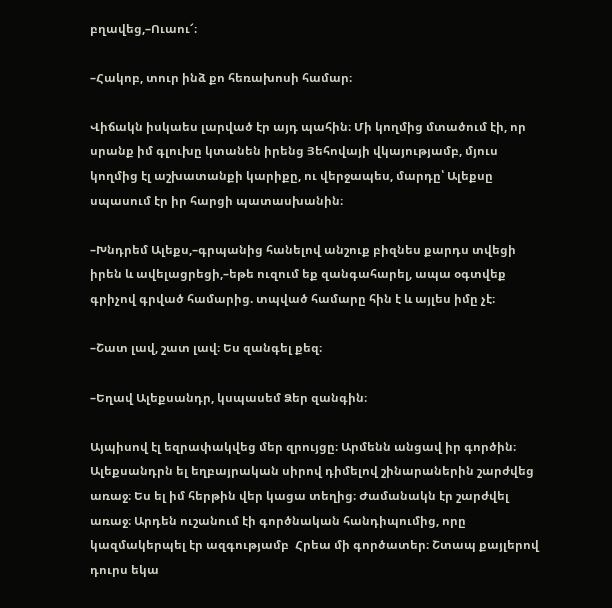բղավեց,–Ուաու՜։

–Հակոբ, տուր ինձ քո հեռախոսի համար։

Վիճակն իսկաես լարված էր այդ պահին։ Մի կողմից մտածում էի, որ սրանք իմ գլուխը կտանեն իրենց Յեհովայի վկայությամբ, մյուս կողմից էլ աշխատանքի կարիքը, ու վերջապես, մարդը՝ Ալեքսը սպասում էր իր հարցի պատասխանին։

–Խնդրեմ Ալեքս,–գրպանից հանելով անշուք բիզնես քարդս տվեցի իրեն և ավելացրեցի,–եթե ուզում եք զանգահարել, ապա օգտվեք գրիչով գրված համարից. տպված համարը հին է և այլես իմը չէ։

–Շատ լավ, շատ լավ։ Ես զանգել քեզ։

–Եղավ Ալեքսանդր, կսպասեմ Ձեր զանգին։

Այպիսով էլ եզրափակվեց մեր զրույցը։ Արմենն անցավ իր գործին։ Ալեքսանդրն ել եղբայրական սիրով դիմելով շինարաներին շարժվեց առաջ։ Ես ել իմ հերթին վեր կացա տեղից։ Ժամանակն էր շարժվել առաջ։ Արդեն ուշանում էի գործնական հանդիպումից, որը կազմակերպել էր ազգությամբ  Հրեա մի գործատեր։ Շտապ քայլերով դուրս եկա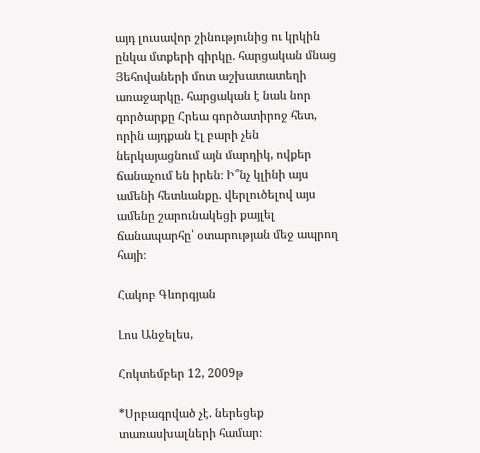այդ լուսավոր շինությունից ու կրկին ընկա մտքերի գիրկը. հարցական մնաց Յեհովաների մոտ աշխատատեղի առաջարկը. հարցական է նաև նոր գործարքը Հրեա գործատիրոջ հետ, որին այդքան էլ բարի չեն ներկայացնում այն մարդիկ, ովքեր ճանաչում են իրեն։ Ի՞նչ կլինի այս ամենի հետևանքը. վերլուծելով այս ամենը շարունակեցի քայլել ճանապարհը՝ օտարության մեջ ապրող հայի։

Հակոբ Գևորգյան

Լոս Անջելես,

Հոկտեմբեր 12, 2009թ

*Սրբագրված չէ. ներեցեք տառասխալների համար։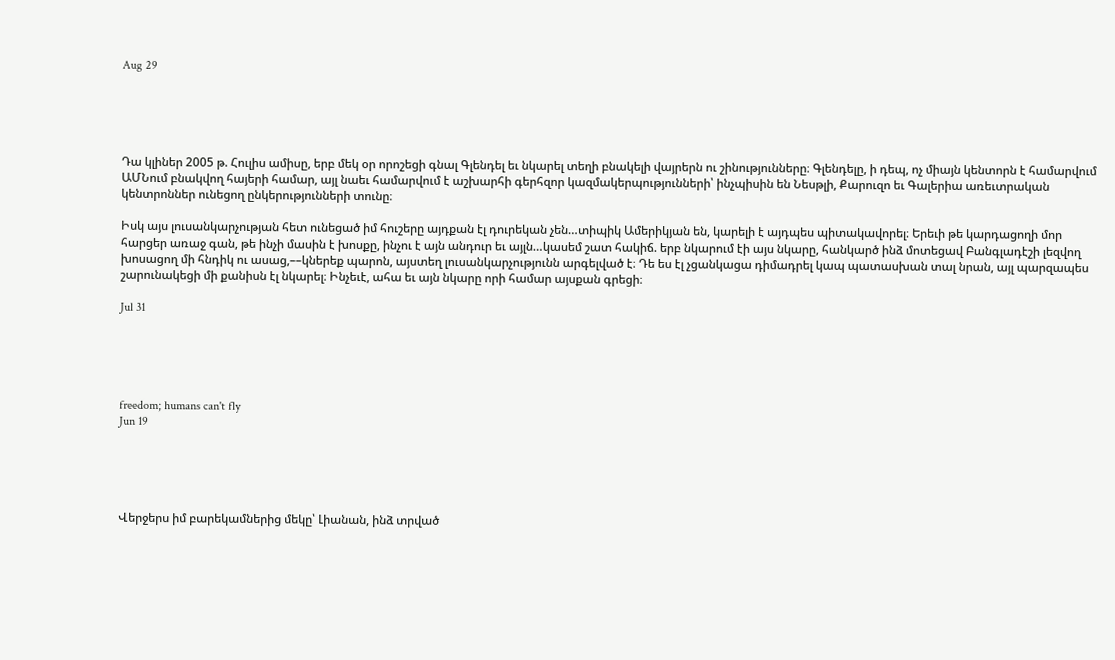Aug 29





Դա կլիներ 2005 թ. Հուլիս ամիսը, երբ մեկ օր որոշեցի գնալ Գլենդել եւ նկարել տեղի բնակելի վայրերն ու շինությունները։ Գլենդելը, ի դեպ, ոչ միայն կենտորն է համարվում ԱՄՆում բնակվող հայերի համար, այլ նաեւ համարվում է աշխարհի գերհզոր կազմակերպությունների՝ ինչպիսին են Նեսթլի, Քարուզո եւ Գալերիա առեւտրական կենտրոններ ունեցող ընկերությունների տունը։

Իսկ այս լուսանկարչության հետ ունեցած իմ հուշերը այդքան էլ դուրեկան չեն…տիպիկ Ամերիկյան են, կարելի է այդպես պիտակավորել։ Երեւի թե կարդացողի մոր հարցեր առաջ գան, թե ինչի մասին է խոսքը, ինչու է այն անդուր եւ այլն…կասեմ շատ հակիճ. երբ նկարում էի այս նկարը, հանկարծ ինձ մոտեցավ Բանգլադէշի լեզվող խոսացող մի հնդիկ ու ասաց,––կներեք պարոն, այստեղ լուսանկարչությունն արգելված է։ Դե ես էլ չցանկացա դիմադրել կապ պատասխան տալ նրան, այլ պարզապես շարունակեցի մի քանիսն էլ նկարել։ Ինչեւէ, ահա եւ այն նկարը որի համար այսքան գրեցի։

Jul 31





freedom; humans can't fly
Jun 19





Վերջերս իմ բարեկամներից մեկը՝ Լիանան, ինձ տրված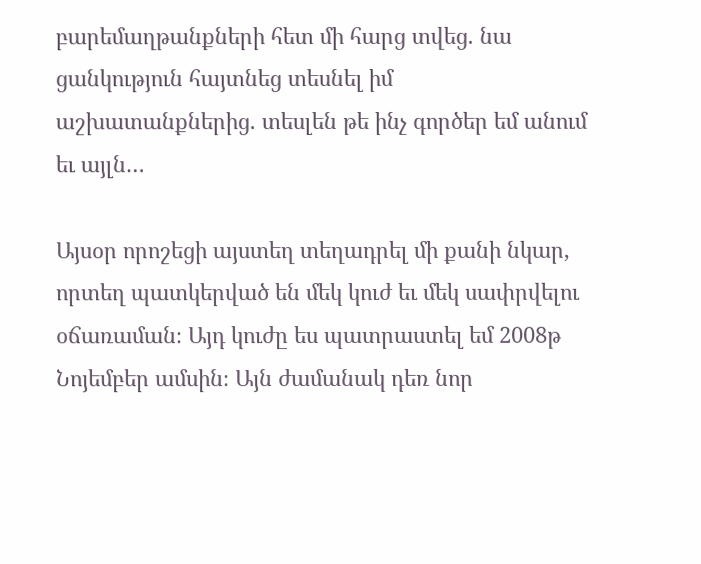բարեմաղթանքների հետ մի հարց տվեց. նա ցանկություն հայտնեց տեսնել իմ աշխատանքներից. տեսլեն թե ինչ գործեր եմ անում եւ այլն…

Այսօր որոշեցի այստեղ տեղադրել մի քանի նկար, որտեղ պատկերված են մեկ կուժ եւ մեկ սափրվելու օճառաման։ Այդ կուժը ես պատրաստել եմ 2008թ Նոյեմբեր ամսին։ Այն ժամանակ դեռ նոր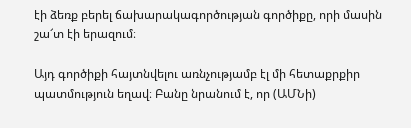էի ձեռք բերել ճախարակագործության գործիքը, որի մասին շա՜տ էի երազում։

Այդ գործիքի հայտնվելու առնչությամբ էլ մի հետաքրքիր պատմություն եղավ։ Բանը նրանում է, որ (ԱՄՆի)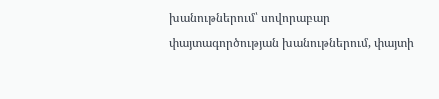խանութներում՝ սովորաբար փայտագործության խանութներում, փայտի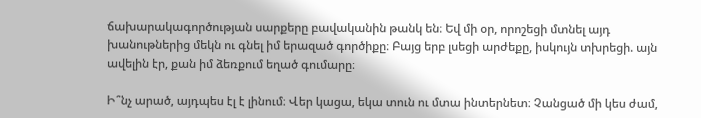ճախարակագործության սարքերը բավականին թանկ են։ Եվ մի օր, որոշեցի մտնել այդ խանութներից մեկն ու գնել իմ երազած գործիքը։ Բայց երբ լսեցի արժեքը, իսկույն տխրեցի. այն ավելին էր, քան իմ ձեռքում եղած գումարը։

Ի՞նչ արած, այդպես էլ է լինում։ Վեր կացա, եկա տուն ու մտա ինտերնետ։ Չանցած մի կես ժամ,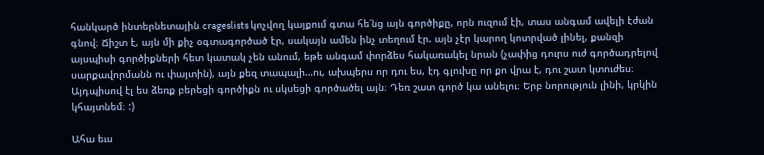հանկարծ ինտերնետային crageslists կոչվող կայքում գտա հե՛նց այն գործիքը, որն ուզում էի, տաս անգամ ավելի էժան գնով։ Ճիշտ է, այն մի քիչ օգտագործած էր, սակայն ամեն ինչ տեղում էր. այն չէր կարող կոտրված լինել, քանզի այսպիսի գործիքների հետ կատակ չեն անում, եթե անգամ փորձես հակառակել նրան (չափից դուրս ուժ գործադրելով սարքավորմանն ու փայտին), այն քեզ տապալի…ու, ախպերս որ դու ես, էդ գլուխը որ քո վրա է, դու շատ կտուժես։ Այդպիսով էլ ես ձեռք բերեցի գործիքն ու սկսեցի գործածել այն։ Դեռ շատ գործ կա անելու։ Երբ նորություն լինի, կրկին կհայտնեմ։ :)

Ահա եւս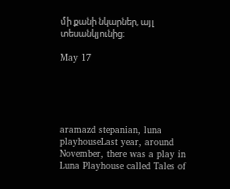մի քանի նկարներ, այլ տեսանկյունից։

May 17





aramazd stepanian, luna playhouseLast year, around November, there was a play in Luna Playhouse called Tales of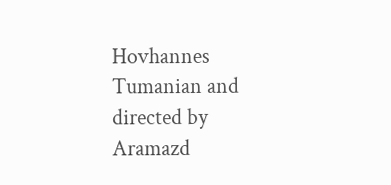Hovhannes Tumanian and directed by Aramazd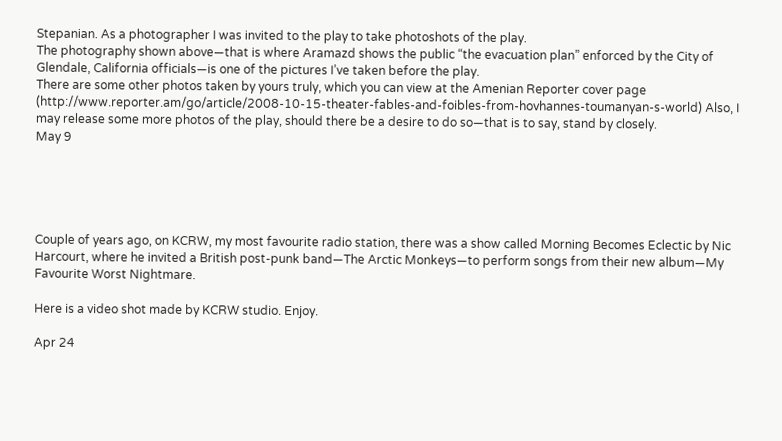Stepanian. As a photographer I was invited to the play to take photoshots of the play.
The photography shown above—that is where Aramazd shows the public “the evacuation plan” enforced by the City of Glendale, California officials—is one of the pictures I’ve taken before the play.
There are some other photos taken by yours truly, which you can view at the Amenian Reporter cover page (http://www.reporter.am/go/article/2008-10-15-theater-fables-and-foibles-from-hovhannes-toumanyan-s-world) Also, I may release some more photos of the play, should there be a desire to do so—that is to say, stand by closely.
May 9





Couple of years ago, on KCRW, my most favourite radio station, there was a show called Morning Becomes Eclectic by Nic Harcourt, where he invited a British post-punk band—The Arctic Monkeys—to perform songs from their new album—My Favourite Worst Nightmare.

Here is a video shot made by KCRW studio. Enjoy.

Apr 24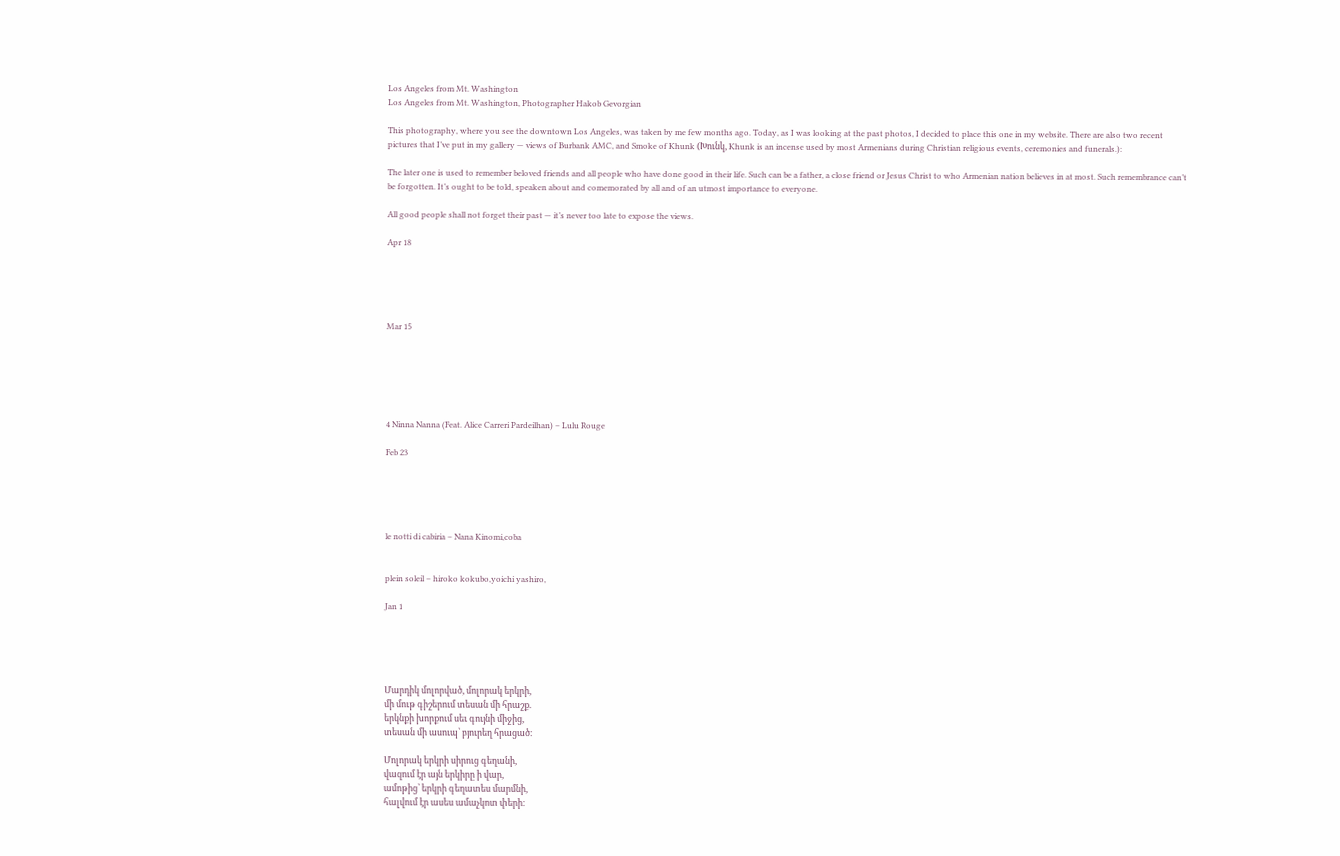Los Angeles from Mt. Washington
Los Angeles from Mt. Washington, Photographer Hakob Gevorgian

This photography, where you see the downtown Los Angeles, was taken by me few months ago. Today, as I was looking at the past photos, I decided to place this one in my website. There are also two recent pictures that I’ve put in my gallery — views of Burbank AMC, and Smoke of Khunk (Խունկ, Khunk is an incense used by most Armenians during Christian religious events, ceremonies and funerals.):

The later one is used to remember beloved friends and all people who have done good in their life. Such can be a father, a close friend or Jesus Christ to who Armenian nation believes in at most. Such remembrance can’t be forgotten. It’s ought to be told, speaken about and comemorated by all and of an utmost importance to everyone.

All good people shall not forget their past — it’s never too late to expose the views.

Apr 18





Mar 15






4 Ninna Nanna (Feat. Alice Carreri Pardeilhan) – Lulu Rouge

Feb 23





le notti di cabiria – Nana Kinomi,coba


plein soleil – hiroko kokubo,yoichi yashiro,

Jan 1





Մարդիկ մոլորված, մոլորակ երկրի,
մի մութ գիշերում տեսան մի հրաշք.
երկնքի խորքում սեւ գույնի միջից,
տեսան մի ասուպ՝ բյուրեղ հրացած։

Մոլորակ երկրի սիրուց գեղանի,
վազում էր այն երկիրը ի վար,
ամոթից՝ երկրի գեղատես մարմնի,
հալվում էր ասես ամաչկոտ փերի։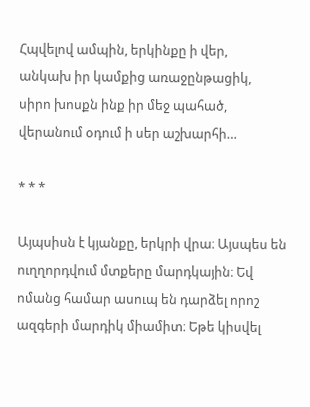Հպվելով ամպին, երկինքը ի վեր,
անկախ իր կամքից առաջընթացիկ,
սիրո խոսքն ինք իր մեջ պահած,
վերանում օդում ի սեր աշխարհի…

* * *

Այպսիսն է կյանքը, երկրի վրա։ Այսպես են ուղղորդվում մտքերը մարդկային։ Եվ ոմանց համար ասուպ են դարձել որոշ ազգերի մարդիկ միամիտ։ Եթե կիսվել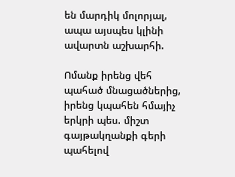են մարդիկ մոլորյալ, ապա այսպես կլինի ավարտն աշխարհի.

Ոմանք իրենց վեհ պահած մնացածներից, իրենց կպահեն հմայիչ երկրի պես. միշտ գայթակղանքի գերի պահելով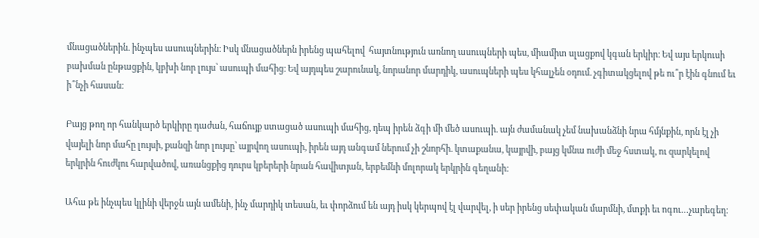մնացածներին. ինչպես ասուպներին։ Իսկ մնացածներն իրենց պահելով  հայտնություն առնող ասուպների պես, միամիտ սլացքով կգան երկիր։ Եվ այս երկուսի բախման ընթացքին, կբխի նոր լույս՝ ասուպի մահից։ Եվ այդպես շարունակ, նորանոր մարդիկ, ասուպների պես կհալչեն օդում. չգիտակցելով թե ու՞ր էին գնում եւ ի՞նչի հասան։

Բայց թող որ հանկարծ երկիրը դաժան, հաճույք ստացած ասուպի մահից, դեպ իրեն ձգի մի մեծ ասուպի. այն ժամանակ չեմ նախանձնի նրա հմյնքին, որն էլ չի վայելի նոր մահը լույսի, քանզի նոր լույսը՝ այրվող ասուպի, իրեն այդ անգամ ներում չի շնորհի. կտաքանա, կայրվի, բայց կմնա ուժի մեջ հստակ, ու զարկելով երկրին հուժկու հարվածով, առանցքից դուրս կբերերի նրան հավիտյան, երբեմնի մոլորակ երկրին գեղանի։

Ահա թե ինչպես կլինի վերջն այն ամենի, ինչ մարդիկ տեսան, եւ փորձում են այդ իսկ կերպով էլ վարվել, ի սեր իրենց սեփական մարմնի, մտքի եւ ոգու…չարեգեղ։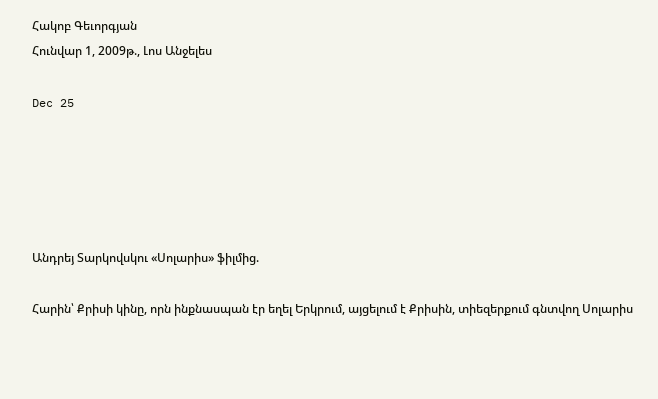Հակոբ Գեւորգյան
Հունվար 1, 2009թ., Լոս Անջելես

Dec 25





Անդրեյ Տարկովսկու «Սոլարիս» ֆիլմից.

Հարին՝ Քրիսի կինը, որն ինքնասպան էր եղել Երկրում, այցելում է Քրիսին, տիեզերքում գնտվող Սոլարիս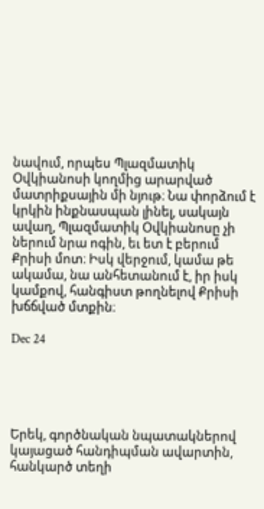նավում, որպես Պլազմատիկ Օվկիանոսի կողմից արարված մատրիքսային մի նյութ։ Նա փորձում է կրկին ինքնասպան լինել, սակայն ավաղ, Պլազմատիկ Օվկիանոսը չի ներում նրա ոգին, եւ ետ է բերում Քրիսի մոտ։ Իսկ վերջում, կամա թե ակամա, նա անհետանում է, իր իսկ կամքով, հանգիստ թողնելով Քրիսի խճճված մտքին։

Dec 24





Երեկ, գործնական նպատակներով կայացած հանդիպման ավարտին, հանկարծ տեղի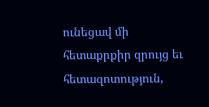ունեցավ մի հետաքրքիր զրույց եւ հետազոտություն,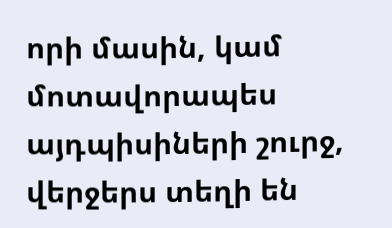որի մասին, կամ մոտավորապես այդպիսիների շուրջ, վերջերս տեղի են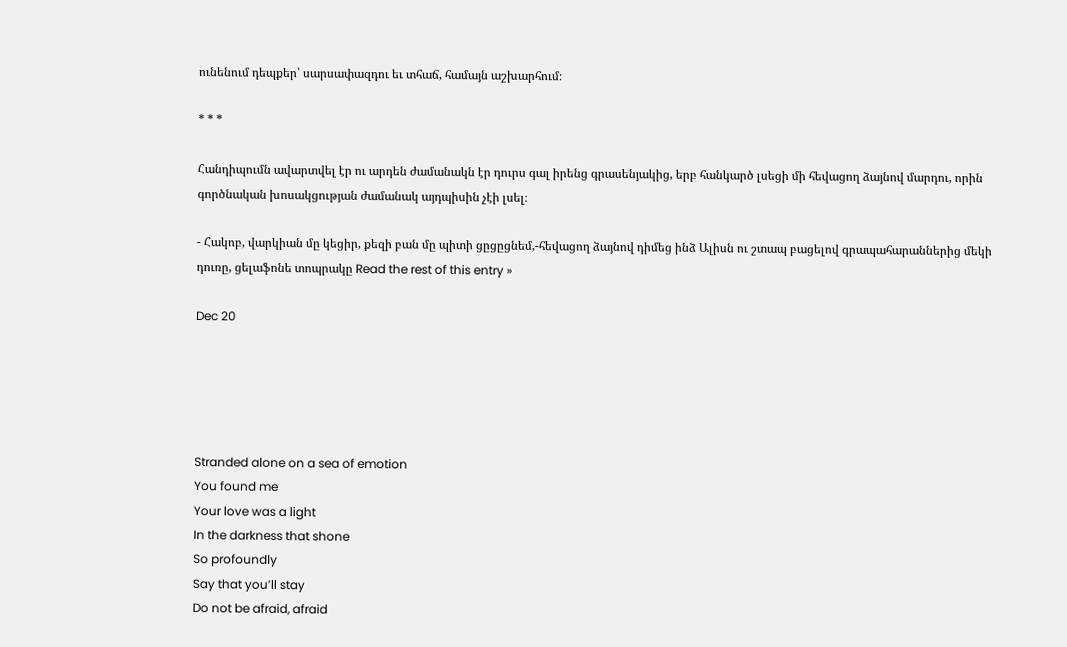ունենում դեպքեր՝ սարսափազդու եւ տհաճ, համայն աշխարհում։

* * *

Հանդիպումն ավարտվել էր ու արդեն ժամանակն էր դուրս գալ իրենց գրասենյակից, երբ հանկարծ լսեցի մի հեվացող ձայնով մարդու, որին գործնական խոսակցության ժամանակ այդպիսին չէի լսել։

- Հակոբ, վարկիան մը կեցիր, քեզի բան մը պիտի ցըցըցնեմ,-հեվացող ձայնով դիմեց ինձ Ալիսն ու շտապ բացելով գրապահարաններից մեկի դուռը, ցելաֆոնե տոպրակը Read the rest of this entry »

Dec 20





Stranded alone on a sea of emotion
You found me
Your love was a light
In the darkness that shone
So profoundly
Say that you’ll stay
Do not be afraid, afraid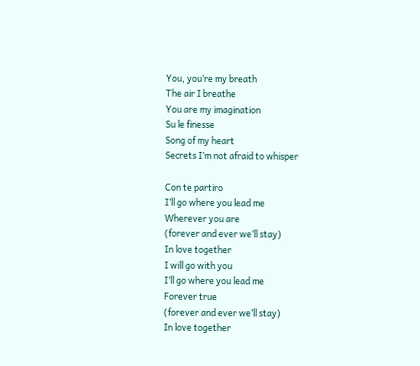You, you’re my breath
The air I breathe
You are my imagination
Su le finesse
Song of my heart
Secrets I’m not afraid to whisper

Con te partiro
I’ll go where you lead me
Wherever you are
(forever and ever we’ll stay)
In love together
I will go with you
I’ll go where you lead me
Forever true
(forever and ever we’ll stay)
In love together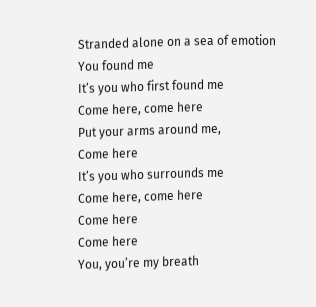Stranded alone on a sea of emotion
You found me
It’s you who first found me
Come here, come here
Put your arms around me,
Come here
It’s you who surrounds me
Come here, come here
Come here
Come here
You, you’re my breath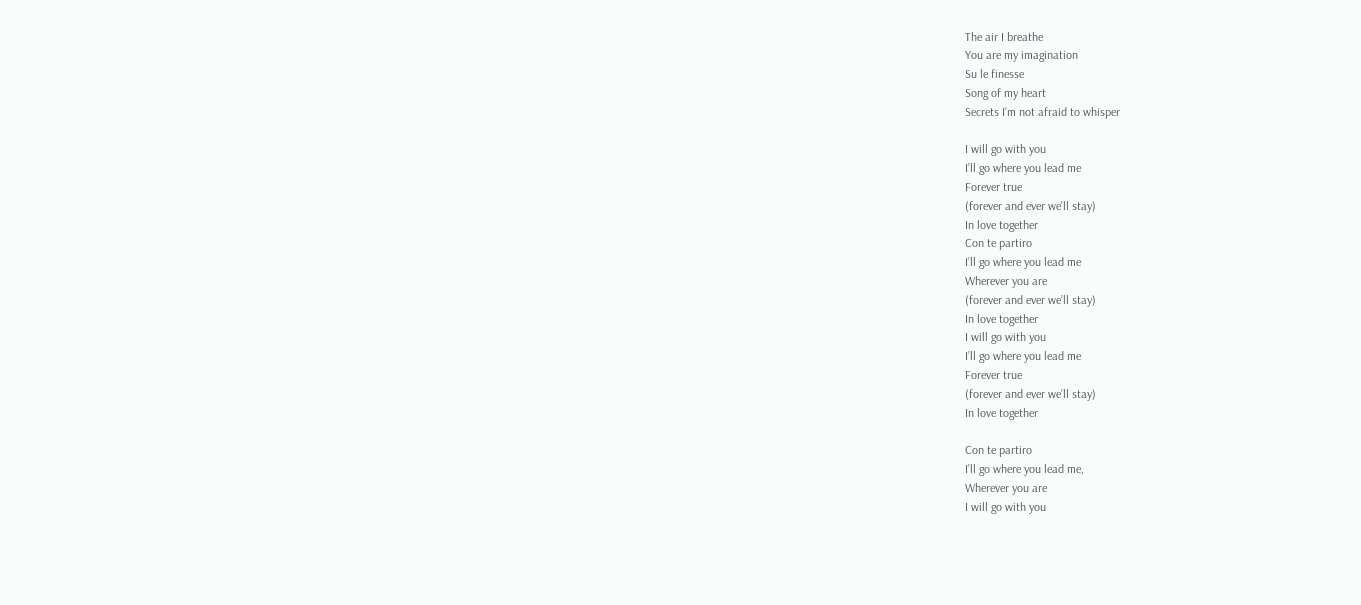The air I breathe
You are my imagination
Su le finesse
Song of my heart
Secrets I’m not afraid to whisper

I will go with you
I’ll go where you lead me
Forever true
(forever and ever we’ll stay)
In love together
Con te partiro
I’ll go where you lead me
Wherever you are
(forever and ever we’ll stay)
In love together
I will go with you
I’ll go where you lead me
Forever true
(forever and ever we’ll stay)
In love together

Con te partiro
I’ll go where you lead me,
Wherever you are
I will go with you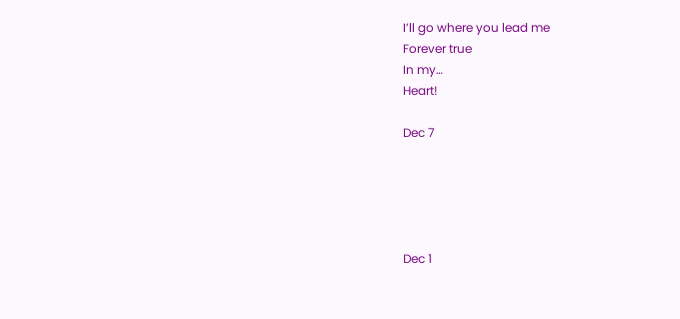I’ll go where you lead me
Forever true
In my…
Heart!

Dec 7





Dec 1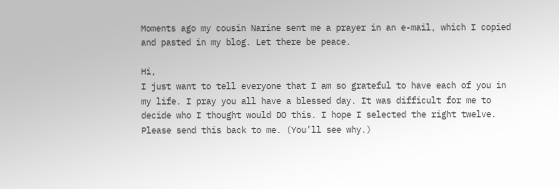Moments ago my cousin Narine sent me a prayer in an e-mail, which I copied and pasted in my blog. Let there be peace.

Hi,
I just want to tell everyone that I am so grateful to have each of you in
my life. I pray you all have a blessed day. It was difficult for me to
decide who I thought would DO this. I hope I selected the right twelve.
Please send this back to me. (You’ll see why.)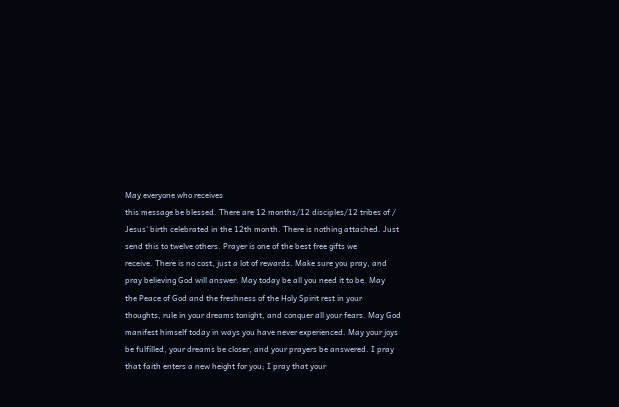May everyone who receives
this message be blessed. There are 12 months/12 disciples/12 tribes of /
Jesus’ birth celebrated in the 12th month. There is nothing attached. Just
send this to twelve others. Prayer is one of the best free gifts we
receive. There is no cost, just a lot of rewards. Make sure you pray, and
pray believing God will answer. May today be all you need it to be. May
the Peace of God and the freshness of the Holy Spirit rest in your
thoughts, rule in your dreams tonight, and conquer all your fears. May God
manifest himself today in ways you have never experienced. May your joys
be fulfilled, your dreams be closer, and your prayers be answered. I pray
that faith enters a new height for you; I pray that your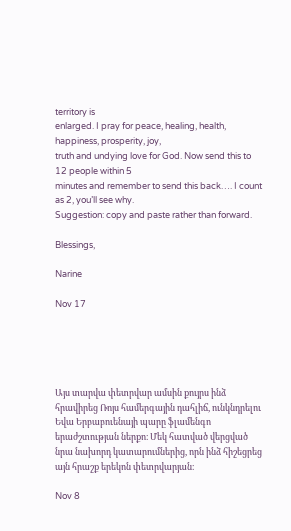territory is
enlarged. I pray for peace, healing, health, happiness, prosperity, joy,
truth and undying love for God. Now send this to 12 people within 5
minutes and remember to send this back…. I count as 2, you’ll see why.
Suggestion: copy and paste rather than forward.

Blessings,

Narine

Nov 17





Այս տարվա փետրվար ամսին քույրս ինձ հրավիրեց Ռոյս համերգային դահլիճ, ունկնդրելու Եվա Երբաբուենայի պարը ֆլամենգո երաժշտության ներքո։ Մեկ հատված վերցված նրա նախորդ կատարումներից, որն ինձ հիշեցրեց այն հրաշք երեկոն փետրվարյան։

Nov 8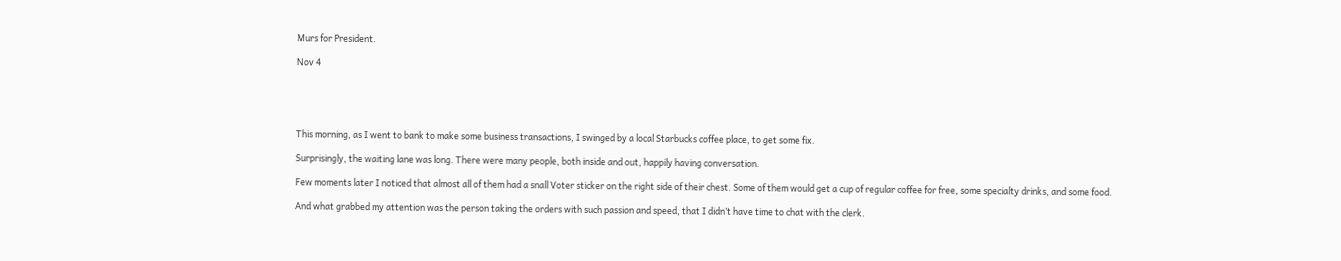Murs for President.

Nov 4





This morning, as I went to bank to make some business transactions, I swinged by a local Starbucks coffee place, to get some fix.

Surprisingly, the waiting lane was long. There were many people, both inside and out, happily having conversation.

Few moments later I noticed that almost all of them had a snall Voter sticker on the right side of their chest. Some of them would get a cup of regular coffee for free, some specialty drinks, and some food.

And what grabbed my attention was the person taking the orders with such passion and speed, that I didn’t have time to chat with the clerk.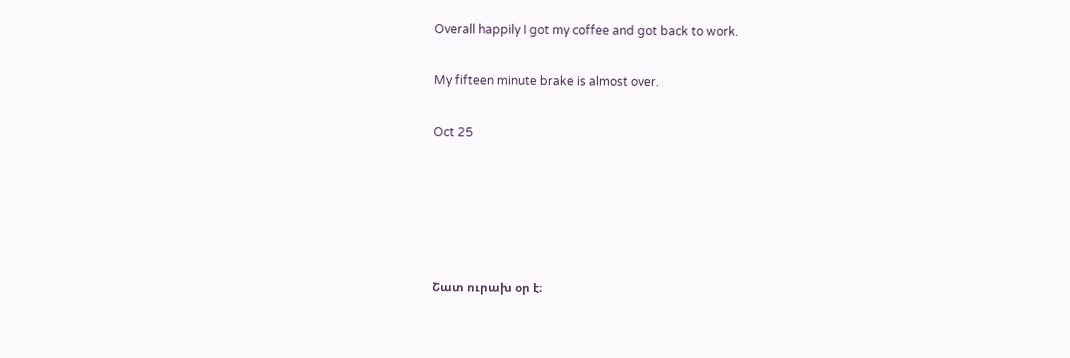Overall happily I got my coffee and got back to work.

My fifteen minute brake is almost over.

Oct 25





Շատ ուրախ օր է։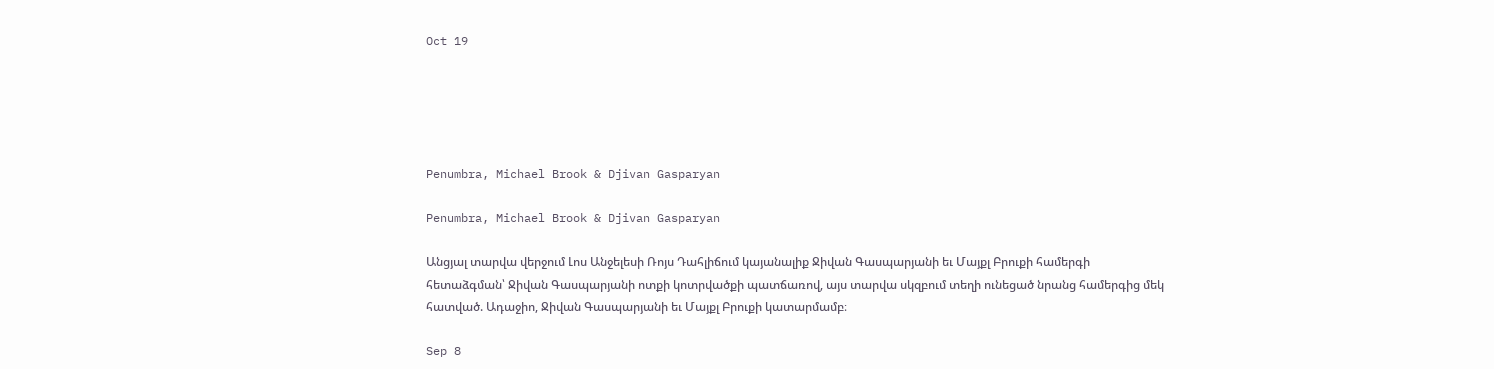Oct 19





Penumbra, Michael Brook & Djivan Gasparyan

Penumbra, Michael Brook & Djivan Gasparyan

Անցյալ տարվա վերջում Լոս Անջելեսի Ռոյս Դահլիճում կայանալիք Ջիվան Գասպարյանի եւ Մայքլ Բրուքի համերգի հետաձգման՝ Ջիվան Գասպարյանի ոտքի կոտրվածքի պատճառով, այս տարվա սկզբում տեղի ունեցած նրանց համերգից մեկ հատված. Ադաջիո, Ջիվան Գասպարյանի եւ Մայքլ Բրուքի կատարմամբ։

Sep 8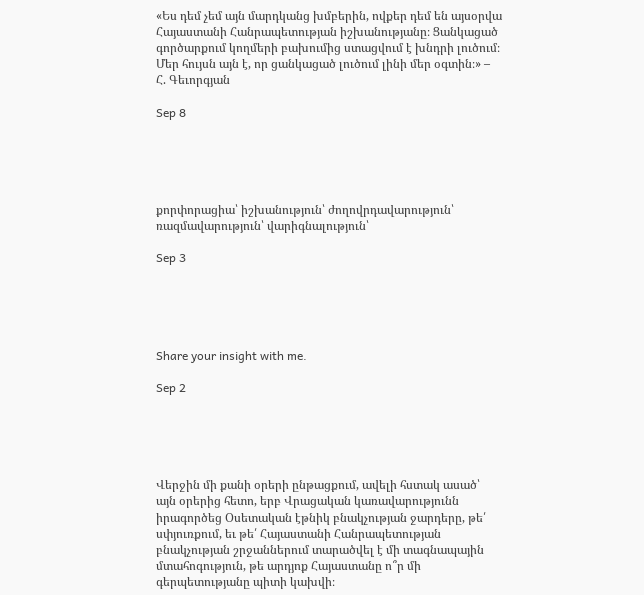«Ես դեմ չեմ այն մարդկանց խմբերին, ովքեր դեմ են այսօրվա Հայաստանի Հանրապետության իշխանությանը։ Ցանկացած գործարքում կողմերի բախումից ստացվում է խնդրի լուծում։ Մեր հույսն այն է, որ ցանկացած լուծում լինի մեր օգտին։» – Հ. Գեւորգյան

Sep 8





քորփորացիա՝ իշխանություն՝ ժողովրդավարություն՝ ռազմավարություն՝ վարիգնալություն՝

Sep 3





Share your insight with me.

Sep 2





Վերջին մի քանի օրերի ընթացքում, ավելի հստակ ասած՝ այն օրերից հետո, երբ Վրացական կառավարությունն իրագործեց Օսետական էթնիկ բնակչության ջարդերը, թե՛ սփյուռքում, եւ թե՛ Հայաստանի Հանրապետության բնակչության շրջաններում տարածվել է մի տագնապային մտահոգություն, թե արդյոք Հայաստանը ո՞ր մի գերպետությանը պիտի կախվի։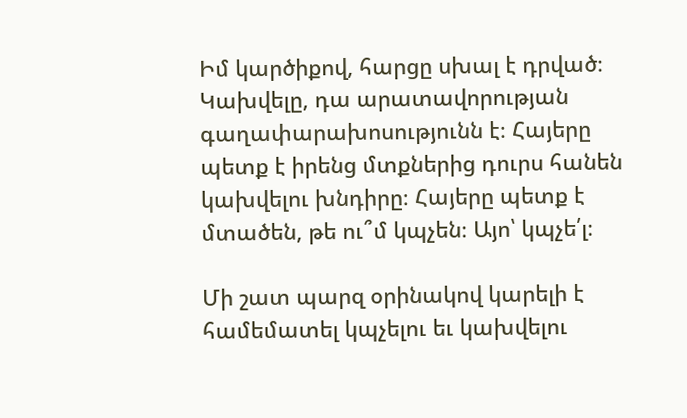Իմ կարծիքով, հարցը սխալ է դրված։ Կախվելը, դա արատավորության գաղափարախոսությունն է։ Հայերը պետք է իրենց մտքներից դուրս հանեն կախվելու խնդիրը։ Հայերը պետք է մտածեն, թե ու՞մ կպչեն։ Այո՝ կպչե՛լ։

Մի շատ պարզ օրինակով կարելի է համեմատել կպչելու եւ կախվելու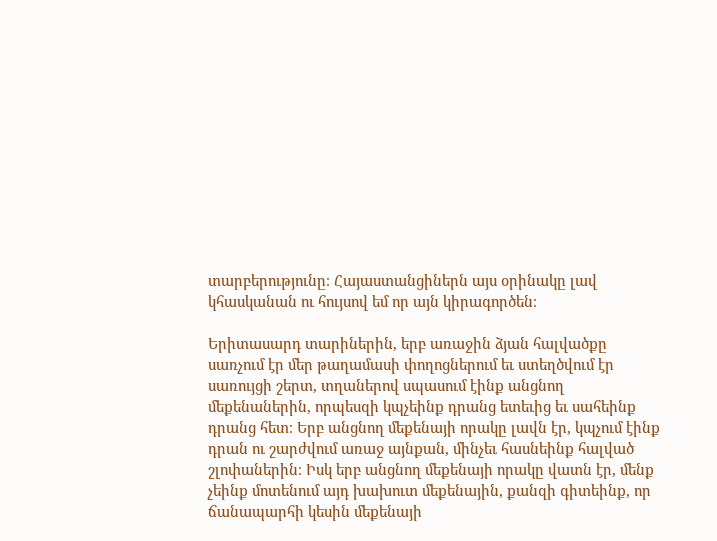տարբերությունը։ Հայաստանցիներն այս օրինակը լավ կհասկանան ու հույսով եմ որ այն կիրագործեն։

Երիտասարդ տարիներին, երբ առաջին ձյան հալվածքը սառչում էր մեր թաղամասի փողոցներում եւ ստեղծվում էր սառույցի շերտ, տղաներով սպասում էինք անցնող մեքենաներին, որպեսզի կպչեինք դրանց ետեւից եւ սահեինք դրանց հետ։ Երբ անցնող մեքենայի որակը լավն էր, կպչում էինք դրան ու շարժվում առաջ այնքան, մինչեւ հասնեինք հալված շլոփաներին։ Իսկ երբ անցնող մեքենայի որակը վատն էր, մենք չեինք մոտենում այդ խախուտ մեքենային, քանզի գիտեինք, որ ճանապարհի կեսին մեքենայի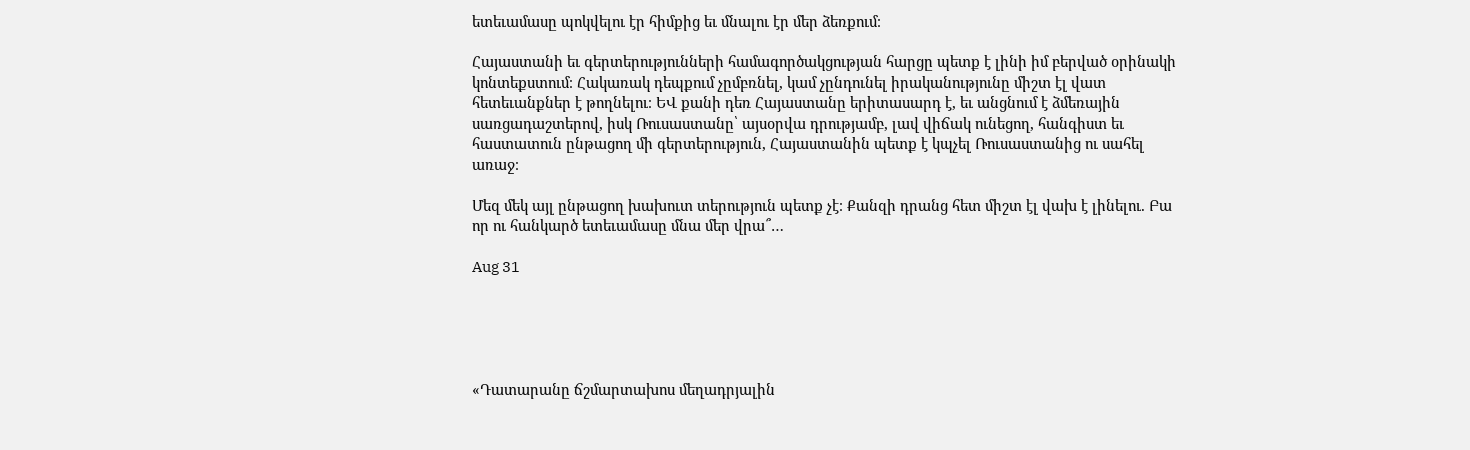ետեւամասը պոկվելու էր հիմքից եւ մնալու էր մեր ձեռքում։

Հայաստանի եւ գերտերությունների համագործակցության հարցը պետք է լինի իմ բերված օրինակի կոնտեքստում։ Հակառակ դեպքում չըմբռնել, կամ չընդունել իրականությունը միշտ էլ վատ հետեւանքներ է թողնելու։ ԵՎ քանի դեռ Հայաստանը երիտասարդ է, եւ անցնում է ձմեռային սառցադաշտերով, իսկ Ռուսաստանը՝ այսօրվա դրությամբ, լավ վիճակ ունեցող, հանգիստ եւ հաստատուն ընթացող մի գերտերություն, Հայաստանին պետք է կպչել Ռուսաստանից ու սահել առաջ։

Մեզ մեկ այլ ընթացող խախուտ տերություն պետք չէ։ Քանզի դրանց հետ միշտ էլ վախ է լինելու. Բա որ ու հանկարծ ետեւամասը մնա մեր վրա՞…

Aug 31





«Դատարանը ճշմարտախոս մեղադրյալին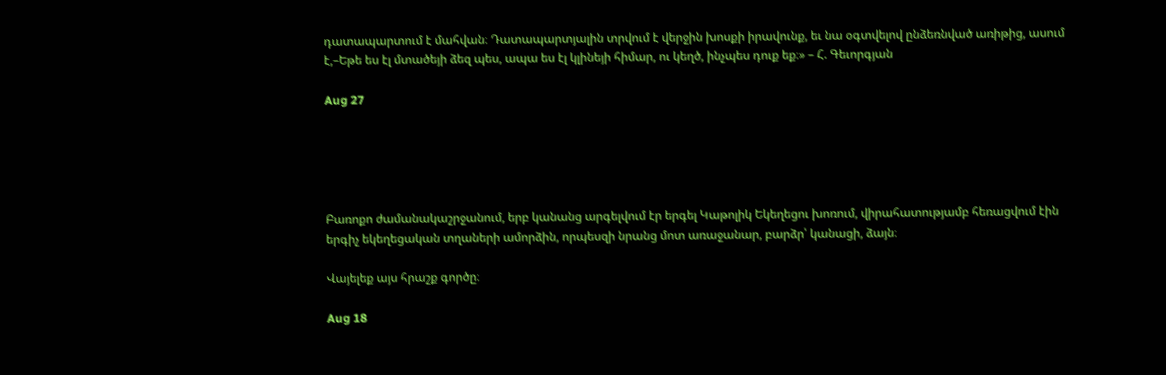դատապարտում է մահվան։ Դատապարտյալին տրվում է վերջին խոսքի իրավունք, եւ նա օգտվելով ընձեռնված առիթից, ասում է,–Եթե ես էլ մտածեյի ձեզ պես, ապա ես էլ կլինեյի հիմար, ու կեղծ, ինչպես դուք եք։» – Հ. Գեւորգյան

Aug 27





Բառոքո ժամանակաշրջանում, երբ կանանց արգելվում էր երգել Կաթոլիկ Եկեղեցու խոռում, վիրահատությամբ հեռացվում էին երգիչ եկեղեցական տղաների ամորձին, որպեսզի նրանց մոտ առաջանար, բարձր՝ կանացի, ձայն։

Վայելեք այս հրաշք գործը։

Aug 18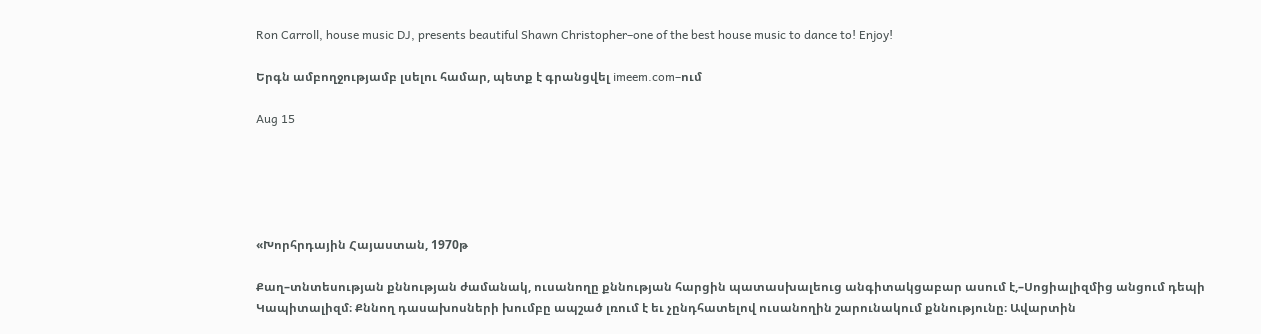Ron Carroll, house music DJ, presents beautiful Shawn Christopher–one of the best house music to dance to! Enjoy!

Երգն ամբողջությամբ լսելու համար, պետք է գրանցվել imeem.com–ում

Aug 15





«Խորհրդային Հայաստան, 1970թ

Քաղ–տնտեսության քննության ժամանակ, ուսանողը քննության հարցին պատասխալեուց անգիտակցաբար ասում է,–Սոցիալիզմից անցում դեպի Կապիտալիզմ։ Քննող դասախոսների խումբը ապշած լռում է եւ չընդհատելով ուսանողին շարունակում քննությունը։ Ավարտին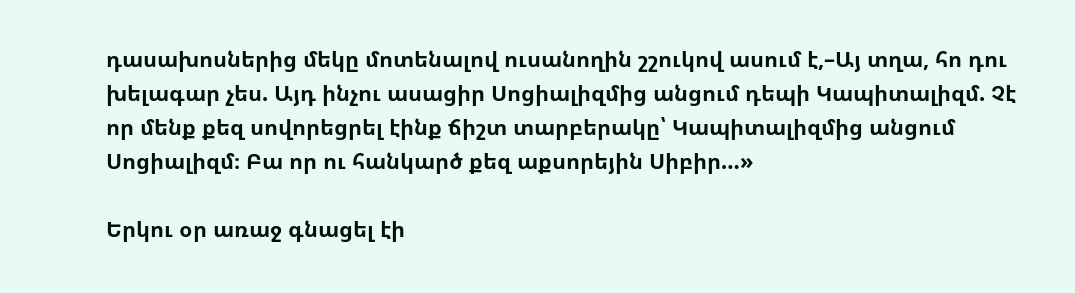դասախոսներից մեկը մոտենալով ուսանողին շշուկով ասում է,–Այ տղա, հո դու խելագար չես. Այդ ինչու ասացիր Սոցիալիզմից անցում դեպի Կապիտալիզմ. Չէ որ մենք քեզ սովորեցրել էինք ճիշտ տարբերակը՝ Կապիտալիզմից անցում Սոցիալիզմ։ Բա որ ու հանկարծ քեզ աքսորեյին Սիբիր…»

Երկու օր առաջ գնացել էի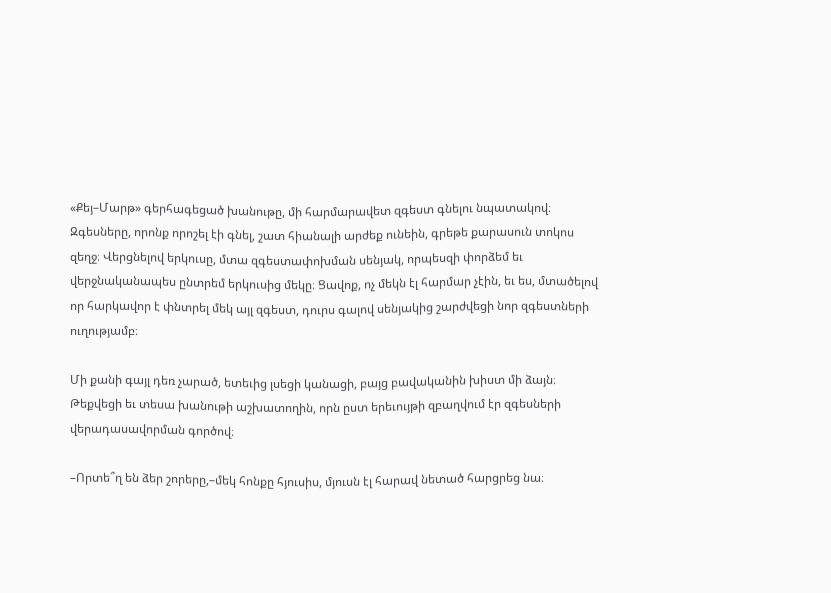«Քեյ–Մարթ» գերհագեցած խանութը, մի հարմարավետ զգեստ գնելու նպատակով։ Զգեսները, որոնք որոշել էի գնել, շատ հիանալի արժեք ունեին, գրեթե քարասուն տոկոս զեղջ։ Վերցնելով երկուսը, մտա զգեստափոխման սենյակ, որպեսզի փորձեմ եւ վերջնականապես ընտրեմ երկուսից մեկը։ Ցավոք, ոչ մեկն էլ հարմար չէին, եւ ես, մտածելով որ հարկավոր է փնտրել մեկ այլ զգեստ, դուրս գալով սենյակից շարժվեցի նոր զգեստների ուղությամբ։

Մի քանի գայլ դեռ չարած, ետեւից լսեցի կանացի, բայց բավականին խիստ մի ձայն։ Թեքվեցի եւ տեսա խանութի աշխատողին, որն ըստ երեւույթի զբաղվում էր զգեսների վերադասավորման գործով։

–Որտե՞ղ են ձեր շորերը,–մեկ հոնքը հյուսիս, մյուսն էլ հարավ նետած հարցրեց նա։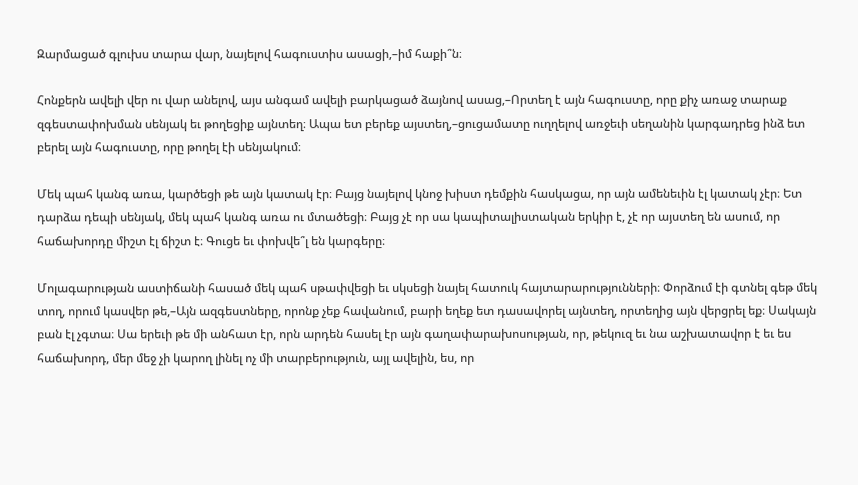Զարմացած գլուխս տարա վար, նայելով հագուստիս ասացի,–իմ հաքի՞ն։

Հոնքերն ավելի վեր ու վար անելով, այս անգամ ավելի բարկացած ձայնով ասաց,–Որտեղ է այն հագուստը, որը քիչ առաջ տարաք զգեստափոխման սենյակ եւ թողեցիք այնտեղ։ Ապա ետ բերեք այստեղ,–ցուցամատը ուղղելով առջեւի սեղանին կարգադրեց ինձ ետ բերել այն հագուստը, որը թողել էի սենյակում։

Մեկ պահ կանգ առա, կարծեցի թե այն կատակ էր։ Բայց նայելով կնոջ խիստ դեմքին հասկացա, որ այն ամենեւին էլ կատակ չէր։ Ետ դարձա դեպի սենյակ, մեկ պահ կանգ առա ու մտածեցի։ Բայց չէ որ սա կապիտալիստական երկիր է, չէ որ այստեղ են ասում, որ հաճախորդը միշտ էլ ճիշտ է։ Գուցե եւ փոխվե՞լ են կարգերը։

Մոլագարության աստիճանի հասած մեկ պահ սթափվեցի եւ սկսեցի նայել հատուկ հայտարարությունների։ Փորձում էի գտնել գեթ մեկ տող, որում կասվեր թե,–Այն ազգեստները, որոնք չեք հավանում, բարի եղեք ետ դասավորել այնտեղ, որտեղից այն վերցրել եք։ Սակայն բան էլ չգտա։ Սա երեւի թե մի անհատ էր, որն արդեն հասել էր այն գաղափարախոսության, որ, թեկուզ եւ նա աշխատավոր է եւ ես հաճախորդ, մեր մեջ չի կարող լինել ոչ մի տարբերություն, այլ ավելին, ես, որ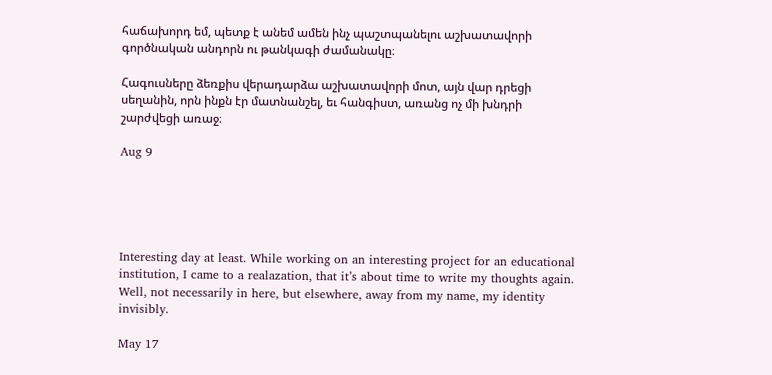հաճախորդ եմ, պետք է անեմ ամեն ինչ պաշտպանելու աշխատավորի գործնական անդորն ու թանկագի ժամանակը։

Հագուսները ձեռքիս վերադարձա աշխատավորի մոտ, այն վար դրեցի սեղանին, որն ինքն էր մատնանշել, եւ հանգիստ, առանց ոչ մի խնդրի շարժվեցի առաջ։

Aug 9





Interesting day at least. While working on an interesting project for an educational institution, I came to a realazation, that it’s about time to write my thoughts again. Well, not necessarily in here, but elsewhere, away from my name, my identity invisibly.

May 17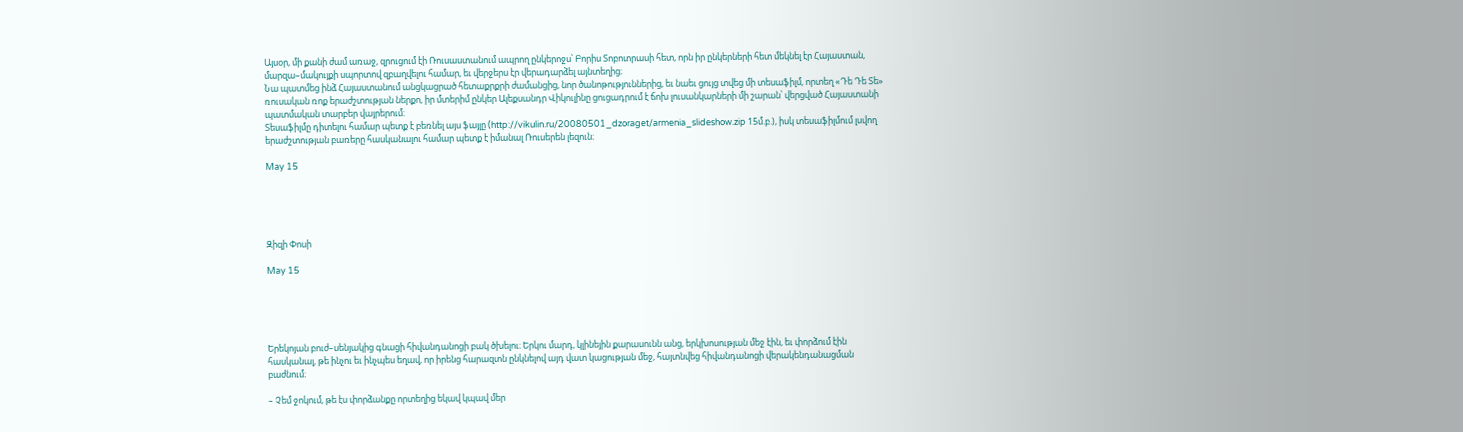Այսօր, մի քանի ժամ առաջ, զրուցում էի Ռուսաստանում ապրող ընկերոջս՝ Բորիս Տոբոտրասի հետ, որն իր ընկերների հետ մեկնել էր Հայաստան, մարզա–մակույքի սպորտով զբաղվելու համար, եւ վերջերս էր վերադարձել այնտեղից։
Նա պատմեց ինձ Հայաստանում անցկացրած հետաքրքրի ժամանցից, նոր ծանոթություններից, եւ նաեւ ցույց տվեց մի տեսաֆիլմ, որտեղ «Դե Դե Տե» ռուսական ռոք երաժշտության ներքո, իր մտերիմ ընկեր Ալեքսանդր Վիկուլինը ցուցադրում է ճոխ լուսանկարների մի շարան՝ վերցված Հայաստանի պատմական տարբեր վայրերում։
Տեսաֆիլմը դիտելու համար պետք է բեռնել այս ֆայլը (http://vikulin.ru/20080501_dzoraget/armenia_slideshow.zip 15մ.բ.), իսկ տեսաֆիլմում լսվող երաժշտության բառերը հասկանալու համար պետք է իմանալ Ռուսերեն լեզուն։

May 15





Զիզի Փոսի

May 15





Երեկոյան բուժ–սենյակից գնացի հիվանդանոցի բակ ծխելու։ Երկու մարդ, կլինեյին քարասունն անց, երկխոսության մեջ էին, եւ փորձում էին հասկանալ, թե ինչու եւ ինչպես եղավ, որ իրենց հարազտն ընկնելով այդ վատ կացության մեջ, հայտնվեց հիվանդանոցի վերակենդանացման բաժնում։

– Չեմ ջոկում, թե էս փորձանքը որտեղից եկավ կպավ մեր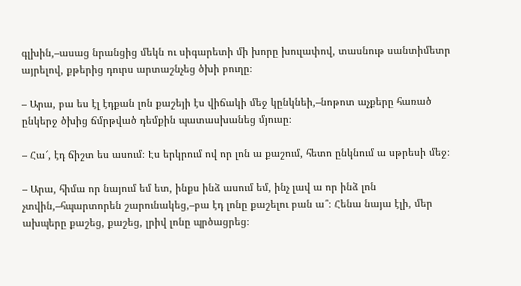գլխին,–ասաց նրանցից մեկն ու սիգարետի մի խորը խուլափով, տասնութ սանտիմետր այրելով, քթերից դուրս արտաշնչեց ծխի բուղը։

– Արա, բա ես էլ էդքան լոն քաշեյի էս վիճակի մեջ կընկնեի,–նոթոտ աչքերը հառած ընկերջ ծխից ճմրթված դեմքին պատասխանեց մյուսը։

– Հա՜, էդ ճիշտ ես ասում։ Էս երկրում ով որ լոն ա քաշում, հետո ընկնում ա սթրեսի մեջ։

– Արա, հիմա որ նայում եմ ետ, ինքս ինձ ասում եմ, ինչ լավ ա որ ինձ լոն չտվին,–հպարտորեն շարունակեց,–բա էդ լոնը քաշելու բան ա՞։ Հենա նայա էլի, մեր ախպերը քաշեց, քաշեց, լրիվ լոնը պրծացրեց։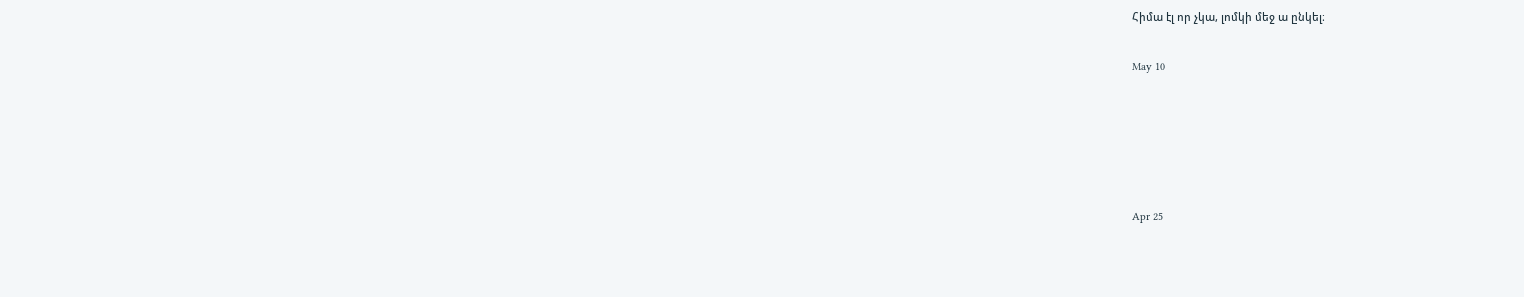Հիմա էլ որ չկա, լոմկի մեջ ա ընկել։

May 10





Apr 25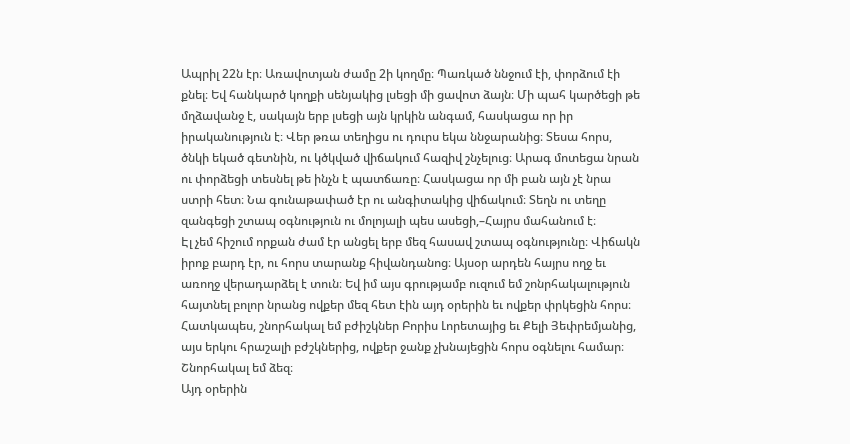Ապրիլ 22ն էր։ Առավոտյան ժամը 2ի կողմը։ Պառկած ննջում էի, փորձում էի քնել։ Եվ հանկարծ կողքի սենյակից լսեցի մի ցավոտ ձայն։ Մի պահ կարծեցի թե մղձավանջ է, սակայն երբ լսեցի այն կրկին անգամ, հասկացա որ իր իրականություն է։ Վեր թռա տեղիցս ու դուրս եկա ննջարանից։ Տեսա հորս, ծնկի եկած գետնին, ու կծկված վիճակում հազիվ շնչելուց։ Արագ մոտեցա նրան ու փորձեցի տեսնել թե ինչն է պատճառը։ Հասկացա որ մի բան այն չէ նրա ստրի հետ։ Նա գունաթափած էր ու անգիտակից վիճակում։ Տեղն ու տեղը զանգեցի շտապ օգնություն ու մոլոյալի պես ասեցի,–Հայրս մահանում է։
Էլ չեմ հիշում որքան ժամ էր անցել երբ մեզ հասավ շտապ օգնությունը։ Վիճակն իրոք բարդ էր, ու հորս տարանք հիվանդանոց։ Այսօր արդեն հայրս ողջ եւ առողջ վերադարձել է տուն։ Եվ իմ այս գրությամբ ուզում եմ շոնրհակալություն հայտնել բոլոր նրանց ովքեր մեզ հետ էին այդ օրերին եւ ովքեր փրկեցին հորս։ Հատկապես, շնորհակալ եմ բժիշկներ Բորիս Լորետայից եւ Քելի Յեփրեմյանից, այս երկու հրաշալի բժշկներից, ովքեր ջանք չխնայեցին հորս օգնելու համար։ Շնորհակալ եմ ձեզ։
Այդ օրերին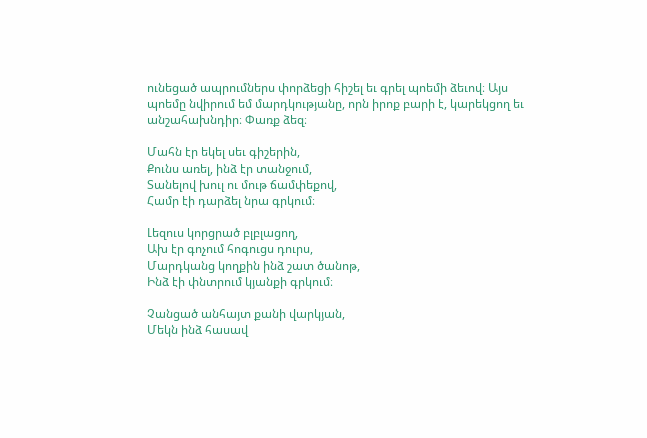ունեցած ապրումներս փորձեցի հիշել եւ գրել պոեմի ձեւով։ Այս պոեմը նվիրում եմ մարդկությանը, որն իրոք բարի է, կարեկցող եւ անշահախնդիր։ Փառք ձեզ։

Մահն էր եկել սեւ գիշերին,
Քունս առել, ինձ էր տանջում,
Տանելով խուլ ու մութ ճամփեքով,
Համր էի դարձել նրա գրկում։

Լեզուս կորցրած բլբլացող,
Ախ էր գոչում հոգուցս դուրս,
Մարդկանց կողքին ինձ շատ ծանոթ,
Ինձ էի փնտրում կյանքի գրկում։

Չանցած անհայտ քանի վարկյան,
Մեկն ինձ հասավ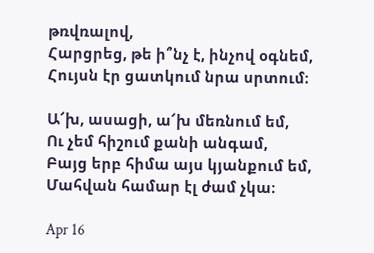թռվռալով,
Հարցրեց, թե ի՞նչ է, ինչով օգնեմ,
Հույսն էր ցատկում նրա սրտում։

Ա՜խ, ասացի, ա՜խ մեռնում եմ,
Ու չեմ հիշում քանի անգամ,
Բայց երբ հիմա այս կյանքում եմ,
Մահվան համար էլ ժամ չկա։

Apr 16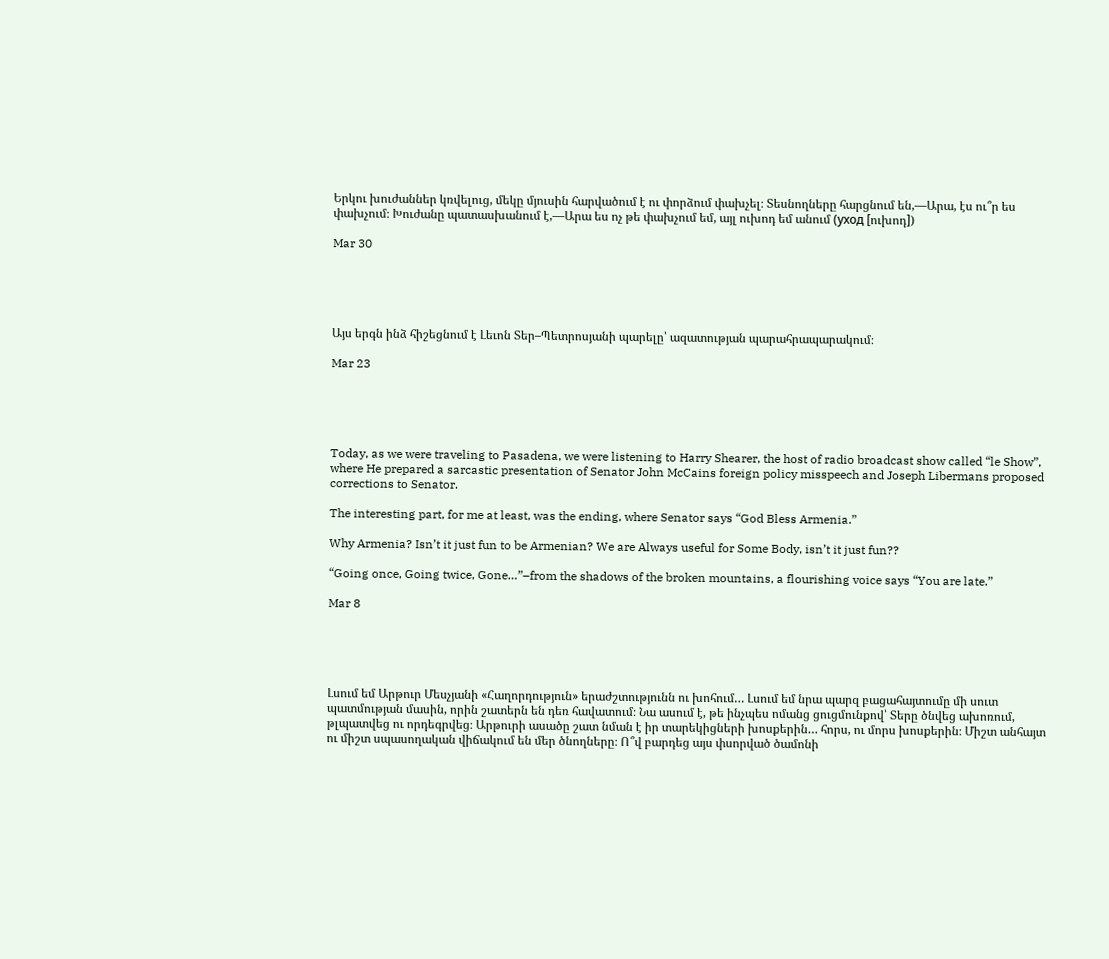Երկու խուժաններ կռվելուց, մեկը մյուսին հարվածում է ու փորձում փախչել։ Տեսնողները հարցնում են,––Արա, էս ու՞ր ես փախչում։ Խուժանը պատասխանում է,––Արա ես ոչ թե փախչում եմ, այլ ուխոդ եմ անում (уход [ուխոդ])

Mar 30





Այս երգն ինձ հիշեցնում է Լեւոն Տեր–Պետրոսյանի պարելը՝ ազատության պարահրապարակում։

Mar 23





Today, as we were traveling to Pasadena, we were listening to Harry Shearer, the host of radio broadcast show called “le Show”, where He prepared a sarcastic presentation of Senator John McCains foreign policy misspeech and Joseph Libermans proposed corrections to Senator.

The interesting part, for me at least, was the ending, where Senator says “God Bless Armenia.”

Why Armenia? Isn’t it just fun to be Armenian? We are Always useful for Some Body, isn’t it just fun??

“Going once, Going twice, Gone…”–from the shadows of the broken mountains, a flourishing voice says “You are late.”

Mar 8





Լսում եմ Արթուր Մեսչյանի «Հաղորդություն» երաժշտությունն ու խոհում… Լսում եմ նրա պարզ բացահայտումը մի սուտ պատմության մասին, որին շատերն են դեռ հավատում։ Նա ասում է, թե ինչպես ոմանց ցուցմունքով՝ Տերը ծնվեց ախոռում, թլպատվեց ու որդեգրվեց։ Արթուրի ասածը շատ նման է իր տարեկիցների խոսքերին… հորս, ու մորս խոսքերին։ Միշտ անհայտ ու միշտ սպասողական վիճակում են մեր ծնողները։ Ո՞վ բարդեց այս փսորված ծամոնի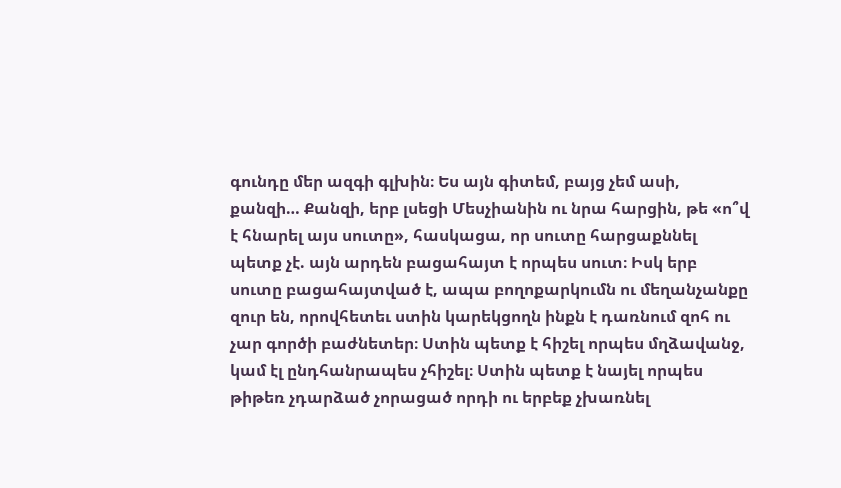գունդը մեր ազգի գլխին։ Ես այն գիտեմ, բայց չեմ ասի, քանզի… Քանզի, երբ լսեցի Մեսչիանին ու նրա հարցին, թե «ո՞վ է հնարել այս սուտը», հասկացա, որ սուտը հարցաքննել պետք չէ. այն արդեն բացահայտ է որպես սուտ։ Իսկ երբ սուտը բացահայտված է, ապա բողոքարկումն ու մեղանչանքը զուր են, որովհետեւ ստին կարեկցողն ինքն է դառնում զոհ ու չար գործի բաժնետեր։ Ստին պետք է հիշել որպես մղձավանջ, կամ էլ ընդհանրապես չհիշել։ Ստին պետք է նայել որպես թիթեռ չդարձած չորացած որդի ու երբեք չխառնել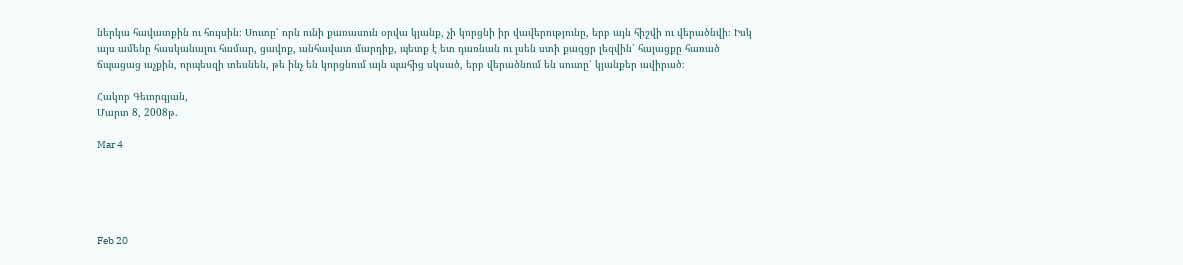ներկա հավատքին ու հույսին։ Սուտը՝ որն ունի քառասուն օրվա կյանք, չի կորցնի իր վավերությունը, երբ այն հիշվի ու վերածնվի։ Իսկ այս ամենը հասկանալու համար, ցավոք, անհավատ մարդիք, պետք է ետ դառնան ու լսեն ստի քազցր լեզվին՝ հայացքը հառած ճպացաց աչքին, որպեսզի տեսնեն, թե ինչ են կորցնում այն պահից սկսած, երբ վերածնում են սուտը՝ կյանքեր ավիրած։

Հակոբ Գեւորգյան,
Մարտ 8, 2008թ.

Mar 4





Feb 20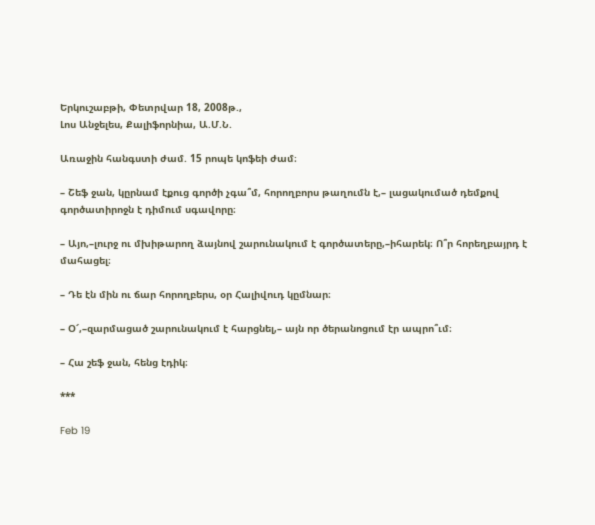Երկուշաբթի, Փետրվար 18, 2008թ.,
Լոս Անջելես, Քալիֆորնիա, Ա.Մ.Ն.

Առաջին հանգստի ժամ. 15 րոպե կոֆեի ժամ։

– Շեֆ ջան, կըրնամ էքուց գործի չգա՞մ, հորողբորս թաղումն է,– լացակումած դեմքով գործատիրոջն է դիմում սգավորը։

– Այո,–լուրջ ու մխիթարող ձայնով շարունակում է գործատերը,–իհարեկ։ Ո՞ր հորեղբայրդ է մահացել։

– Դե էն մին ու ճար հորողբերս, օր Հալիվուդ կըմնար։

– Օ՜,–զարմացած շարունակում է հարցնել,– այն որ ծերանոցում էր ապրո՞ւմ։

– Հա շեֆ ջան, հենց էդիկ։

***

Feb 19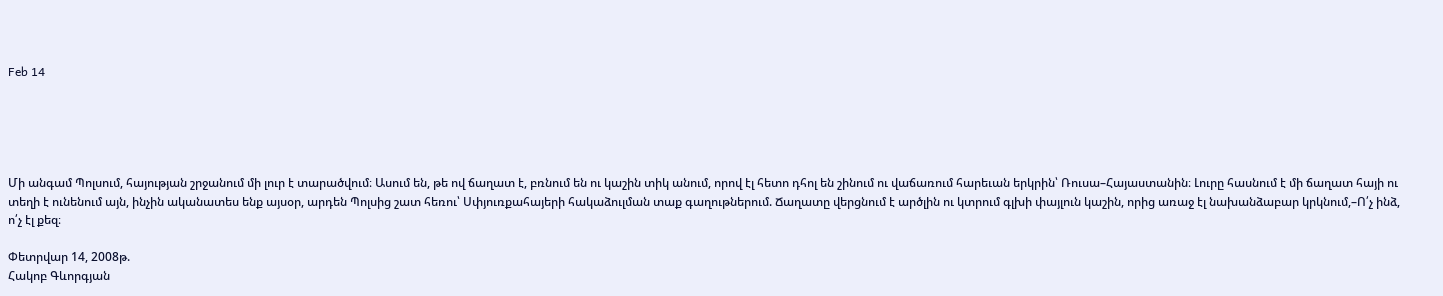Feb 14





Մի անգամ Պոլսում, հայության շրջանում մի լուր է տարածվում։ Ասում են, թե ով ճաղատ է, բռնում են ու կաշին տիկ անում, որով էլ հետո դհոլ են շինում ու վաճառում հարեւան երկրին՝ Ռուսա–Հայաստանին։ Լուրը հասնում է մի ճաղատ հայի ու տեղի է ունենում այն, ինչին ականատես ենք այսօր, արդեն Պոլսից շատ հեռու՝ Սփյուռքահայերի հակաձուլման տաք գաղութներում. Ճաղատը վերցնում է արծլին ու կտրում գլխի փայլուն կաշին, որից առաջ էլ նախանձաբար կրկնում,–Ո՛չ ինձ, ո՛չ էլ քեզ։

Փետրվար 14, 2008թ.
Հակոբ Գևորգյան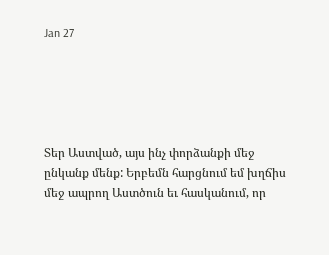Jan 27





Տեր Աստված, այս ինչ փորձանքի մեջ ընկանք մենք: Երբեմն հարցնում եմ խղճիս մեջ ապրող Աստծուն եւ հասկանում, որ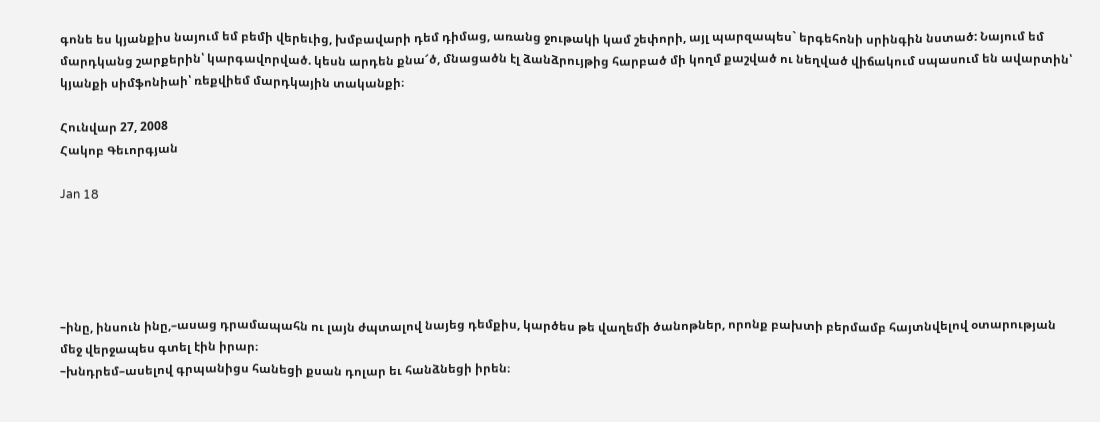գոնե ես կյանքիս նայում եմ բեմի վերեւից, խմբավարի դեմ դիմաց, առանց ջութակի կամ շեփորի, այլ պարզապես` երգեհոնի սրինգին նստած: Նայում եմ մարդկանց շարքերին՝ կարգավորված. կեսն արդեն քնա՜ծ, մնացածն էլ ձանձրույթից հարբած մի կողմ քաշված ու նեղված վիճակում սպասում են ավարտին՝ կյանքի սիմֆոնիաի՝ ռեքվիեմ մարդկային տականքի։

Հունվար 27, 2008
Հակոբ Գեւորգյան

Jan 18





–ինը, ինսուն ինը,–ասաց դրամապահն ու լայն ժպտալով նայեց դեմքիս, կարծես թե վաղեմի ծանոթներ, որոնք բախտի բերմամբ հայտնվելով օտարության մեջ վերջապես գտել էին իրար։
–խնդրեմ–ասելով գրպանիցս հանեցի քսան դոլար եւ հանձնեցի իրեն։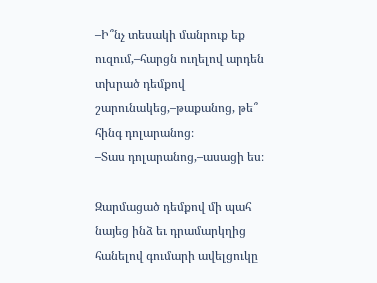–Ի՞նչ տեսակի մանրուք եք ուզում,–հարցն ուղելով արդեն տխրած դեմքով շարունակեց,–թաքանոց, թե՞ հինգ դոլարանոց։
–Տաս դոլարանոց,–ասացի ես։

Զարմացած դեմքով մի պահ նայեց ինձ եւ դրամարկղից հանելով գումարի ավելցուկը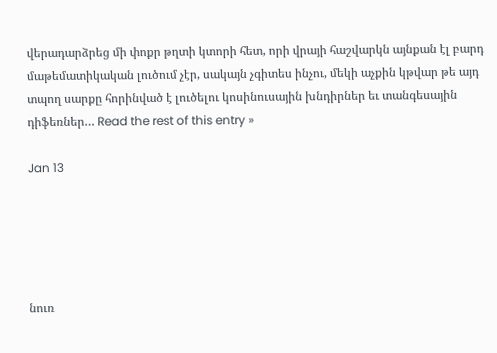վերադարձրեց մի փոքր թղտի կտորի հետ, որի վրայի հաշվարկն այնքան էլ բարդ մաթեմատիկական լուծում չէր, սակայն չգիտես ինչու, մեկի աչքին կթվար թե այդ տպող սարքը հորինված է լուծելու կոսինուսային խնդիրներ եւ տանգեսային դիֆեռներ… Read the rest of this entry »

Jan 13





նուռ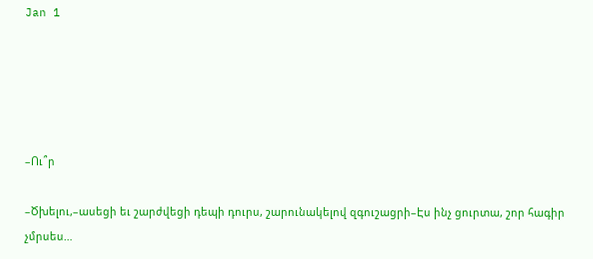Jan 1





–Ու՞ր

–Ծխելու,–ասեցի եւ շարժվեցի դեպի դուրս, շարունակելով զգուշացրի–Էս ինչ ցուրտա, շոր հագիր չմրսես…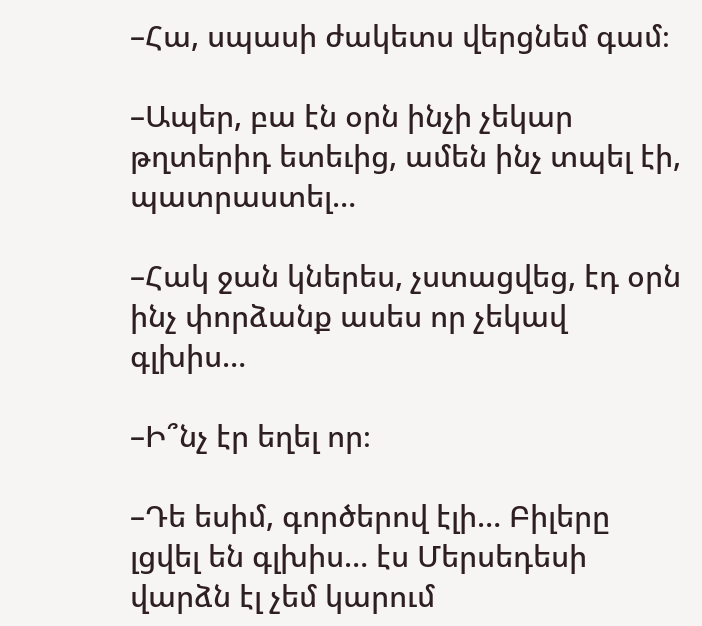–Հա, սպասի ժակետս վերցնեմ գամ։

–Ապեր, բա էն օրն ինչի չեկար թղտերիդ ետեւից, ամեն ինչ տպել էի, պատրաստել…

–Հակ ջան կներես, չստացվեց, էդ օրն ինչ փորձանք ասես որ չեկավ գլխիս…

–Ի՞նչ էր եղել որ։

–Դե եսիմ, գործերով էլի… Բիլերը լցվել են գլխիս… էս Մերսեդեսի վարձն էլ չեմ կարում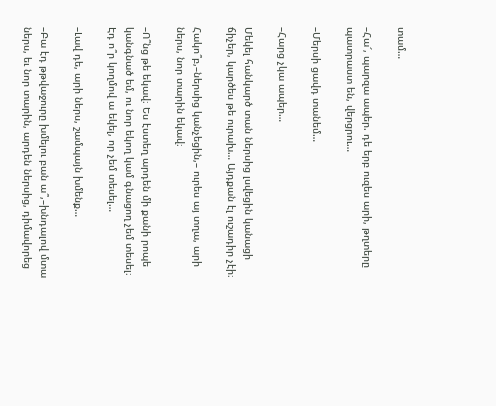տամ…

–Հա՜, պարզա ապեր. դե երբ ուզես արի, թղտերը պատրաստ են, վերցրու…

–Մերսի ցավդ տանեմ…

–Հարց չկա ապեր…

Մեկել հանկարծ տան ներսից լսվեցին կանացի ճիչեր, կարծես թե ուրախ… Այդքան էլ ուշադիր չէի։

Հակո՞բ,–ներսից կանչեցին,– ուրես այ տղա, արի ներս, նոր տարին եկավ։

–Ո՞նց թե եկավ։ Ես էստեղ արդեն մի քանի րոպե կանգնած եմ, ու նոր եկող կամ գնացող չեմ տեսել։ Էդ ո՞ր կողմով ա եկել, որ չեմ տեսել…

–Լավ դե, արի ներս, շամպայն խմենք…

–Բա էդ թթվաջուրը խմելու բան ա՞,–խնդալով մտա ներս, եւ նոր տարին, արդեն ներսից, դիմավորեց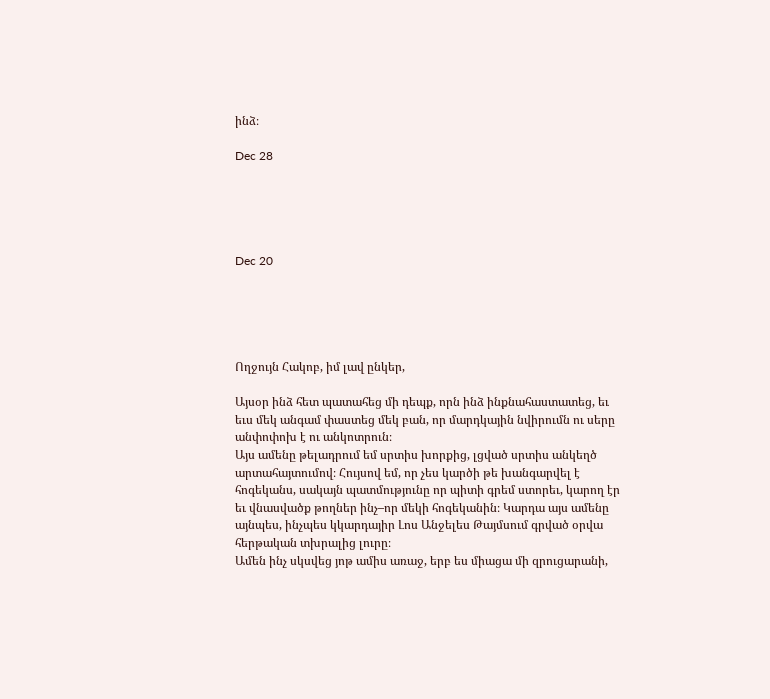ինձ։

Dec 28





Dec 20





Ողջույն Հակոբ, իմ լավ ընկեր,

Այսօր ինձ հետ պատահեց մի դեպք, որն ինձ ինքնահաստատեց, եւ եւս մեկ անգամ փաստեց մեկ բան, որ մարդկային նվիրումն ու սերը անփոփոխ է ու անկոտրուն։
Այս ամենը թելադրում եմ սրտիս խորքից, լցված սրտիս անկեղծ արտահայտումով։ Հույսով եմ, որ չես կարծի թե խանգարվել է հոգեկանս, սակայն պատմությունը որ պիտի գրեմ ստորեւ, կարող էր եւ վնասվածք թողներ ինչ–որ մեկի հոգեկանին։ Կարդա այս ամենը այնպես, ինչպես կկարդայիր Լոս Անջելես Թայմսում գրված օրվա հերթական տխրալից լուրը։
Ամեն ինչ սկսվեց յոթ ամիս առաջ, երբ ես միացա մի զրուցարանի,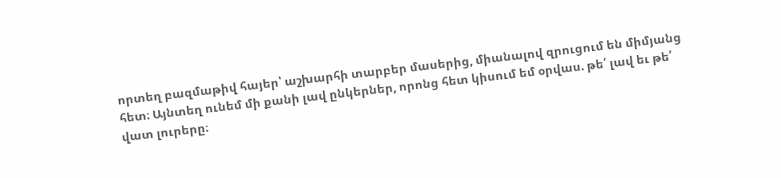որտեղ բազմաթիվ հայեր՝ աշխարհի տարբեր մասերից, միանալով զրուցում են միմյանց հետ։ Այնտեղ ունեմ մի քանի լավ ընկերներ, որոնց հետ կիսում եմ օրվաս. թե՛ լավ եւ թե՛ վատ լուրերը։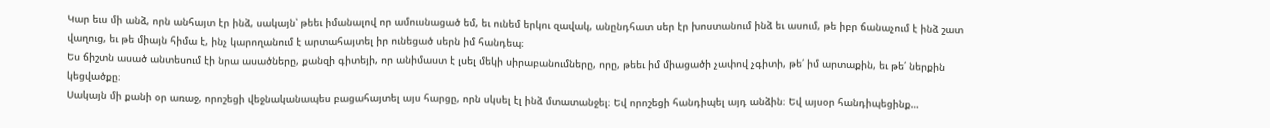Կար եւս մի անձ, որն անհայտ էր ինձ, սակայն՝ թեեւ իմանալով որ ամուսնացած եմ, եւ ունեմ երկու զավակ, անընդհատ սեր էր խոստանում ինձ եւ ասում, թե իբր ճանաչում է ինձ շատ վաղուց, եւ թե միայն հիմա է, ինչ կարողանում է արտահայտել իր ունեցած սերն իմ հանդեպ։
Ես ճիշտն ասած անտեսում էի նրա ասածները, քանզի գիտեյի, որ անիմաստ է լսել մեկի սիրաբանումները, որը, թեեւ իմ միացածի չափով չգիտի, թե՛ իմ արտաքին, եւ թե՛ ներքին կեցվածքը։
Սակայն մի քանի օր առաջ, որոշեցի վեջնականապես բացահայտել այս հարցը, որն սկսել էլ ինձ մտատանջել։ Եվ որոշեցի հանդիպել այդ անձին։ Եվ այսօր հանդիպեցինք…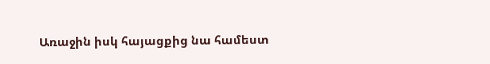Առաջին իսկ հայացքից նա համեստ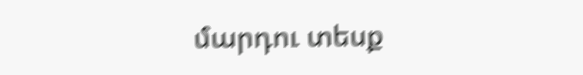մարդու տեսք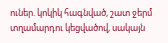ուներ. կոկիկ հագնված, շատ ջերմ տղամարդու կեցվածով, սակայն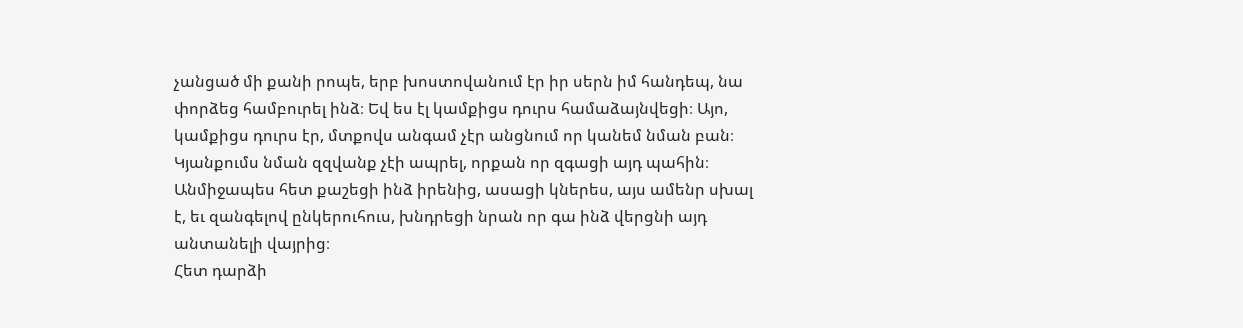չանցած մի քանի րոպե, երբ խոստովանում էր իր սերն իմ հանդեպ, նա փորձեց համբուրել ինձ։ Եվ ես էլ կամքիցս դուրս համաձայնվեցի։ Այո, կամքիցս դուրս էր, մտքովս անգամ չէր անցնում որ կանեմ նման բան։
Կյանքումս նման զզվանք չէի ապրել, որքան որ զգացի այդ պահին։ Անմիջապես հետ քաշեցի ինձ իրենից, ասացի կներես, այս ամենր սխալ է, եւ զանգելով ընկերուհուս, խնդրեցի նրան որ գա ինձ վերցնի այդ անտանելի վայրից։
Հետ դարձի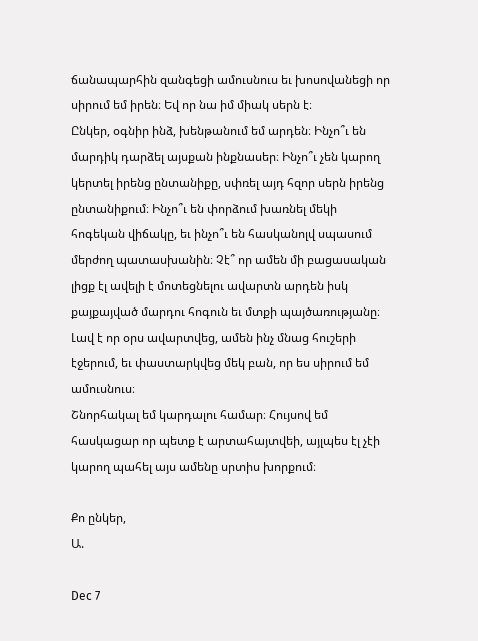ճանապարհին զանգեցի ամուսնուս եւ խոսովանեցի որ սիրում եմ իրեն։ Եվ որ նա իմ միակ սերն է։
Ընկեր, օգնիր ինձ, խենթանում եմ արդեն։ Ինչո՞ւ են մարդիկ դարձել այսքան ինքնասեր։ Ինչո՞ւ չեն կարող կերտել իրենց ընտանիքը, սփռել այդ հզոր սերն իրենց ընտանիքում։ Ինչո՞ւ են փորձում խառնել մեկի հոգեկան վիճակը, եւ ինչո՞ւ են հասկանոլվ սպասում մերժող պատասխանին։ Չէ՞ որ ամեն մի բացասական լիցք էլ ավելի է մոտեցնելու ավարտն արդեն իսկ քայքայված մարդու հոգուն եւ մտքի պայծառությանը։
Լավ է որ օրս ավարտվեց, ամեն ինչ մնաց հուշերի էջերում, եւ փաստարկվեց մեկ բան, որ ես սիրում եմ ամուսնուս։
Շնորհակալ եմ կարդալու համար։ Հույսով եմ հասկացար որ պետք է արտահայտվեի, այլպես էլ չէի կարող պահել այս ամենը սրտիս խորքում։

Քո ընկեր,
Ա.

Dec 7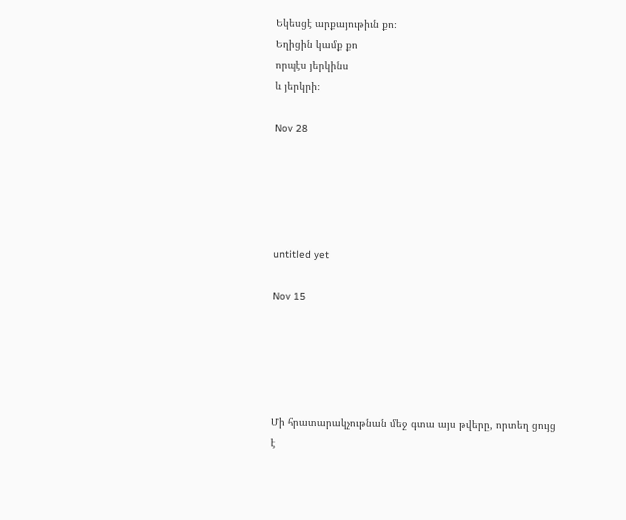Եկեսցէ արքայութիւն քո։
Եղիցին կամք քո
որպէս յերկինս
և յերկրի։

Nov 28





untitled yet

Nov 15





Մի հրատարակչութնան մեջ գտա այս թվերը, որտեղ ցույց է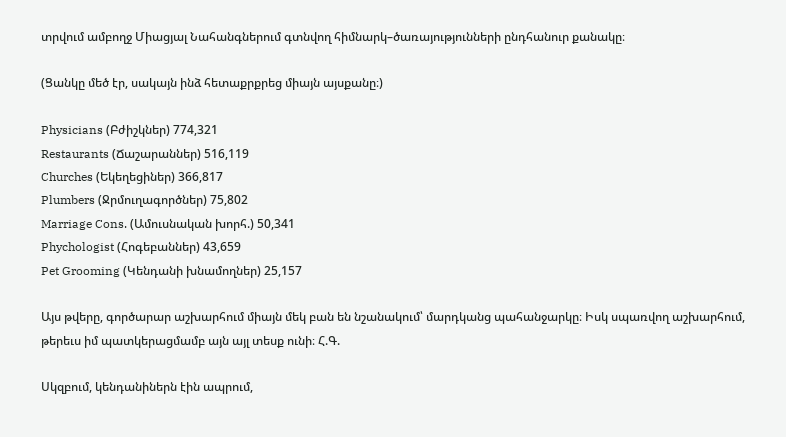տրվում ամբողջ Միացյալ Նահանգներում գտնվող հիմնարկ–ծառայությունների ընդհանուր քանակը։

(Ցանկը մեծ էր, սակայն ինձ հետաքրքրեց միայն այսքանը։)

Physicians (Բժիշկներ) 774,321
Restaurants (Ճաշարաններ) 516,119
Churches (Եկեղեցիներ) 366,817
Plumbers (Ջրմուղագործներ) 75,802
Marriage Cons. (Ամուսնական խորհ.) 50,341
Phychologist (Հոգեբաններ) 43,659
Pet Grooming (Կենդանի խնամողներ) 25,157

Այս թվերը, գործարար աշխարհում միայն մեկ բան են նշանակում՝ մարդկանց պահանջարկը։ Իսկ սպառվող աշխարհում, թերեւս իմ պատկերացմամբ այն այլ տեսք ունի։ Հ.Գ.

Սկզբում, կենդանիներն էին ապրում,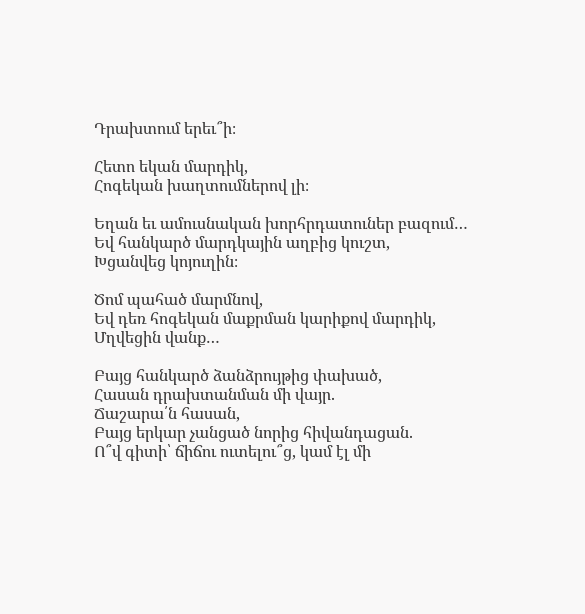Դրախտում երեւ՞ի։

Հետո եկան մարդիկ,
Հոգեկան խաղտումներով լի։

Եղան եւ ամուսնական խորհրդատուներ բազում…
Եվ հանկարծ մարդկային աղբից կուշտ,
Խցանվեց կոյուղին։

Ծոմ պահած մարմնով,
Եվ դեռ հոգեկան մաքրման կարիքով մարդիկ,
Մղվեցին վանք…

Բայց հանկարծ ձանձրույթից փախած,
Հասան դրախտանման մի վայր.
Ճաշարա՛ն հասան,
Բայց երկար չանցած նորից հիվանդացան.
Ո՞վ գիտի՝ ճիճու ուտելու՞ց, կամ էլ մի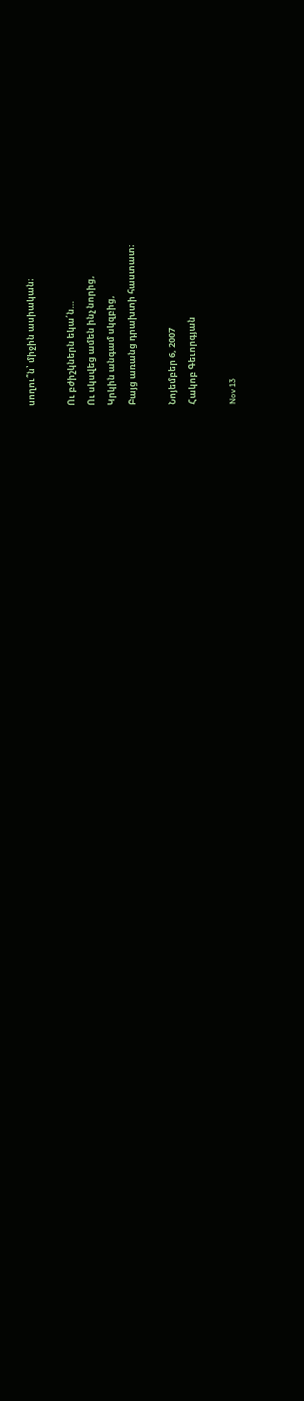սողու՞ն՝ միջին ասիական։

Ու բժիշկներն եկա՛ն…
Ու սկսվեց ամեն ինչ նորից,
Կրկին անգամ սկզբից,
Բայց առանց դրախտի հաստատ։

Նոյեմբեր 6, 2007
Հակոբ Գեւորգյան

Nov 13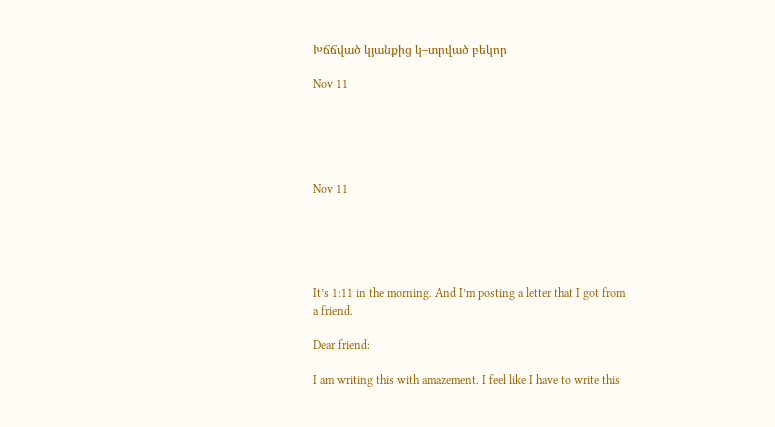Խճճված կյանքից կ–տրված բեկոր

Nov 11





Nov 11





It’s 1:11 in the morning. And I’m posting a letter that I got from a friend.

Dear friend:

I am writing this with amazement. I feel like I have to write this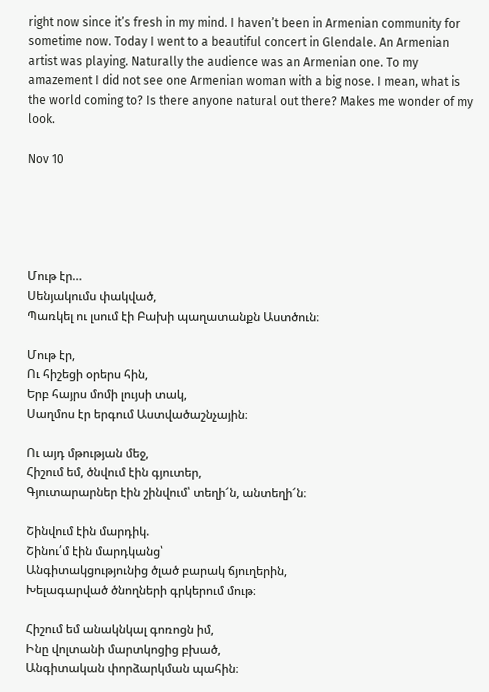right now since it’s fresh in my mind. I haven’t been in Armenian community for sometime now. Today I went to a beautiful concert in Glendale. An Armenian artist was playing. Naturally the audience was an Armenian one. To my amazement I did not see one Armenian woman with a big nose. I mean, what is the world coming to? Is there anyone natural out there? Makes me wonder of my look.

Nov 10





Մութ էր…
Սենյակումս փակված,
Պառկել ու լսում էի Բախի պաղատանքն Աստծուն։

Մութ էր,
Ու հիշեցի օրերս հին,
Երբ հայրս մոմի լույսի տակ,
Սաղմոս էր երգում Աստվածաշնչային։

Ու այդ մթության մեջ,
Հիշում եմ, ծնվում էին գյուտեր,
Գյուտարարներ էին շինվում՝ տեղի՜ն, անտեղի՜ն։

Շինվում էին մարդիկ.
Շինու՛մ էին մարդկանց՝
Անգիտակցությունից ծլած բարակ ճյուղերին,
Խելագարված ծնողների գրկերում մութ։

Հիշում եմ անակնկալ գոռոցն իմ,
Ինը վոլտանի մարտկոցից բխած,
Անգիտական փորձարկման պահին։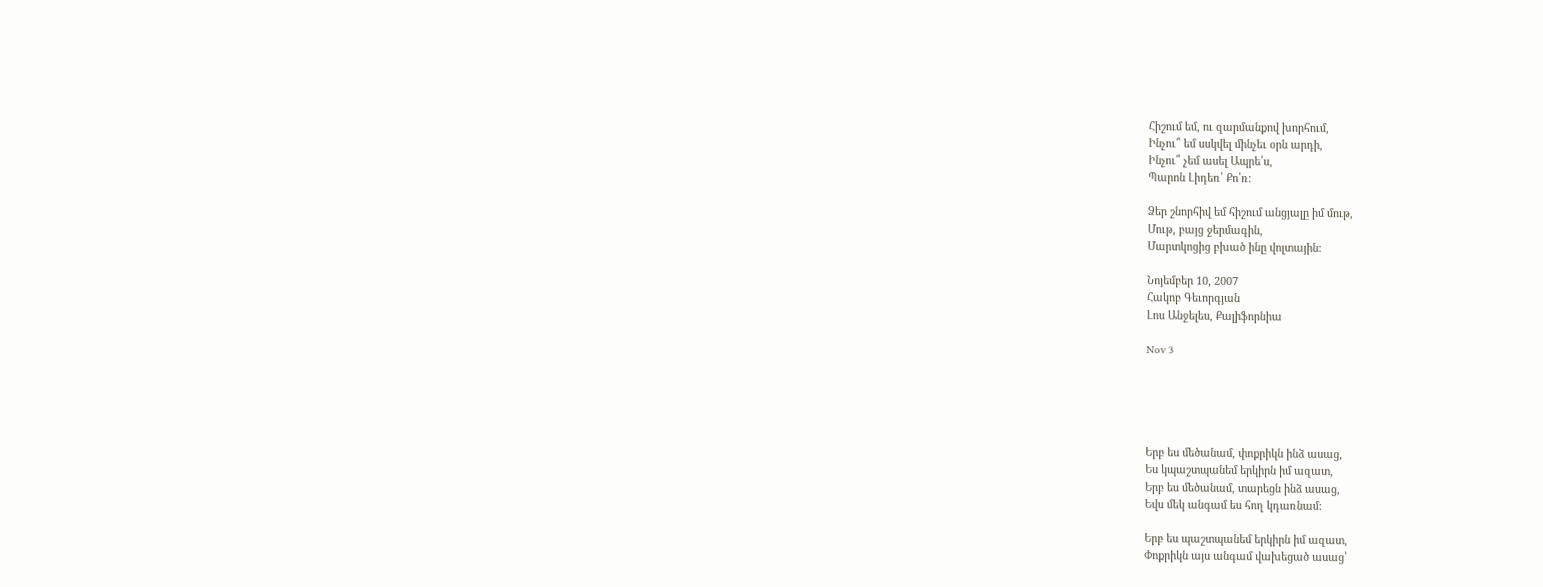Հիշում եմ, ու զարմանքով խորհում,
Ինչու՞ եմ սսկվել մինչեւ օրն արդի,
Ինչու՞ չեմ ասել Ապրե՛ս,
Պարոն Լիդեռ՝ Քո՛ռ։

Ձեր շնորհիվ եմ հիշում անցյալը իմ մութ,
Մութ, բայց ջերմագին,
Մարտկոցից բխած ինը վոլտային։

Նոյեմբեր 10, 2007
Հակոբ Գեւորգյան
Լոս Անջելես, Քալիֆորնիա

Nov 3





Երբ ես մեծանամ, փոքրիկն ինձ ասաց,
Ես կպաշտպանեմ երկիրն իմ ազատ,
Երբ ես մեծանամ, տարեցն ինձ ասաց,
Եվս մեկ անգամ ես հող կդառնամ:

Երբ ես պաշտպանեմ երկիրն իմ ազատ,
Փոքրիկն այս անգամ վախեցած ասաց՝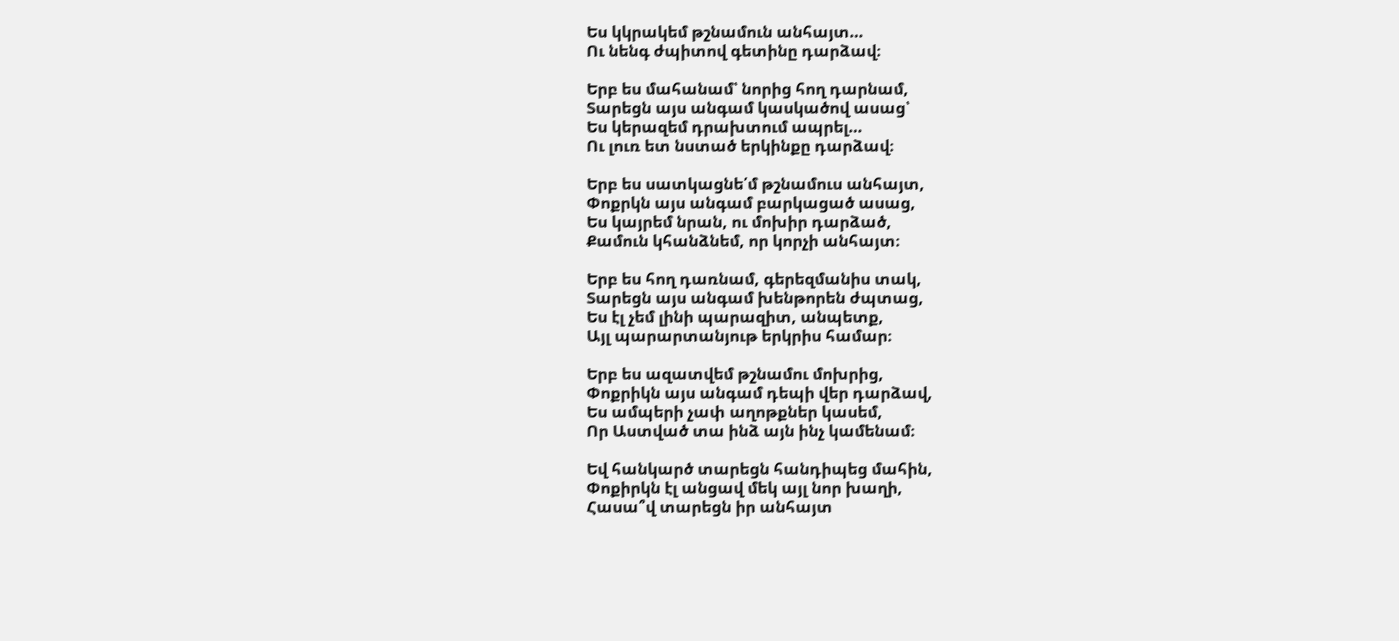Ես կկրակեմ թշնամուն անհայտ…
Ու նենգ ժպիտով գետինը դարձավ։

Երբ ես մահանամ՝ նորից հող դարնամ,
Տարեցն այս անգամ կասկածով ասաց՝
Ես կերազեմ դրախտում ապրել…
Ու լուռ ետ նստած երկինքը դարձավ։

Երբ ես սատկացնե՛մ թշնամուս անհայտ,
Փոքրկն այս անգամ բարկացած ասաց,
Ես կայրեմ նրան, ու մոխիր դարձած,
Քամուն կհանձնեմ, որ կորչի անհայտ։

Երբ ես հող դառնամ, գերեզմանիս տակ,
Տարեցն այս անգամ խենթորեն ժպտաց,
Ես էլ չեմ լինի պարազիտ, անպետք,
Այլ պարարտանյութ երկրիս համար։

Երբ ես ազատվեմ թշնամու մոխրից,
Փոքրիկն այս անգամ դեպի վեր դարձավ,
Ես ամպերի չափ աղոթքներ կասեմ,
Որ Աստված տա ինձ այն ինչ կամենամ։

Եվ հանկարծ տարեցն հանդիպեց մահին,
Փոքիրկն էլ անցավ մեկ այլ նոր խաղի,
Հասա՞վ տարեցն իր անհայտ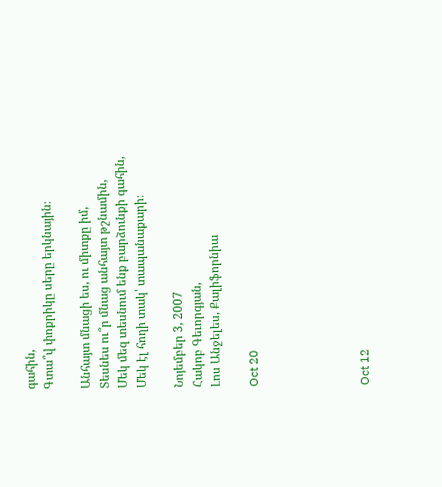գահին,
Գտա՞վ փոքրիկը սերը երկնային։

Անհայտ մնացի ես, ու միտքը իմ,
Տեսնես ու՞ր մնաց անհայտ թշնամին,
Մեկ մեզ տեսնում ենք բարձունքի գահին,
Մեկ էլ հողի տակ՝ տապանաքարի։

Նոյեմբեր 3, 2007
Հակոբ Գեւորգյան,
Լոս Անջելես, Քալիֆորնիա

Oct 20





Oct 12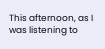This afternoon, as I was listening to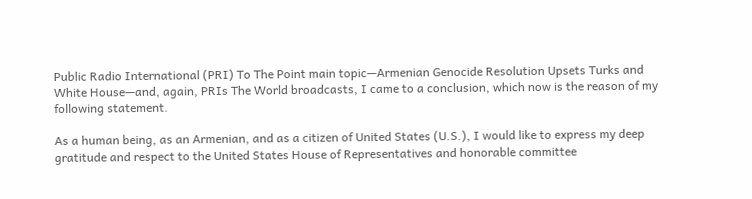Public Radio International (PRI) To The Point main topic—Armenian Genocide Resolution Upsets Turks and White House—and, again, PRIs The World broadcasts, I came to a conclusion, which now is the reason of my following statement.

As a human being, as an Armenian, and as a citizen of United States (U.S.), I would like to express my deep gratitude and respect to the United States House of Representatives and honorable committee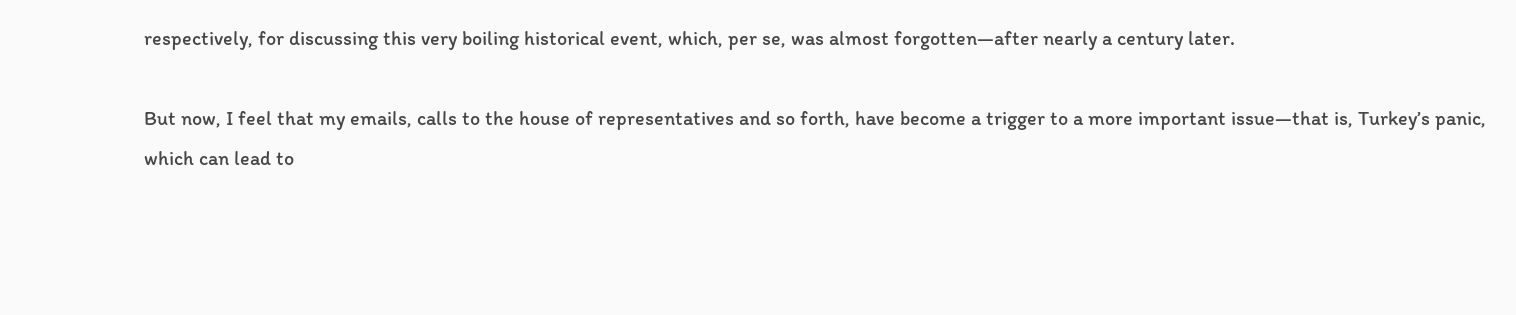respectively, for discussing this very boiling historical event, which, per se, was almost forgotten—after nearly a century later.

But now, I feel that my emails, calls to the house of representatives and so forth, have become a trigger to a more important issue—that is, Turkey’s panic, which can lead to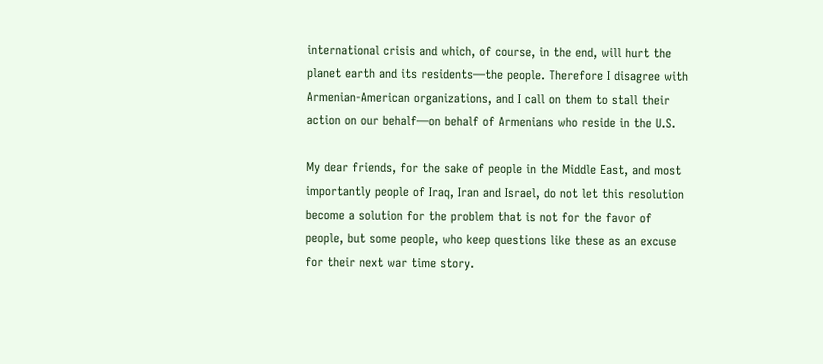international crisis and which, of course, in the end, will hurt the planet earth and its residents—the people. Therefore I disagree with Armenian-American organizations, and I call on them to stall their action on our behalf—on behalf of Armenians who reside in the U.S.

My dear friends, for the sake of people in the Middle East, and most importantly people of Iraq, Iran and Israel, do not let this resolution become a solution for the problem that is not for the favor of people, but some people, who keep questions like these as an excuse for their next war time story.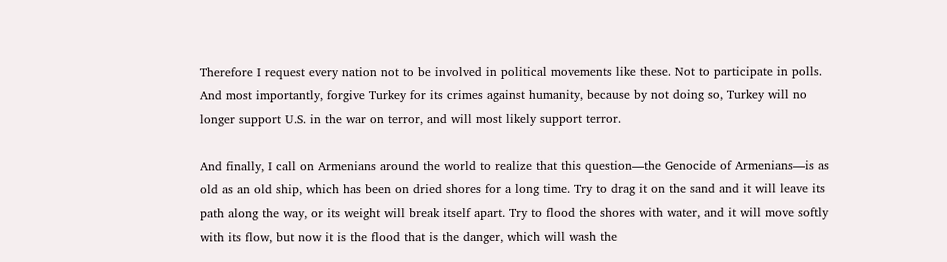Therefore I request every nation not to be involved in political movements like these. Not to participate in polls. And most importantly, forgive Turkey for its crimes against humanity, because by not doing so, Turkey will no longer support U.S. in the war on terror, and will most likely support terror.

And finally, I call on Armenians around the world to realize that this question—the Genocide of Armenians—is as old as an old ship, which has been on dried shores for a long time. Try to drag it on the sand and it will leave its path along the way, or its weight will break itself apart. Try to flood the shores with water, and it will move softly with its flow, but now it is the flood that is the danger, which will wash the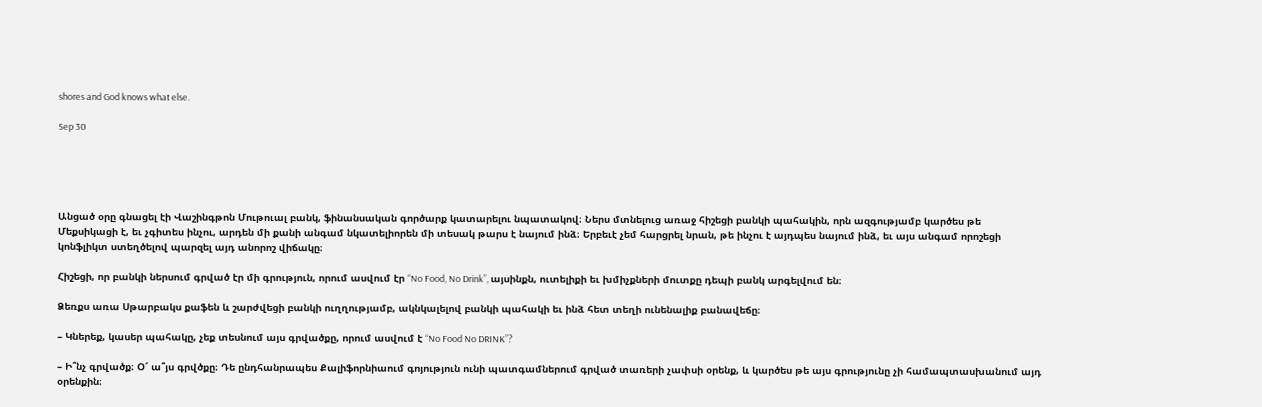shores and God knows what else.

Sep 30





Անցած օրը գնացել էի Վաշինգթոն Մութուալ բանկ, ֆինանսական գործարք կատարելու նպատակով։ Ներս մտնելուց առաջ հիշեցի բանկի պահակին, որն ազգությամբ կարծես թե Մեքսիկացի է, եւ չգիտես ինչու, արդեն մի քանի անգամ նկատելիորեն մի տեսակ թարս է նայում ինձ։ Երբեւէ չեմ հարցրել նրան, թե ինչու է այդպես նայում ինձ, եւ այս անգամ որոշեցի կոնֆլիկտ ստեղծելով պարզել այդ անորոշ վիճակը։

Հիշեցի, որ բանկի ներսում գրված էր մի գրություն, որում ասվում էր “No Food, No Drink”, այսինքն, ուտելիքի եւ խմիչքների մուտքը դեպի բանկ արգելվում են։

Ձեռքս առա Սթարբակս քաֆեն և շարժվեցի բանկի ուղղությամբ, ակնկալելով բանկի պահակի եւ ինձ հետ տեղի ունենալիք բանավեճը։

– Կներեք, կասեր պահակը, չեք տեսնում այս գրվածքը, որում ասվում է “No Food No DRINK”?

– Ի՞նչ գրվածք։ Օ՜ ա՞յս գրվծքը։ Դե ընդհանրապես Քալիֆորնիաում գոյություն ունի պատգամներում գրված տառերի չափսի օրենք, և կարծես թե այս գրությունը չի համապտասխանում այդ օրենքին։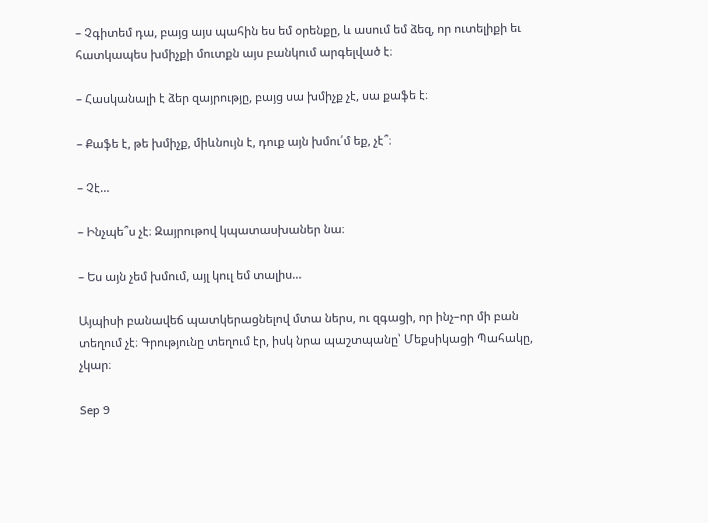– Չգիտեմ դա, բայց այս պահին ես եմ օրենքը, և ասում եմ ձեզ, որ ուտելիքի եւ հատկապես խմիչքի մուտքն այս բանկում արգելված է։

– Հասկանալի է ձեր զայրությը, բայց սա խմիչք չէ, սա քաֆե է։

– Քաֆե է, թե խմիչք, միևնույն է, դուք այն խմու՛մ եք, չէ՞։

– Չէ…

– Ինչպե՞ս չէ։ Զայրութով կպատասխաներ նա։

– Ես այն չեմ խմում, այլ կուլ եմ տալիս…

Այպիսի բանավեճ պատկերացնելով մտա ներս, ու զգացի, որ ինչ–որ մի բան տեղում չէ։ Գրությունը տեղում էր, իսկ նրա պաշտպանը՝ Մեքսիկացի Պահակը, չկար։

Sep 9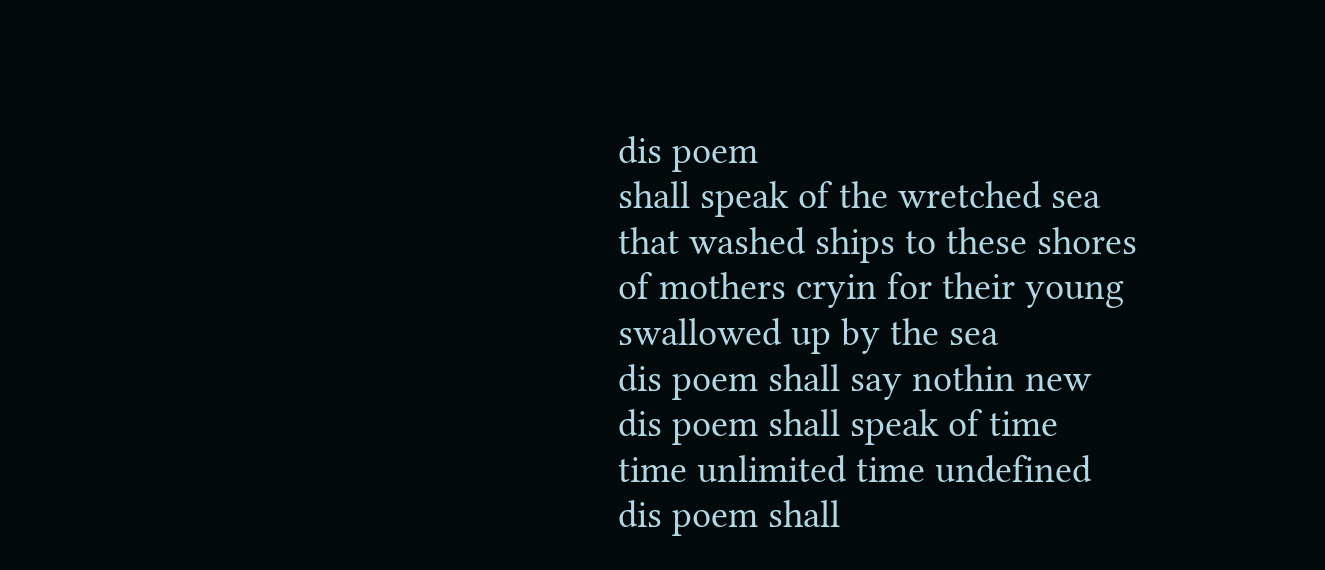dis poem
shall speak of the wretched sea
that washed ships to these shores
of mothers cryin for their young
swallowed up by the sea
dis poem shall say nothin new
dis poem shall speak of time
time unlimited time undefined
dis poem shall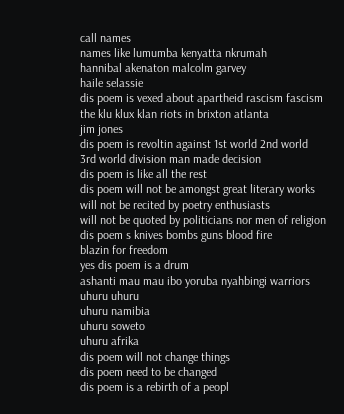call names
names like lumumba kenyatta nkrumah
hannibal akenaton malcolm garvey
haile selassie
dis poem is vexed about apartheid rascism fascism
the klu klux klan riots in brixton atlanta
jim jones
dis poem is revoltin against 1st world 2nd world
3rd world division man made decision
dis poem is like all the rest
dis poem will not be amongst great literary works
will not be recited by poetry enthusiasts
will not be quoted by politicians nor men of religion
dis poem s knives bombs guns blood fire
blazin for freedom
yes dis poem is a drum
ashanti mau mau ibo yoruba nyahbingi warriors
uhuru uhuru
uhuru namibia
uhuru soweto
uhuru afrika
dis poem will not change things
dis poem need to be changed
dis poem is a rebirth of a peopl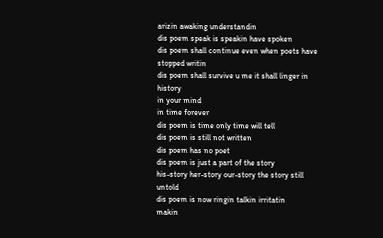arizin awaking understandin
dis poem speak is speakin have spoken
dis poem shall continue even when poets have stopped writin
dis poem shall survive u me it shall linger in history
in your mind
in time forever
dis poem is time only time will tell
dis poem is still not written
dis poem has no poet
dis poem is just a part of the story
his-story her-story our-story the story still untold
dis poem is now ringin talkin irritatin
makin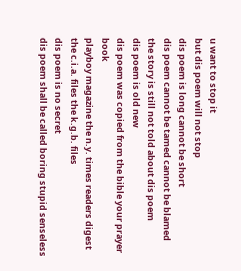u want to stop it
but dis poem will not stop
dis poem is long cannot be short
dis poem cannot be tamed cannot be blamed
the story is still not told about dis poem
dis poem is old new
dis poem was copied from the bible your prayer book
playboy magazine the n.y. times readers digest
the c.i.a. files the k.g.b. files
dis poem is no secret
dis poem shall be called boring stupid senseless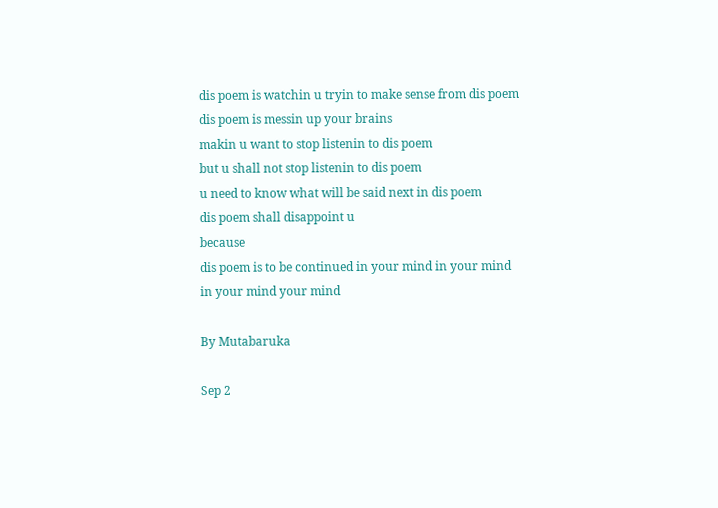dis poem is watchin u tryin to make sense from dis poem
dis poem is messin up your brains
makin u want to stop listenin to dis poem
but u shall not stop listenin to dis poem
u need to know what will be said next in dis poem
dis poem shall disappoint u
because
dis poem is to be continued in your mind in your mind
in your mind your mind

By Mutabaruka

Sep 2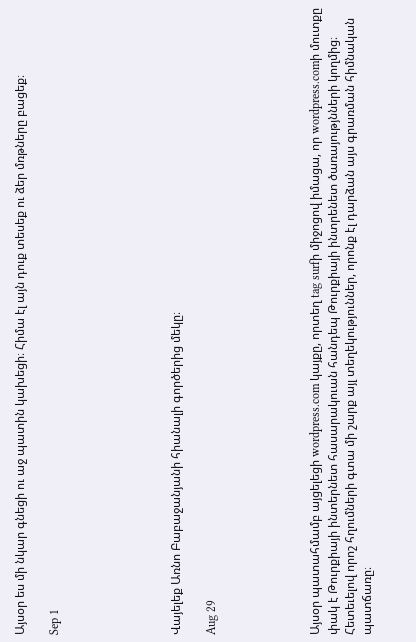Այսօր ես մի նկար գնեցի ու աջ պատին կախեցի։ Հիմա էլ այն դուք տեսեք ու ձեր մռթները բացեք։

Sep 1






Վայելեք Առնո Բաբաջանյանի հիանալի գործերից մեկը։

Aug 29





Այսօր պատահմամբ այցելեցի wordpress.com կայքը, որտեղ tag surfի միջոցով իմացա, որ wordpress.comի մուտքը փակ է Թուրքիայի ինտերնետ հասարակուան հանդեպ Թուրքիայի ինտրենետ ծառայությնների կողմից։ Հետեւելով որոշ հղումների գտա մի շարք այլ տեղեկություններ, որոնք էլ դարձան այս գրառման հիմնական պատճառը։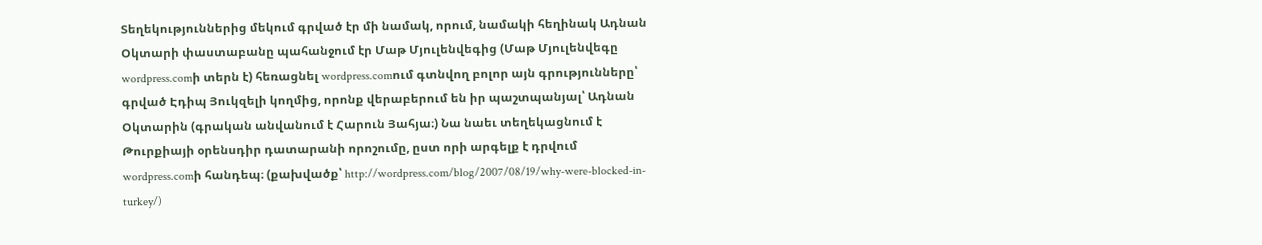Տեղեկություններից մեկում գրված էր մի նամակ, որում, նամակի հեղինակ Ադնան Օկտարի փաստաբանը պահանջում էր Մաթ Մյուլենվեգից (Մաթ Մյուլենվեգը wordpress.comի տերն է) հեռացնել wordpress.comում գտնվող բոլոր այն գրությունները՝ գրված Էդիպ Յուկզելի կողմից, որոնք վերաբերում են իր պաշտպանյալ՝ Ադնան Օկտարին (գրական անվանում է Հարուն Յահյա։) Նա նաեւ տեղեկացնում է Թուրքիայի օրենսդիր դատարանի որոշումը, ըստ որի արգելք է դրվում wordpress.comի հանդեպ։ (քախվածք՝ http://wordpress.com/blog/2007/08/19/why-were-blocked-in-turkey/)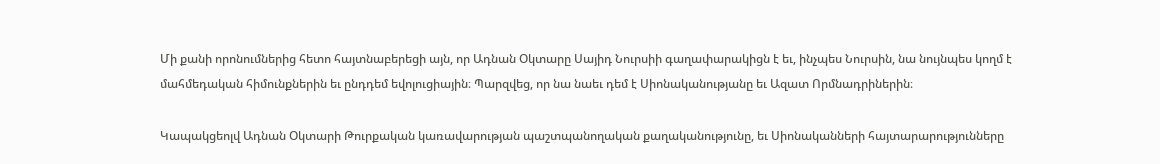Մի քանի որոնումներից հետո հայտնաբերեցի այն, որ Ադնան Օկտարը Սայիդ Նուրսիի գաղափարակիցն է եւ, ինչպես Նուրսին, նա նույնպես կողմ է մահմեդական հիմունքներին եւ ընդդեմ եվոլուցիային։ Պարզվեց, որ նա նաեւ դեմ է Սիոնականությանը եւ Ազատ Որմնադրիներին։

Կապակցեոլվ Ադնան Օկտարի Թուրքական կառավարության պաշտպանողական քաղականությունը, եւ Սիոնականների հայտարարությունները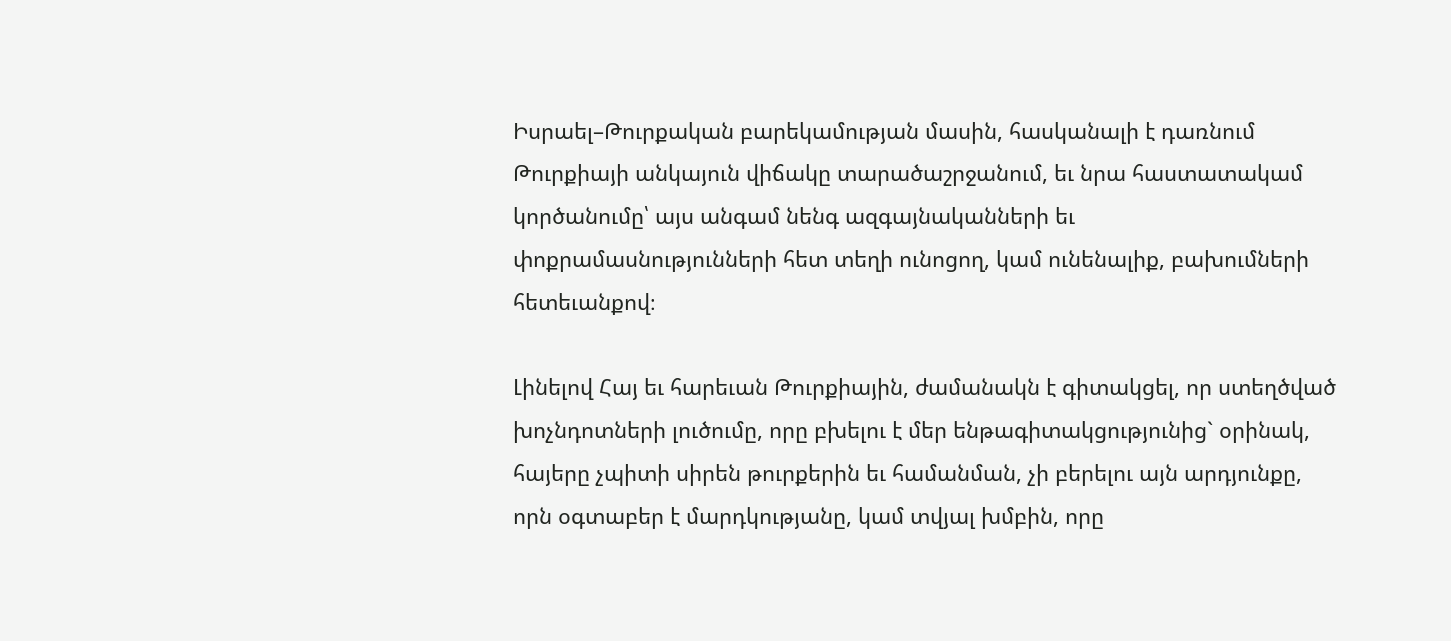Իսրաել–Թուրքական բարեկամության մասին, հասկանալի է դառնում Թուրքիայի անկայուն վիճակը տարածաշրջանում, եւ նրա հաստատակամ կործանումը՝ այս անգամ նենգ ազգայնականների եւ փոքրամասնությունների հետ տեղի ունոցող, կամ ունենալիք, բախումների հետեւանքով։

Լինելով Հայ եւ հարեւան Թուրքիային, ժամանակն է գիտակցել, որ ստեղծված խոչնդոտների լուծումը, որը բխելու է մեր ենթագիտակցությունից` օրինակ, հայերը չպիտի սիրեն թուրքերին եւ համանման, չի բերելու այն արդյունքը, որն օգտաբեր է մարդկությանը, կամ տվյալ խմբին, որը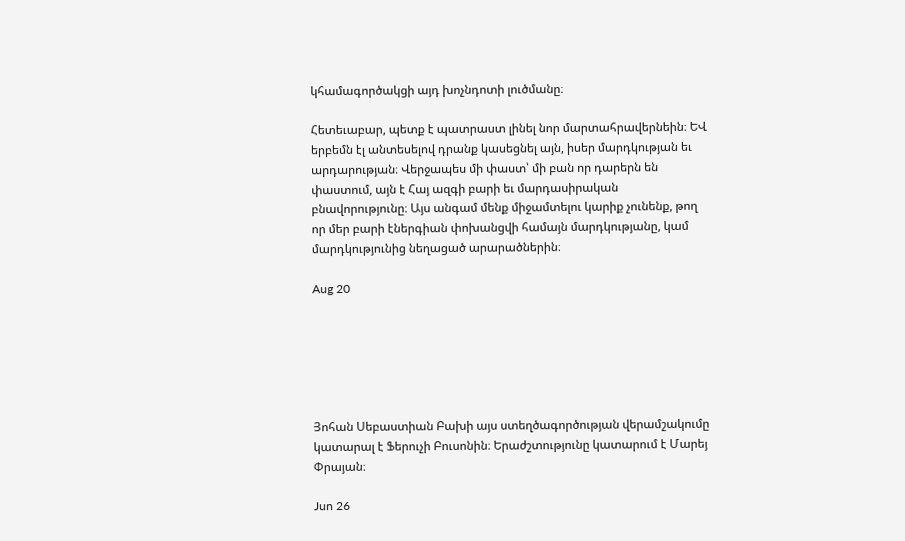կհամագործակցի այդ խոչնդոտի լուծմանը։

Հետեւաբար, պետք է պատրաստ լինել նոր մարտահրավերնեին։ ԵՎ երբեմն էլ անտեսելով դրանք կասեցնել այն, իսեր մարդկության եւ արդարության։ Վերջապես մի փաստ՝ մի բան որ դարերն են փաստում, այն է Հայ ազգի բարի եւ մարդասիրական բնավորությունը։ Այս անգամ մենք միջամտելու կարիք չունենք, թող որ մեր բարի էներգիան փոխանցվի համայն մարդկությանը, կամ մարդկությունից նեղացած արարածներին։

Aug 20






Յոհան Սեբաստիան Բախի այս ստեղծագործության վերամշակումը կատարալ է Ֆերուչի Բուսոնին։ Երաժշտությունը կատարում է Մարեյ Փրայան։

Jun 26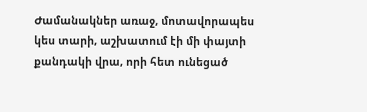Ժամանակներ առաջ, մոտավորապես կես տարի, աշխատում էի մի փայտի քանդակի վրա, որի հետ ունեցած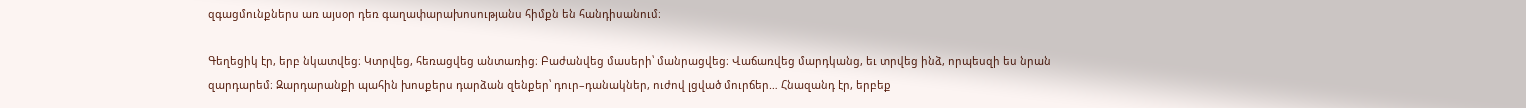զգացմունքներս առ այսօր դեռ գաղափարախոսությանս հիմքն են հանդիսանում։

Գեղեցիկ էր, երբ նկատվեց։ Կտրվեց, հեռացվեց անտառից։ Բաժանվեց մասերի՝ մանրացվեց։ Վաճառվեց մարդկանց, եւ տրվեց ինձ, որպեսզի ես նրան զարդարեմ։ Զարդարանքի պահին խոսքերս դարձան զենքեր՝ դուր–դանակներ, ուժով լցված մուրճեր… Հնազանդ էր, երբեք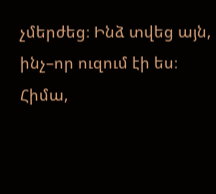չմերժեց։ Ինձ տվեց այն, ինչ–որ ուզում էի ես։ Հիմա,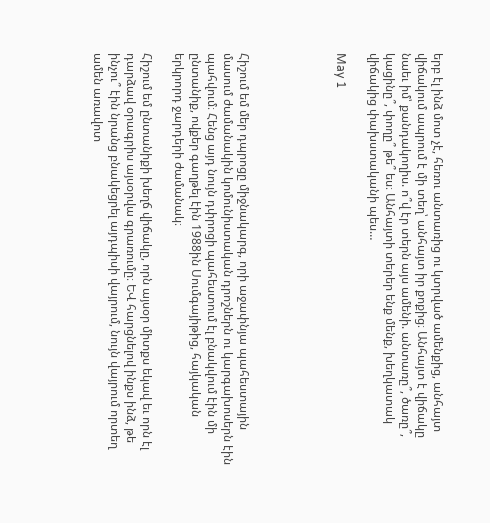երբ էլ ինձ մոտ չէ, հեռու անտառից ու կտրված ամենքից, անհայտ վիճակում ապրում է մի տեղ՝ անհայտ իր քոքից։ Անհայտ է վիճակը նաեւ իմ՝ քանդակողիս. ո՞վ էր տերն այս ամենի. անտառը՞, ծառը՞, կացինը՞, փողը՞ թե՞ ես։ Անհայտի տերեր ենք մենք, խեղկատակ վիճակից փախստականի պես…

May 1





Հիշում եմ մեր դպրոցը միջնակարգ, որի աջափնյա պահեստային մասում ժամանակին կոմունիստական դրոշներն ու կարգախոսերն էին պահվում։ Հենց այդ նույն դփրոցի պահեստում էլ բնակվում էին մի ընտանիք, ովքեր գաղթել էին 1988ին Սումգայիթից, հայկական երկրորդ ջարդերի ժամանակ։

Հիշում եմ ընտանիքի խեղճ վիճակը, որն այսօր միտքս եկավ եւ որն էլ դարձավ օրագրիս այսօրվա գրառումը։ ԵՎ հարցնելով ինքս ինձ, թե ինչու՞ էին նրանց բնակեցրել այդպիսի վայրում, նույն վայրում որտեղ ամեն առավոտ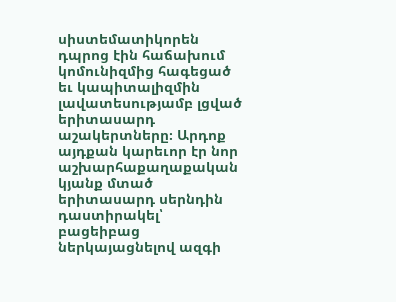սիստեմատիկորեն դպրոց էին հաճախում կոմունիզմից հագեցած եւ կապիտալիզմին լավատեսությամբ լցված երիտասարդ աշակերտները։ Արդոք այդքան կարեւոր էր նոր աշխարհաքաղաքական կյանք մտած երիտասարդ սերնդին դաստիրակել՝ բացեիբաց ներկայացնելով ազգի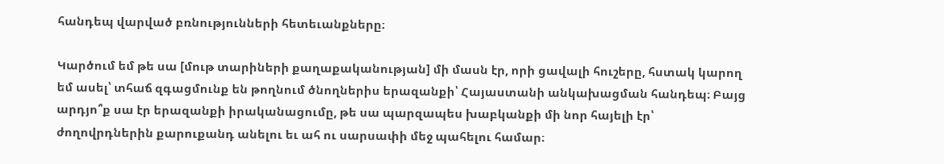հանդեպ վարված բռնությունների հետեւանքները։

Կարծում եմ թե սա [մութ տարիների քաղաքականության] մի մասն էր, որի ցավալի հուշերը, հստակ կարող եմ ասել՝ տհաճ զգացմունք են թողնում ծնողներիս երազանքի՝ Հայաստանի անկախացման հանդեպ։ Բայց արդյո՞ք սա էր երազանքի իրականացումը, թե սա պարզապես խաբկանքի մի նոր հայելի էր՝ ժողովրդներին քարուքանդ անելու եւ ահ ու սարսափի մեջ պահելու համար։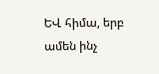ԵՎ հիմա, երբ ամեն ինչ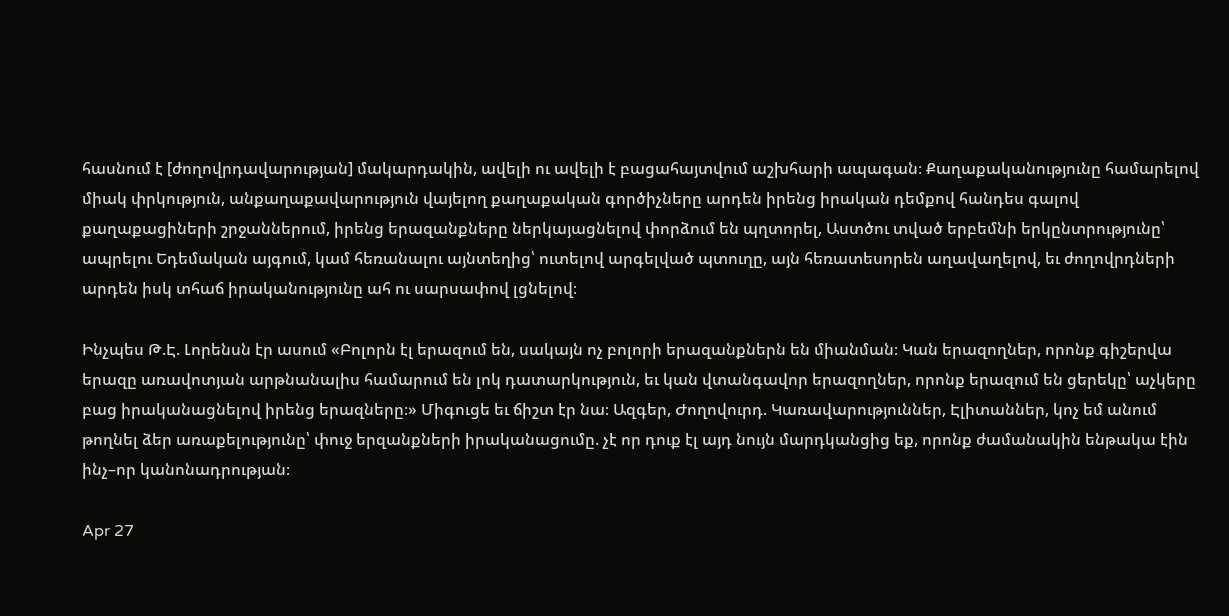հասնում է [ժողովրդավարության] մակարդակին, ավելի ու ավելի է բացահայտվում աշխհարի ապագան։ Քաղաքականությունը համարելով միակ փրկություն, անքաղաքավարություն վայելող քաղաքական գործիչները արդեն իրենց իրական դեմքով հանդես գալով քաղաքացիների շրջաններում, իրենց երազանքները ներկայացնելով փորձում են պղտորել, Աստծու տված երբեմնի երկընտրությունը՝ ապրելու Եդեմական այգում, կամ հեռանալու այնտեղից՝ ուտելով արգելված պտուղը, այն հեռատեսորեն աղավաղելով, եւ ժողովրդների արդեն իսկ տհաճ իրականությունը ահ ու սարսափով լցնելով։

Ինչպես Թ.Է. Լորենսն էր ասում «Բոլորն էլ երազում են, սակայն ոչ բոլորի երազանքներն են միանման։ Կան երազողներ, որոնք գիշերվա երազը առավոտյան արթնանալիս համարում են լոկ դատարկություն, եւ կան վտանգավոր երազողներ, որոնք երազում են ցերեկը՝ աչկերը բաց իրականացնելով իրենց երազները։» Միգուցե եւ ճիշտ էր նա։ Ազգեր, Ժողովուրդ. Կառավարություններ, Էլիտաններ, կոչ եմ անում թողնել ձեր առաքելությունը՝ փուջ երզանքների իրականացումը. չէ որ դուք էլ այդ նույն մարդկանցից եք, որոնք ժամանակին ենթակա էին ինչ–որ կանոնադրության։

Apr 27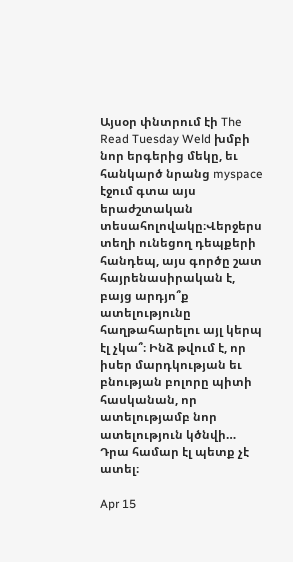Այսօր փնտրում էի The Read Tuesday Weld խմբի նոր երգերից մեկը, եւ հանկարծ նրանց myspace էջում գտա այս երաժշտական տեսահոլովակը։Վերջերս տեղի ունեցող դեպքերի հանդեպ, այս գործը շատ հայրենասիրական է, բայց արդյո՞ք ատելությունը հաղթահարելու այլ կերպ էլ չկա՞։ Ինձ թվում է, որ իսեր մարդկության եւ բնության բոլորը պիտի հասկանան, որ ատելությամբ նոր ատելություն կծնվի… Դրա համար էլ պետք չէ ատել։

Apr 15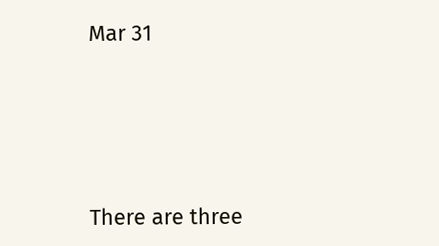Mar 31





There are three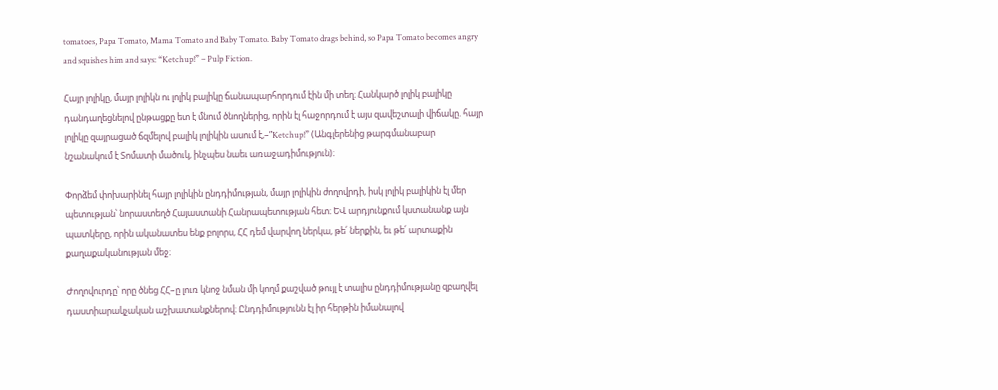tomatoes, Papa Tomato, Mama Tomato and Baby Tomato. Baby Tomato drags behind, so Papa Tomato becomes angry and squishes him and says: “Ketchup!” – Pulp Fiction.

Հայր լոլիկը, մայր լոլիկն ու լոլիկ բալիկը ճանապարհորդում էին մի տեղ։ Հանկարծ լոլիկ բալիկը դանդաղեցնելով ընթացքը ետ է մնում ծնողներից, որին էլ հաջորդում է այս զավեշտալի վիճակը. հայր լոլիկը զայրացած ճզմելով բալիկ լոլիկին ասում է,–”Ketchup!” (Անգլերենից թարգմանաբար նշանակում է Տոմատի մածուկ, ինչպես նաեւ առաջադիմություն)։

Փորձեմ փոխարինել հայր լոլիկին ընդդիմության, մայր լոլիկին ժողովրդի, իսկ լոլիկ բալիկին էլ մեր պետության՝ նորաստեղծ Հայաստանի Հանրապետության հետ։ ԵՎ արդյունքում կստանանք այն պատկերը, որին ականատես ենք բոլորս, ՀՀ դեմ վարվող ներկա, թե՛ ներքին, եւ թե՛ արտաքին քաղաքականության մեջ։

Ժողովուրդը՝ որը ծնեց ՀՀ–ը լուռ կնոջ նման մի կողմ քաշված թույլ է տալիս ընդդիմությանը զբաղվել դաստիարակչական աշխատանքներով։ Ընդդիմությունն էլ իր հերթին իմանալով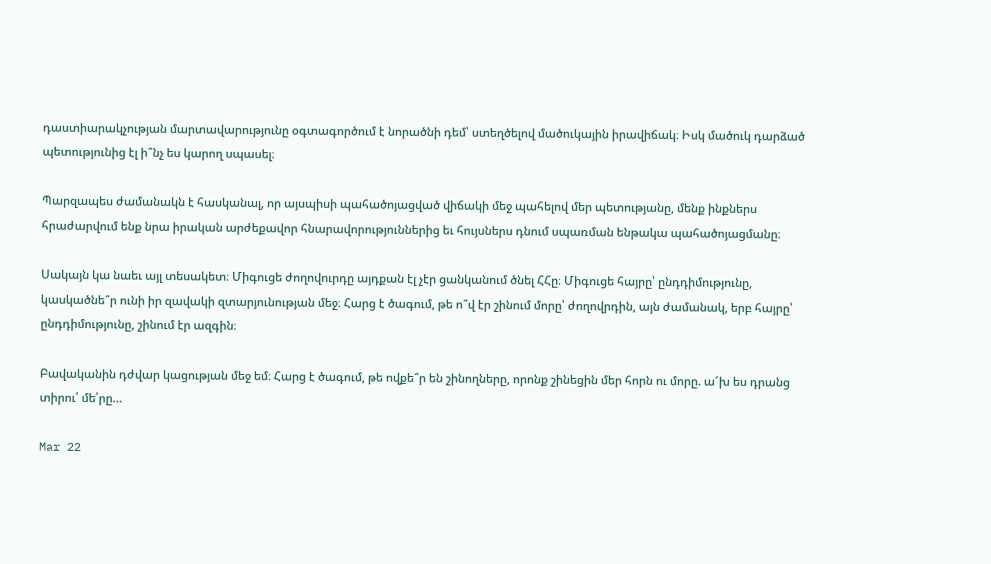դաստիարակչության մարտավարությունը օգտագործում է նորածնի դեմ՝ ստեղծելով մածուկային իրավիճակ։ Իսկ մածուկ դարձած պետությունից էլ ի՞նչ ես կարող սպասել։

Պարզապես ժամանակն է հասկանալ, որ այսպիսի պահածոյացված վիճակի մեջ պահելով մեր պետությանը, մենք ինքներս հրաժարվում ենք նրա իրական արժեքավոր հնարավորություններից եւ հույսներս դնում սպառման ենթակա պահածոյացմանը։

Սակայն կա նաեւ այլ տեսակետ։ Միգուցե ժողովուրդը այդքան էլ չէր ցանկանում ծնել ՀՀը։ Միգուցե հայրը՝ ընդդիմությունը, կասկածնե՞ր ունի իր զավակի զտարյունության մեջ։ Հարց է ծագում, թե ո՞վ էր շինում մորը՝ ժողովրդին, այն ժամանակ, երբ հայրը՝ ընդդիմությունը, շինում էր ազգին։

Բավականին դժվար կացության մեջ եմ։ Հարց է ծագում, թե ովքե՞ր են շինողները, որոնք շինեցին մեր հորն ու մորը. ա՜խ ես դրանց տիրու՛ մե՛րը…

Mar 22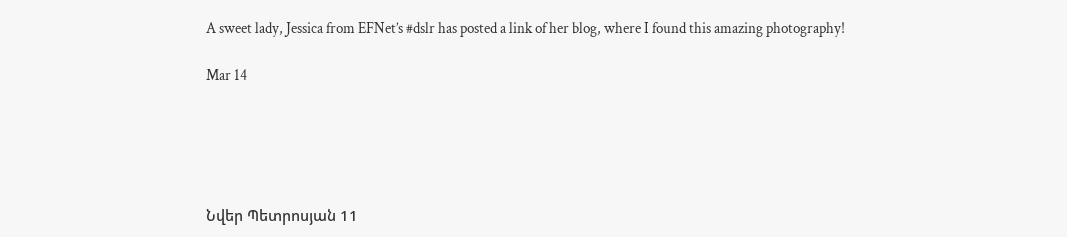A sweet lady, Jessica from EFNet’s #dslr has posted a link of her blog, where I found this amazing photography!

Mar 14





Նվեր Պետրոսյան 11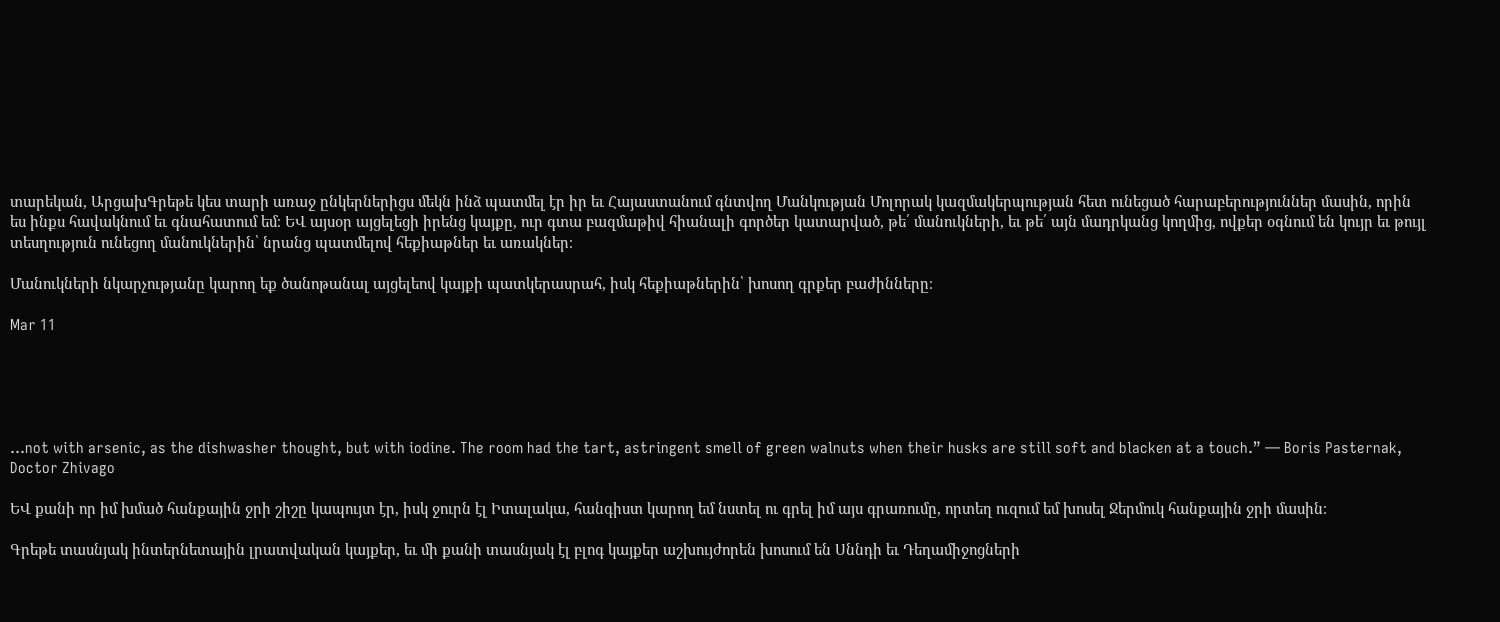տարեկան, ԱրցախԳրեթե կես տարի առաջ ընկերներիցս մեկն ինձ պատմել էր իր եւ Հայաստանում գնտվող Մանկության Մոլորակ կազմակերպության հետ ունեցած հարաբերություններ մասին, որին ես ինքս հավակնում եւ գնահատում եմ։ ԵՎ այսօր այցելեցի իրենց կայքը, ուր գտա բազմաթիվ հիանալի գործեր կատարված, թե՛ մանուկների, եւ թե՛ այն մադրկանց կողմից, ովքեր օգնում են կույր եւ թույլ տեսղություն ունեցող մանուկներին՝ նրանց պատմելով հեքիաթներ եւ առակներ։

Մանուկների նկարչությանը կարող եք ծանոթանալ այցելեով կայքի պատկերասրահ, իսկ հեքիաթներին՝ խոսող գրքեր բաժինները։

Mar 11





…not with arsenic, as the dishwasher thought, but with iodine. The room had the tart, astringent smell of green walnuts when their husks are still soft and blacken at a touch.” — Boris Pasternak, Doctor Zhivago

ԵՎ քանի որ իմ խմած հանքային ջրի շիշը կապույտ էր, իսկ ջուրն էլ Իտալակա, հանգիստ կարող եմ նստել ու գրել իմ այս գրառումը, որտեղ ուզում եմ խոսել Ջերմուկ հանքային ջրի մասին։

Գրեթե տասնյակ ինտերնետային լրատվական կայքեր, եւ մի քանի տասնյակ էլ բլոգ կայքեր աշխույժորեն խոսում են Սննդի եւ Դեղամիջոցների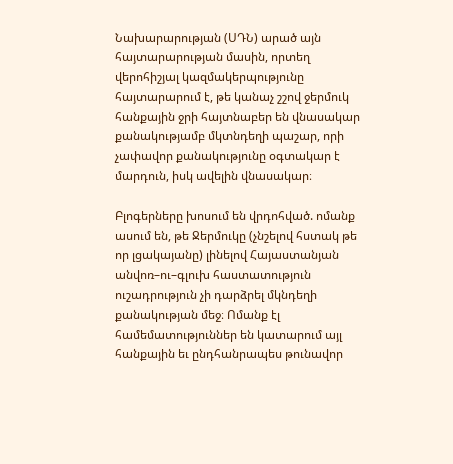Նախարարության (ՍԴՆ) արած այն հայտարարության մասին, որտեղ վերոհիշյալ կազմակերպությունը հայտարարում է, թե կանաչ շշով ջերմուկ հանքային ջրի հայտնաբեր են վնասակար քանակությամբ մկտնդեղի պաշար, որի չափավոր քանակությունը օգտակար է մարդուն, իսկ ավելին վնասակար։

Բլոգերները խոսում են վրդոհված. ոմանք ասում են, թե Ջերմուկը (չնշելով հստակ թե որ լցակայանը) լինելով Հայաստանյան անվոռ–ու–գլուխ հաստատություն ուշադրություն չի դարձրել մկնդեղի քանակության մեջ։ Ոմանք էլ համեմատություններ են կատարում այլ հանքային եւ ընդհանրապես թունավոր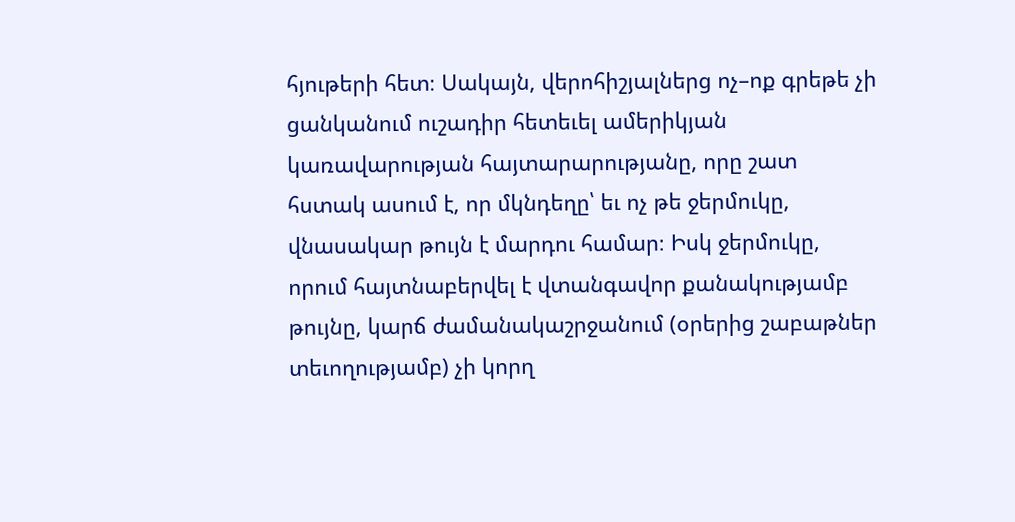հյութերի հետ։ Սակայն, վերոհիշյալներց ոչ–ոք գրեթե չի ցանկանում ուշադիր հետեւել ամերիկյան կառավարության հայտարարությանը, որը շատ հստակ ասում է, որ մկնդեղը՝ եւ ոչ թե ջերմուկը, վնասակար թույն է մարդու համար։ Իսկ ջերմուկը, որում հայտնաբերվել է վտանգավոր քանակությամբ թույնը, կարճ ժամանակաշրջանում (օրերից շաբաթներ տեւողությամբ) չի կորղ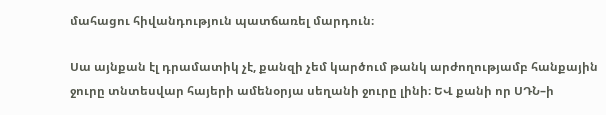մահացու հիվանդություն պատճառել մարդուն։

Սա այնքան էլ դրամատիկ չէ, քանզի չեմ կարծում թանկ արժողությամբ հանքային ջուրը տնտեսվար հայերի ամենօրյա սեղանի ջուրը լինի։ ԵՎ քանի որ ՍԴՆ–ի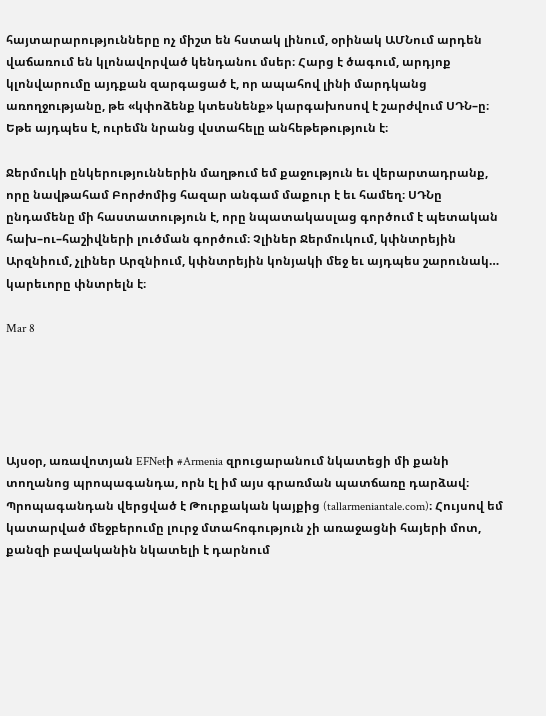հայտարարությունները ոչ միշտ են հստակ լինում, օրինակ ԱՄՆում արդեն վաճառում են կլոնավորված կենդանու մսեր։ Հարց է ծագում, արդյոք կլոնվարումը այդքան զարգացած է, որ ապահով լինի մարդկանց առողջությանը, թե «կփոձենք կտեսնենք» կարգախոսով է շարժվում ՍԴՆ–ը։ Եթե այդպես է, ուրեմն նրանց վստահելը անհեթեթություն է։

Ջերմուկի ընկերություններին մաղթում եմ քաջություն եւ վերարտադրանք, որը նավթահամ Բորժոմից հազար անգամ մաքուր է եւ համեղ։ ՍԴՆը ընդամենը մի հաստատություն է, որը նպատակասլաց գործում է պետական հախ–ու–հաշիվների լուծման գործում։ Չլիներ Ջերմուկում, կփնտրեյին Արզնիում, չլիներ Արզնիում, կփնտրեյին կոնյակի մեջ եւ այդպես շարունակ… կարեւորը փնտրելն է։

Mar 8





Այսօր, առավոտյան EFNetի #Armenia զրուցարանում նկատեցի մի քանի տողանոց պրոպագանդա, որն էլ իմ այս գրառման պատճառը դարձավ։ Պրոպագանդան վերցված է Թուրքական կայքից (tallarmeniantale.com)։ Հույսով եմ կատարված մեջբերումը լուրջ մտահոգություն չի առաջացնի հայերի մոտ, քանզի բավականին նկատելի է դարնում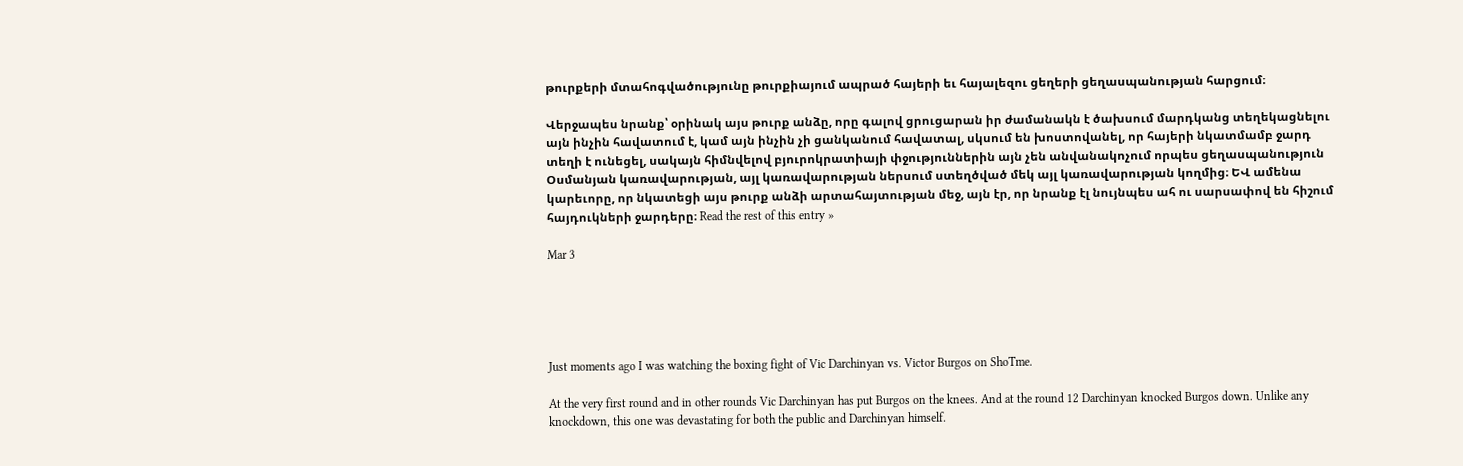թուրքերի մտահոգվածությունը թուրքիայում ապրած հայերի եւ հայալեզու ցեղերի ցեղասպանության հարցում։

Վերջապես նրանք՝ օրինակ այս թուրք անձը, որը գալով ցրուցարան իր ժամանակն է ծախսում մարդկանց տեղեկացնելու այն ինչին հավատում է, կամ այն ինչին չի ցանկանում հավատալ, սկսում են խոստովանել, որ հայերի նկատմամբ ջարդ տեղի է ունեցել, սակայն հիմնվելով բյուրոկրատիայի փջություններին այն չեն անվանակոչում որպես ցեղասպանություն Օսմանյան կառավարության, այլ կառավարության ներսում ստեղծված մեկ այլ կառավարության կողմից։ ԵՎ ամենա կարեւորը, որ նկատեցի այս թուրք անձի արտահայտության մեջ, այն էր, որ նրանք էլ նույնպես ահ ու սարսափով են հիշում հայդուկների ջարդերը։ Read the rest of this entry »

Mar 3





Just moments ago I was watching the boxing fight of Vic Darchinyan vs. Victor Burgos on ShoTme.

At the very first round and in other rounds Vic Darchinyan has put Burgos on the knees. And at the round 12 Darchinyan knocked Burgos down. Unlike any knockdown, this one was devastating for both the public and Darchinyan himself.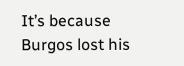It’s because Burgos lost his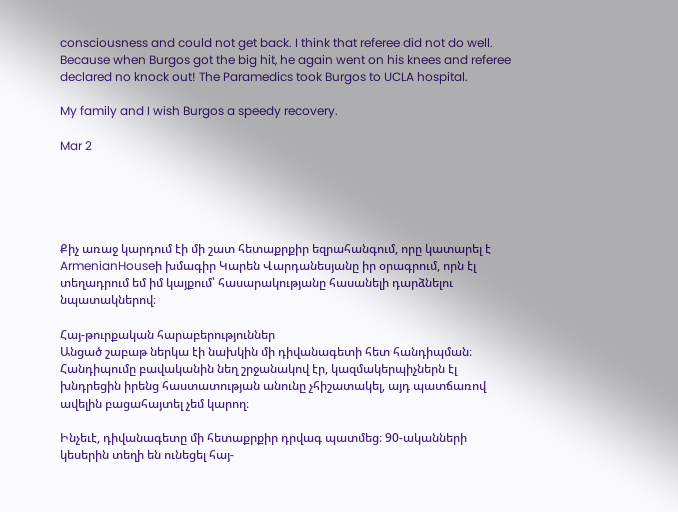consciousness and could not get back. I think that referee did not do well. Because when Burgos got the big hit, he again went on his knees and referee declared no knock out! The Paramedics took Burgos to UCLA hospital.

My family and I wish Burgos a speedy recovery.

Mar 2





Քիչ առաջ կարդում էի մի շատ հետաքրքիր եզրահանգում, որը կատարել է ArmenianHouseի խմագիր Կարեն Վարդանեսյանը իր օրագրում, որն էլ տեղադրում եմ իմ կայքում՝ հասարակությանը հասանելի դարձնելու նպատակներով։

Հայ-թուրքական հարաբերություններ
Անցած շաբաթ ներկա էի նախկին մի դիվանագետի հետ հանդիպման։ Հանդիպումը բավականին նեղ շրջանակով էր, կազմակերպիչներն էլ խնդրեցին իրենց հաստատության անունը չհիշատակել, այդ պատճառով ավելին բացահայտել չեմ կարող։

Ինչեւէ, դիվանագետը մի հետաքրքիր դրվագ պատմեց։ 90-ականների կեսերին տեղի են ունեցել հայ-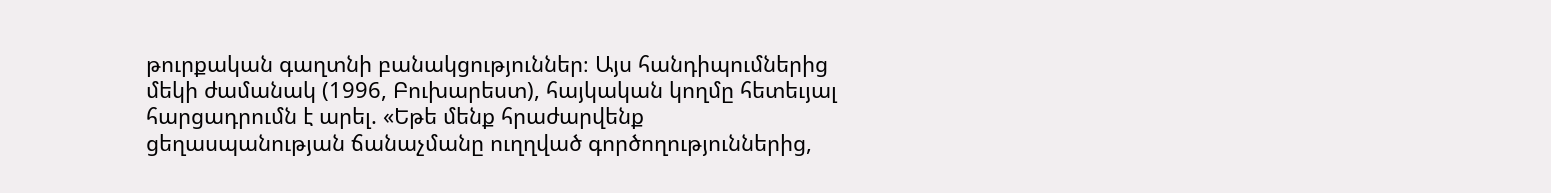թուրքական գաղտնի բանակցություններ։ Այս հանդիպումներից մեկի ժամանակ (1996, Բուխարեստ), հայկական կողմը հետեւյալ հարցադրումն է արել. «Եթե մենք հրաժարվենք ցեղասպանության ճանաչմանը ուղղված գործողություններից,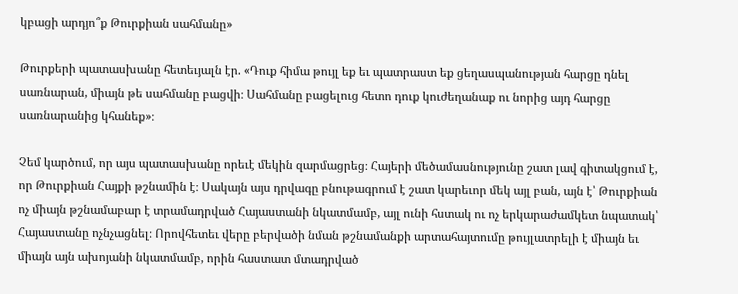կբացի արդյո՞ք Թուրքիան սահմանը»

Թուրքերի պատասխանը հետեւյալն էր. «Դուք հիմա թույլ եք եւ պատրաստ եք ցեղասպանության հարցը դնել սառնարան, միայն թե սահմանը բացվի։ Սահմանը բացելուց հետո դուք կուժեղանաք ու նորից այդ հարցը սառնարանից կհանեք»։

Չեմ կարծում, որ այս պատասխանը որեւէ մեկին զարմացրեց։ Հայերի մեծամասնությունը շատ լավ գիտակցում է, որ Թուրքիան Հայքի թշնամին է։ Սակայն այս դրվագը բնութագրում է շատ կարեւոր մեկ այլ բան, այն է՝ Թուրքիան ոչ միայն թշնամաբար է տրամադրված Հայաստանի նկատմամբ, այլ ունի հստակ ու ոչ երկարաժամկետ նպատակ՝ Հայաստանը ոչնչացնել։ Որովհետեւ վերը բերվածի նման թշնամանքի արտահայտումը թույլատրելի է միայն եւ միայն այն ախոյանի նկատմամբ, որին հաստատ մտադրված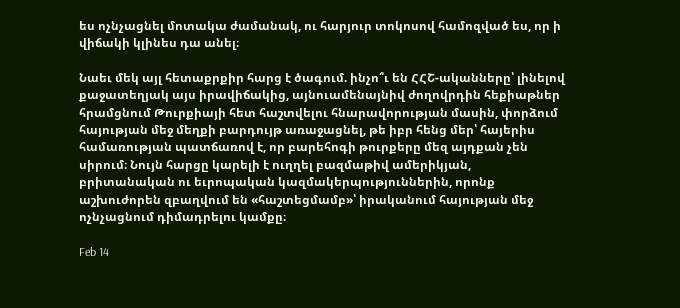ես ոչնչացնել մոտակա ժամանակ, ու հարյուր տոկոսով համոզված ես, որ ի վիճակի կլինես դա անել։

Նաեւ մեկ այլ հետաքրքիր հարց է ծագում. ինչո՞ւ են ՀՀՇ-ականները՝ լինելով քաջատեղյակ այս իրավիճակից, այնուամենայնիվ ժողովրդին հեքիաթներ հրամցնում Թուրքիայի հետ հաշտվելու հնարավորության մասին, փորձում հայության մեջ մեղքի բարդույթ առաջացնել, թե իբր հենց մեր՝ հայերիս համառության պատճառով է, որ բարեհոգի թուրքերը մեզ այդքան չեն սիրում։ Նույն հարցը կարելի է ուղղել բազմաթիվ ամերիկյան, բրիտանական ու եւրոպական կազմակերպություններին, որոնք աշխուժորեն զբաղվում են «հաշտեցմամբ»՝ իրականում հայության մեջ ոչնչացնում դիմադրելու կամքը։

Feb 14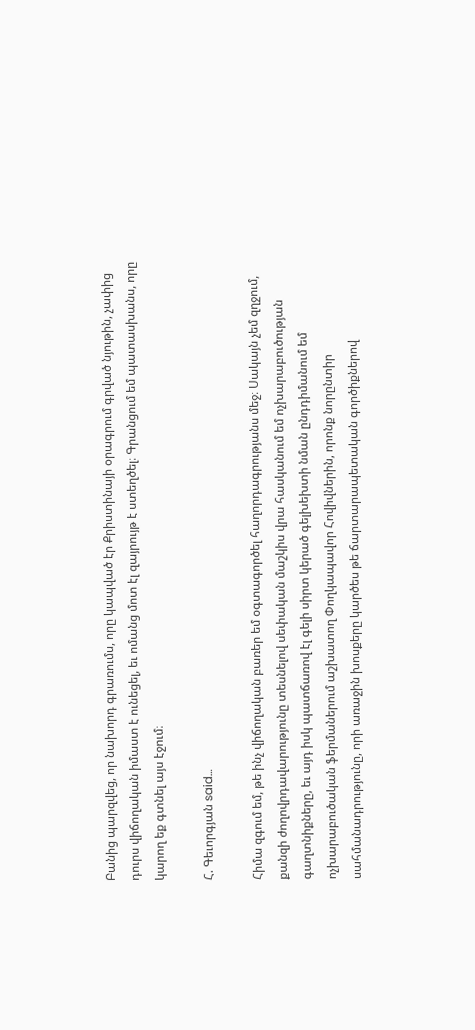Բանից պարզվեց, որ նախորդ գրառումս, որը կապված էր Քրիստինայի օրագրում գրված նյութին, չափից դուրս վիճողական իմաստ է ունեցել, եւ ոմանց մոտ էլ զայրույթ է ստեղծել։ Գրանցում եմ պատասխանս, որը կարող եք գտնել այս էջում։

Հ. Գեւորգյան said…

Հիմա զգում եմ, թե ինչ վիճողական բառեր եմ օգտագործել հաղորդագրությանս մեջ։ Սակայն չեմ զղջում, քանզի ժողովրդավարությունը տեսնելով սեփական մաշկիս վրա հասկանում եմ ոչխարաբուծության գաղտնիքները, եւ այդ իսկ պատճառով էլ գելի սիրտ կերած գելխեխտի նման ընդդիմանում եմ ոչխարաբուծական ֆերմաներում աշխատող Փողկապավոր Հովիվներին, որոնք նորընտիր սահմանադրությունը, որի առաջին խոսքերը կարծես թե ճարտարապետական գործիքներով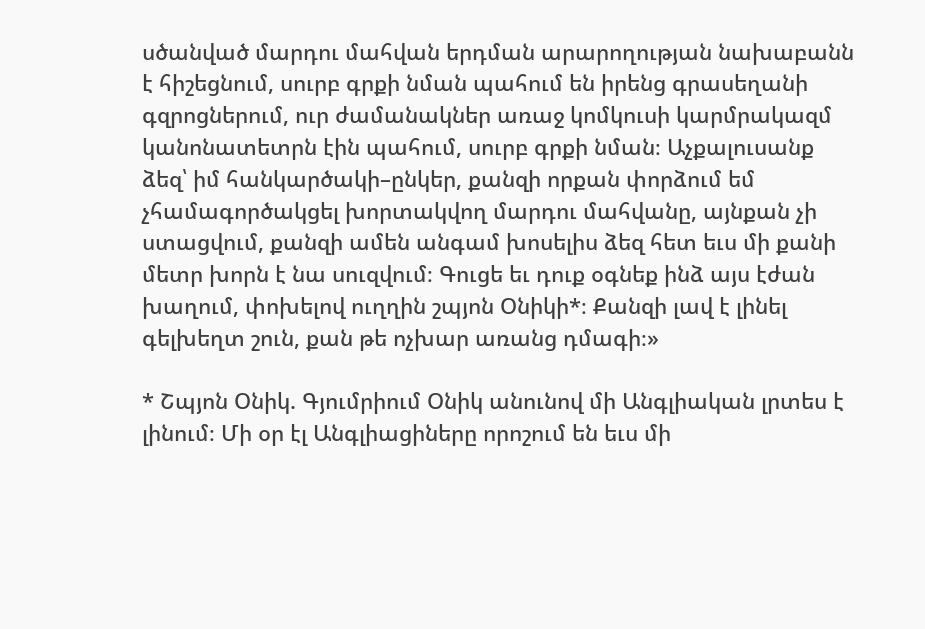սծանված մարդու մահվան երդման արարողության նախաբանն է հիշեցնում, սուրբ գրքի նման պահում են իրենց գրասեղանի գզրոցներում, ուր ժամանակներ առաջ կոմկուսի կարմրակազմ կանոնատետրն էին պահում, սուրբ գրքի նման։ Աչքալուսանք ձեզ՝ իմ հանկարծակի–ընկեր, քանզի որքան փորձում եմ չհամագործակցել խորտակվող մարդու մահվանը, այնքան չի ստացվում, քանզի ամեն անգամ խոսելիս ձեզ հետ եւս մի քանի մետր խորն է նա սուզվում։ Գուցե եւ դուք օգնեք ինձ այս էժան խաղում, փոխելով ուղղին շպյոն Օնիկի*։ Քանզի լավ է լինել գելխեղտ շուն, քան թե ոչխար առանց դմագի։»

* Շպյոն Օնիկ. Գյումրիում Օնիկ անունով մի Անգլիական լրտես է լինում։ Մի օր էլ Անգլիացիները որոշում են եւս մի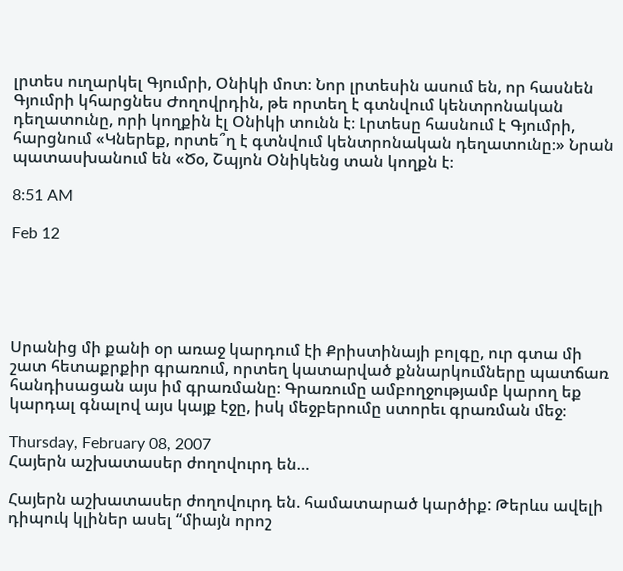լրտես ուղարկել Գյումրի, Օնիկի մոտ։ Նոր լրտեսին ասում են, որ հասնեն Գյումրի կհարցնես Ժողովրդին, թե որտեղ է գտնվում կենտրոնական դեղատունը, որի կողքին էլ Օնիկի տունն է։ Լրտեսը հասնում է Գյումրի, հարցնում «Կներեք, որտե՞ղ է գտնվում կենտրոնական դեղատունը։» Նրան պատասխանում են «Ծօ, Շպյոն Օնիկենց տան կողքն է։

8:51 AM

Feb 12





Սրանից մի քանի օր առաջ կարդում էի Քրիստինայի բոլգը, ուր գտա մի շատ հետաքրքիր գրառում, որտեղ կատարված քննարկումները պատճառ հանդիսացան այս իմ գրառմանը։ Գրառումը ամբողջությամբ կարող եք կարդալ գնալով այս կայք էջը, իսկ մեջբերումը ստորեւ գրառման մեջ։

Thursday, February 08, 2007
Հայերն աշխատասեր ժողովուրդ են…

Հայերն աշխատասեր ժողովուրդ են. համատարած կարծիք: Թերևս ավելի դիպուկ կլիներ ասել “միայն որոշ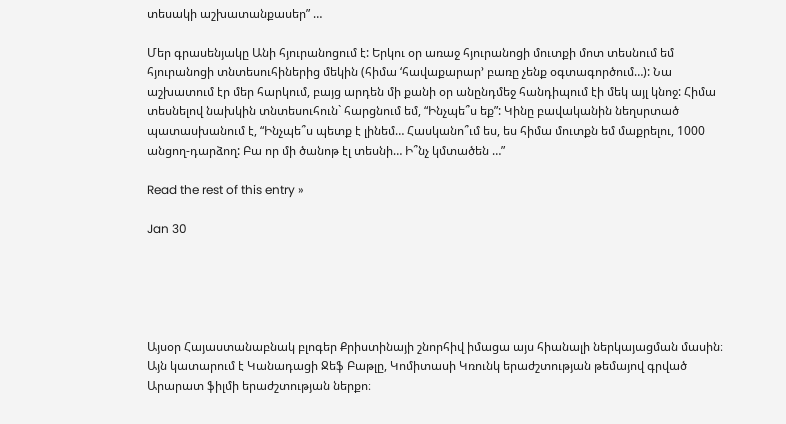տեսակի աշխատանքասեր” …

Մեր գրասենյակը Անի հյուրանոցում է: Երկու օր առաջ հյուրանոցի մուտքի մոտ տեսնում եմ հյուրանոցի տնտեսուհիներից մեկին (հիմա ‘հավաքարար’ բառը չենք օգտագործում…): Նա աշխատում էր մեր հարկում, բայց արդեն մի քանի օր անընդմեջ հանդիպում էի մեկ այլ կնոջ: Հիմա տեսնելով նախկին տնտեսուհուն` հարցնում եմ, “Ինչպե՞ս եք”: Կինը բավականին նեղսրտած պատասխանում է, “Ինչպե՞ս պետք է լինեմ… Հասկանո՞ւմ ես, ես հիմա մուտքն եմ մաքրելու, 1000 անցող-դարձող: Բա որ մի ծանոթ էլ տեսնի… Ի՞նչ կմտածեն …”

Read the rest of this entry »

Jan 30





Այսօր Հայաստանաբնակ բլոգեր Քրիստինայի շնորհիվ իմացա այս հիանալի ներկայացման մասին։ Այն կատարում է Կանադացի Ջեֆ Բաթլը, Կոմիտասի Կռունկ երաժշտության թեմայով գրված Արարատ ֆիլմի երաժշտության ներքո։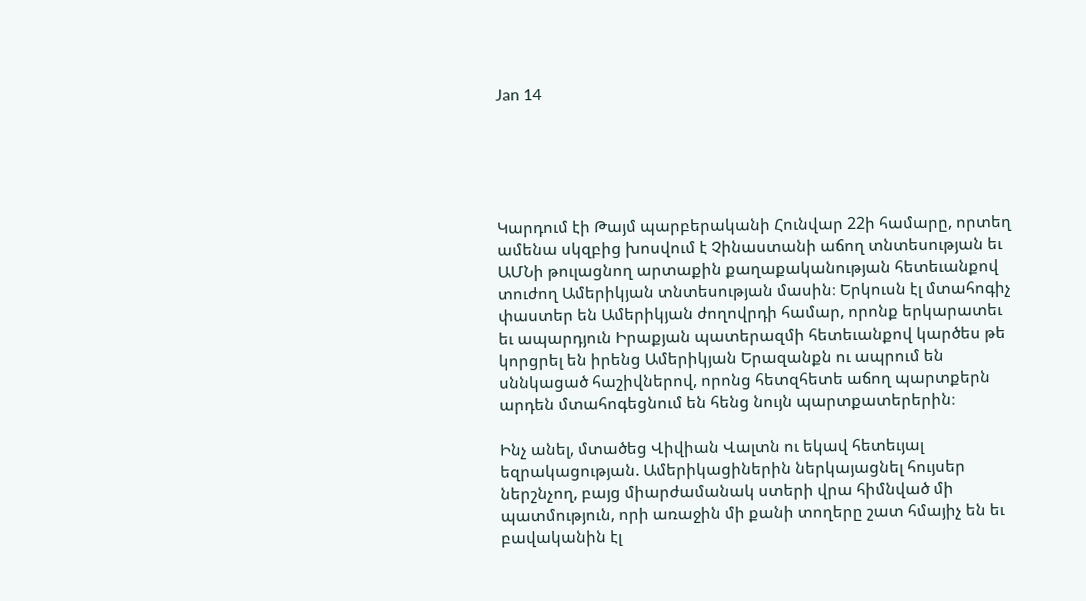Jan 14





Կարդում էի Թայմ պարբերականի Հունվար 22ի համարը, որտեղ ամենա սկզբից խոսվում է Չինաստանի աճող տնտեսության եւ ԱՄՆի թուլացնող արտաքին քաղաքականության հետեւանքով տուժող Ամերիկյան տնտեսության մասին։ Երկուսն էլ մտահոգիչ փաստեր են Ամերիկյան ժողովրդի համար, որոնք երկարատեւ եւ ապարդյուն Իրաքյան պատերազմի հետեւանքով կարծես թե կորցրել են իրենց Ամերիկյան Երազանքն ու ապրում են սննկացած հաշիվներով, որոնց հետզհետե աճող պարտքերն արդեն մտահոգեցնում են հենց նույն պարտքատերերին։

Ինչ անել, մտածեց Վիվիան Վալտն ու եկավ հետեւյալ եզրակացության. Ամերիկացիներին ներկայացնել հույսեր ներշնչող, բայց միարժամանակ ստերի վրա հիմնված մի պատմություն, որի առաջին մի քանի տողերը շատ հմայիչ են եւ բավականին էլ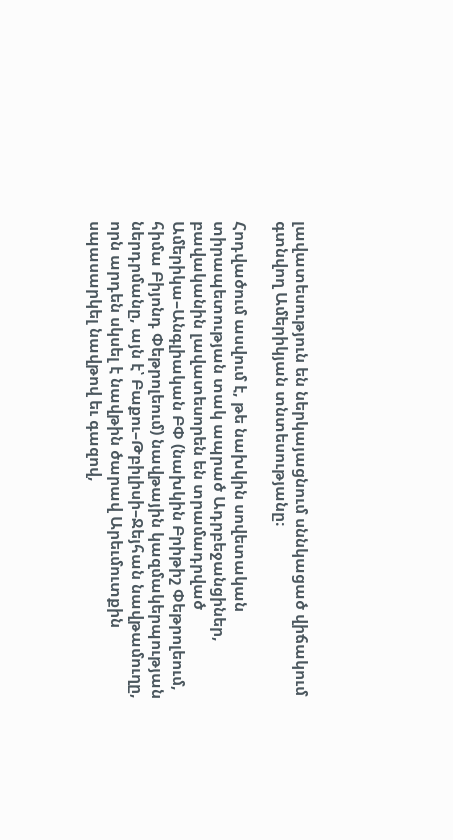լավատեսություն են ներկայացնում սննկացած վիճակում գտնվող Ամերիկյան տնտեսությանը։

Հոդվածում ասվում է, թե նախկին սովետական տիրապետության տակ ապրած Ադրբեջանցիներ, բավականին լավատեսորեն են տրամադրված Ամերիկա–Անգլիական ԲՓ (նախկին Բրիթիշ Փեթրոլեում, հիմա Բիյոնդ Փեթրոլեում) նավթային կազմակերպության ներդրմանը, այն է՝ Բաքու–Թբիլիսի–Ջեյհան նավթամուղը, որն արդեն սկսել է նավթին ծարավ Արեւմուտքին սպասարկել նավթով եւ գազով,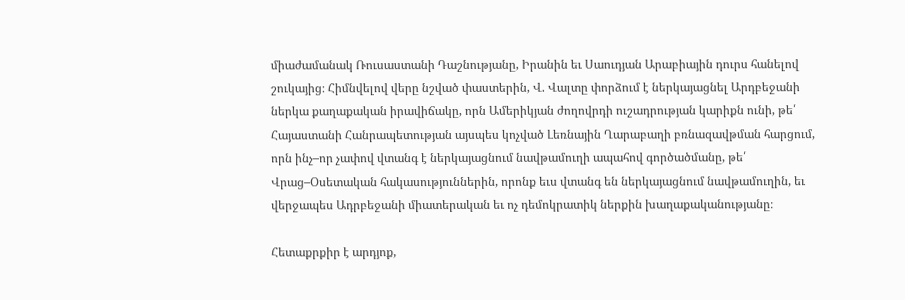միաժամանակ Ռուսաստանի Դաշնությանը, Իրանին եւ Սաուդյան Արաբիային դուրս հանելով շուկայից։ Հիմնվելով վերը նշված փաստերին, Վ. Վալտը փորձում է ներկայացնել Արդբեջանի ներկա քաղաքական իրավիճակը, որն Ամերիկյան ժողովրդի ուշադրության կարիքն ունի, թե՛ Հայաստանի Հանրապետության այսպես կոչված Լեռնային Ղարաբաղի բռնազավթման հարցում, որն ինչ–որ չափով վտանգ է ներկայացնում նավթամուղի ապահով գործածմանը, թե՛ Վրաց–Օսետական հակասություններին, որոնք եւս վտանգ են ներկայացնում նավթամուղին, եւ վերջապես Ադրբեջանի միատերական եւ ոչ դեմոկրատիկ ներքին խաղաքականությանը։

Հետաքրքիր է արդյոք,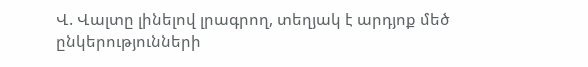Վ. Վալտը լինելով լրագրող, տեղյակ է արդյոք մեծ ընկերությունների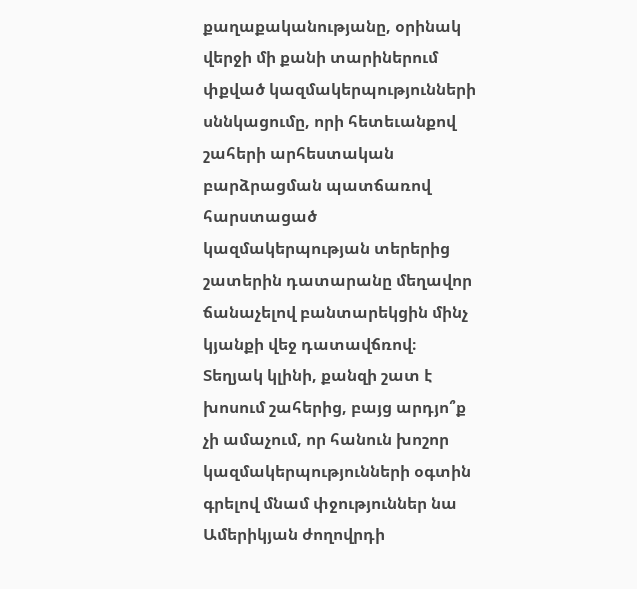քաղաքականությանը, օրինակ վերջի մի քանի տարիներում փքված կազմակերպությունների սննկացումը, որի հետեւանքով շահերի արհեստական բարձրացման պատճառով հարստացած կազմակերպության տերերից շատերին դատարանը մեղավոր ճանաչելով բանտարեկցին մինչ կյանքի վեջ դատավճռով։ Տեղյակ կլինի, քանզի շատ է խոսում շահերից, բայց արդյո՞ք չի ամաչում, որ հանուն խոշոր կազմակերպությունների օգտին գրելով մնամ փջություններ նա Ամերիկյան ժողովրդի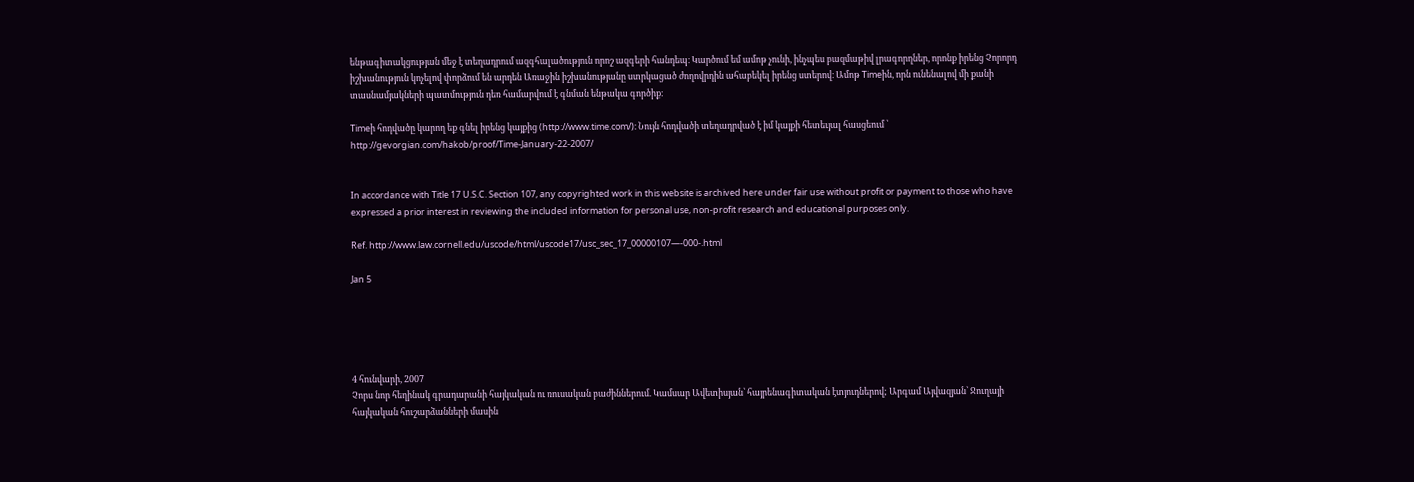ենթագիտակցության մեջ է տեղադրում ազգհալածություն որոշ ազգերի հանդեպ։ Կարծում եմ ամոթ չունի, ինչպես բազմաթիվ լրագորղներ, որոնք իրենց Չորորդ իշխանություն կոչելով փորձում են արդեն Առաջին իշխանությանը ստրկացած ժողովրդին ահաբեկել իրենց ստերով։ Ամոթ Timeին, որն ունենալով մի քանի տասնամյակների պատմություն դեռ համարվում է գնման ենթակա գործիք։

Timeի հոդվածը կարող եք գնել իրենց կայքից (http://www.time.com/)։ Նույն հոդվածի տեղադրված է իմ կայքի հետեւյալ հասցեում ՝ http://gevorgian.com/hakob/proof/Time-January-22-2007/


In accordance with Title 17 U.S.C. Section 107, any copyrighted work in this website is archived here under fair use without profit or payment to those who have expressed a prior interest in reviewing the included information for personal use, non-profit research and educational purposes only.

Ref. http://www.law.cornell.edu/uscode/html/uscode17/usc_sec_17_00000107—-000-.html

Jan 5





4 հունվարի, 2007
Չորս նոր հեղինակ գրադարանի հայկական ու ռուսական բաժիններում. Կամսար Ավետիսյան՝ հայրենագիտական էտյուդներով; Արգամ Այվազյան՝ Ջուղայի հայկական հուշարձանների մասին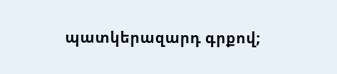պատկերազարդ գրքով;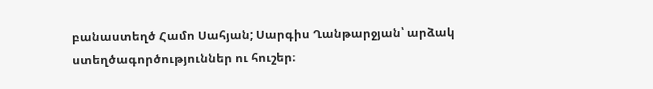բանաստեղծ Համո Սահյան; Սարգիս Ղանթարջյան՝ արձակ ստեղծագործություններ ու հուշեր։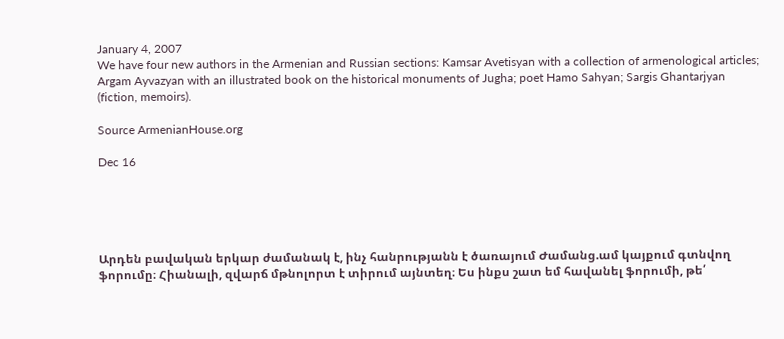January 4, 2007
We have four new authors in the Armenian and Russian sections: Kamsar Avetisyan with a collection of armenological articles; Argam Ayvazyan with an illustrated book on the historical monuments of Jugha; poet Hamo Sahyan; Sargis Ghantarjyan (fiction, memoirs).

Source ArmenianHouse.org

Dec 16





Արդեն բավական երկար ժամանակ է, ինչ հանրությանն է ծառայում Ժամանց.ամ կայքում գտնվող ֆորումը։ Հիանալի, զվարճ մթնոլորտ է տիրում այնտեղ։ Ես ինքս շատ եմ հավանել ֆորումի, թե՛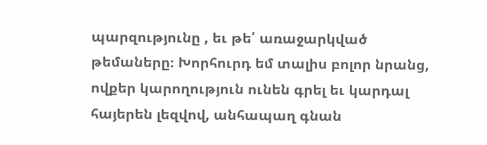պարզությունը , եւ թե՛ առաջարկված թեմաները։ Խորհուրդ եմ տալիս բոլոր նրանց, ովքեր կարողություն ունեն գրել եւ կարդալ հայերեն լեզվով, անհապաղ գնան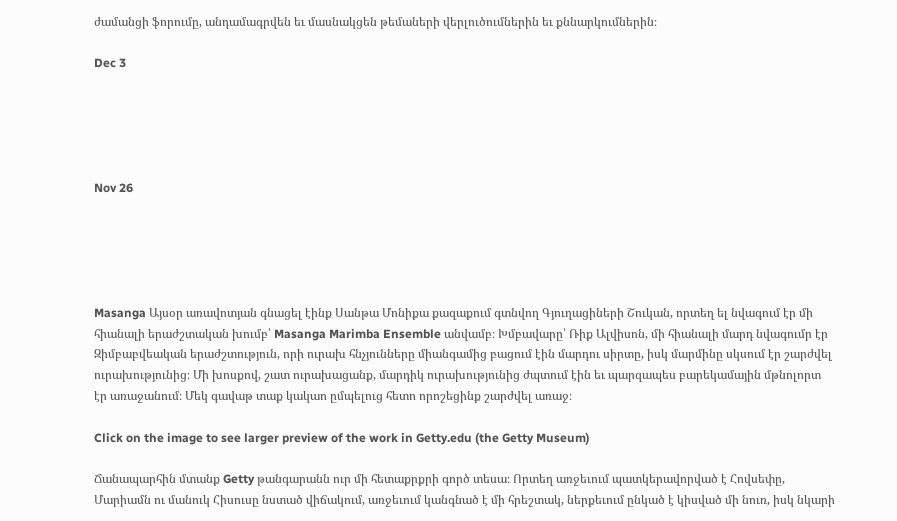ժամանցի ֆորումը, անդամագրվեն եւ մասնակցեն թեմաների վերլուծումներին եւ քննարկումներին։

Dec 3





Nov 26





Masanga Այսօր առավոտյան գնացել էինք Սանթա Մոնիքա քազաքում գտնվող Գյուղացիների Շուկան, որտեղ ել նվագում էր մի հիանալի երաժշտական խումբ՝ Masanga Marimba Ensemble անվամբ։ Խմբավարը՝ Ռիք Ալվիսոն, մի հիանալի մարդ նվագումր էր Զիմբաբվեական երաժշտություն, որի ուրախ հնչյունները միանգամից բացում էին մարդու սիրտը, իսկ մարմինը սկսում էր շարժվել ուրախությունից։ Մի խոսքով, շատ ուրախացանք, մարդիկ ուրախությունից ժպտում էին եւ պարզապես բարեկամային մթնոլորտ էր առաջանում։ Մեկ գավաթ տաք կակաո ըմպելուց հետո որոշեցինք շարժվել առաջ։

Click on the image to see larger preview of the work in Getty.edu (the Getty Museum)

Ճանապարհին մտանք Getty թանգարանն ուր մի հետաքրքրի գործ տեսա։ Որտեղ առջեւում պատկերավորված է Հովսեփը, Մարիամն ու մանուկ Հիսուսը նստած վիճակում, առջեւում կանգնած է մի հրեշտակ, ներքեւում ընկած է կիսված մի նուռ, իսկ նկարի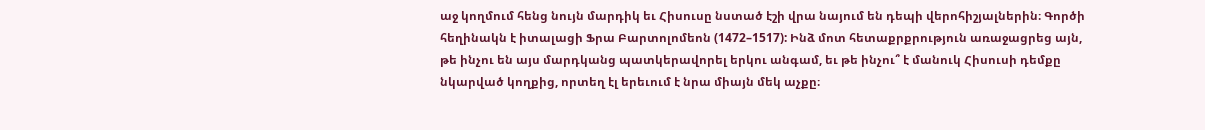աջ կողմում հենց նույն մարդիկ եւ Հիսուսը նստած էշի վրա նայում են դեպի վերոհիշյալներին։ Գործի հեղինակն է իտալացի Ֆրա Բարտոլոմեոն (1472–1517): Ինձ մոտ հետաքրքրություն առաջացրեց այն, թե ինչու են այս մարդկանց պատկերավորել երկու անգամ, եւ թե ինչու՞ է մանուկ Հիսուսի դեմքը նկարված կողքից, որտեղ էլ երեւում է նրա միայն մեկ աչքը։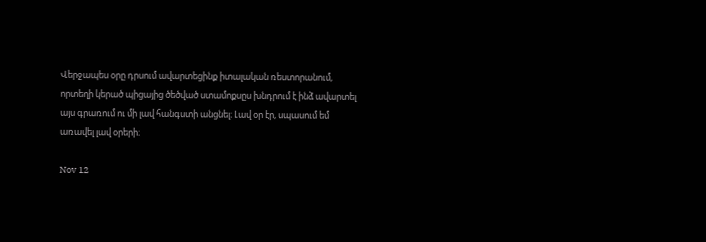Վերջապես օրը դրսում ավարտեցինք իտալական ռեստորանում, որտեղի կերած պիցայից ծեծված ստամոքսըս խնդրում է ինձ ավարտել այս գրառում ու մի լավ հանգստի անցնել։ Լավ օր էր, սպասում եմ առավել լավ օրերի։

Nov 12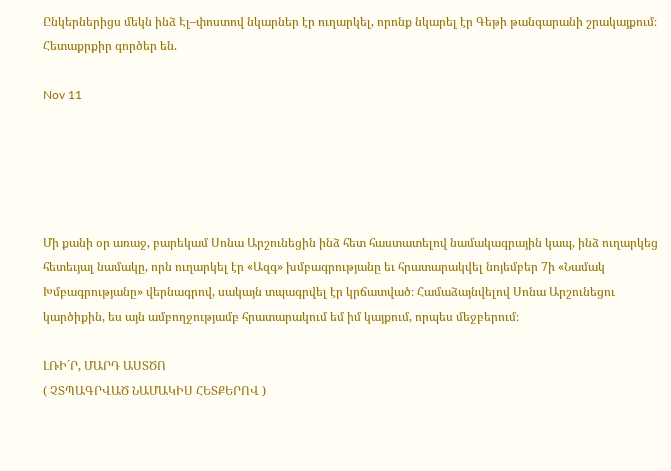Ընկերներիցս մեկն ինձ Էլ–փոստով նկարներ էր ուղարկել, որոնք նկարել էր Գեթի թանգարանի շրակայքում։ Հետաքրքիր գործեր են.

Nov 11





Մի քանի օր առաջ, բարեկամ Սոնա Արշունեցին ինձ հետ հաստատելով նամակագրային կապ, ինձ ուղարկեց հետեւյալ նամակը, որն ուղարկել էր «Ազգ» խմբագրությանը եւ հրատարակվել նոյեմբեր 7ի «Նամակ Խմբագրությանը» վերնագրով, սակայն տպագրվել էր կրճատված։ Համաձայնվելով Սոնա Արշունեցու կարծիքին, ես այն ամբողջությամբ հրատարակում եմ իմ կայքում, որպես մեջբերում։

ԼՌԻ´Ր, ՄԱՐԴ ԱՍՏԾՈ
( ՉՏՊԱԳՐՎԱԾ ՆԱՄԱԿԻՍ ՀԵՏՔԵՐՈՎ )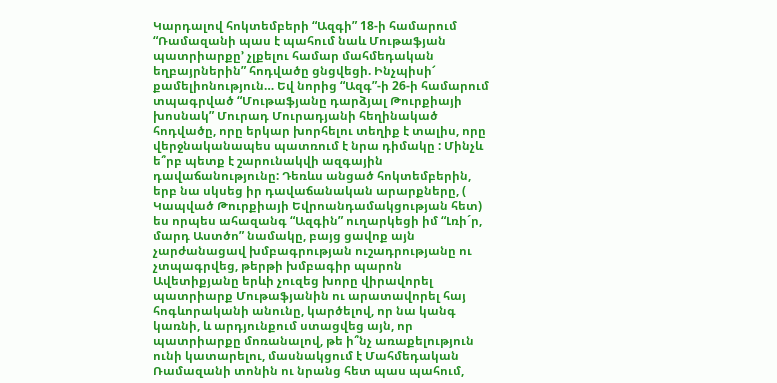Կարդալով հոկտեմբերի “Ազգի” 18-ի համարում “Ռամազանի պաս է պահում նաև Մութաֆյան պատրիարքը’ չլքելու համար մահմեդական եղբայրներին” հոդվածը ցնցվեցի. Ինչպիսի՜ քամելիոնություն… Եվ նորից “Ազգ”-ի 26-ի համարում տպագրված “Մութաֆյանը դարձյալ Թուրքիայի խոսնակ” Մուրադ Մուրադյանի հեղինակած հոդվածը, որը երկար խորհելու տեղիք է տալիս, որը վերջնականապես պատռում է նրա դիմակը : Մինչև ե՞րբ պետք է շարունակվի ազգային դավաճանությունը: Դեռևս անցած հոկտեմբերին, երբ նա սկսեց իր դավաճանական արարքները, ( Կապված Թուրքիայի Եվրոանդամակցության հետ) ես որպես ահազանգ “Ազգին” ուղարկեցի իմ “Լռի´ր, մարդ Աստծո” նամակը, բայց ցավոք այն չարժանացավ խմբագրության ուշադրությանը ու չտպագրվեց, թերթի խմբագիր պարոն Ավետիքյանը երևի չուզեց խորը վիրավորել պատրիարք Մութաֆյանին ու արատավորել հայ հոգևորականի անունը, կարծելով, որ նա կանգ կառնի, և արդյունքում ստացվեց այն, որ պատրիարքը մոռանալով, թե ի՞նչ առաքելություն ունի կատարելու, մասնակցում է Մահմեդական Ռամազանի տոնին ու նրանց հետ պաս պահում,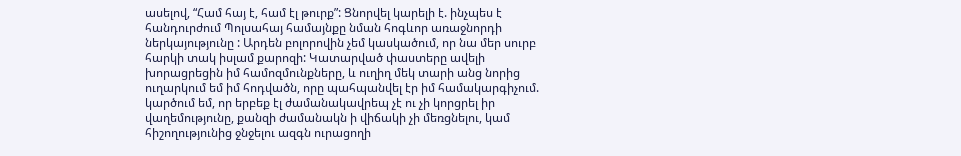ասելով, “Համ հայ է, համ էլ թուրք”: Ցնորվել կարելի է. ինչպես է հանդուրժում Պոլսահայ համայնքը նման հոգևոր առաջնորդի ներկայությունը : Արդեն բոլորովին չեմ կասկածում, որ նա մեր սուրբ հարկի տակ իսլամ քարոզի: Կատարված փաստերը ավելի խորացրեցին իմ համոզմունքները, և ուղիղ մեկ տարի անց նորից ուղարկում եմ իմ հոդվածն, որը պահպանվել էր իմ համակարգիչում. կարծում եմ, որ երբեք էլ ժամանակավրեպ չէ ու չի կորցրել իր վաղեմությունը, քանզի ժամանակն ի վիճակի չի մեռցնելու, կամ հիշողությունից ջնջելու ազգն ուրացողի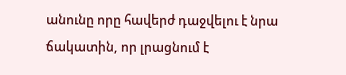անունը որը հավերժ դաջվելու է նրա ճակատին, որ լրացնում է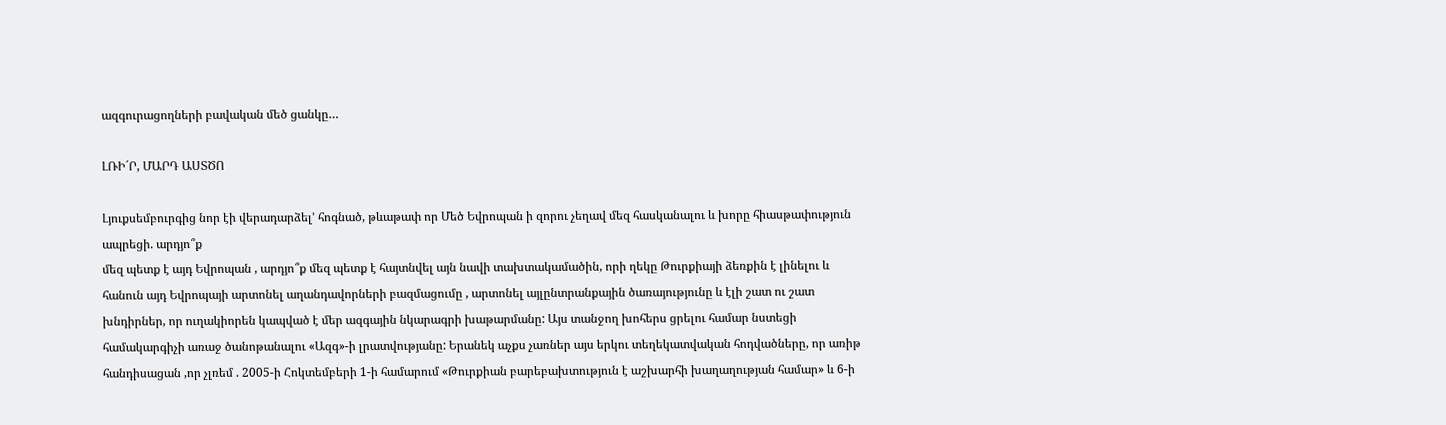ազգուրացողների բավական մեծ ցանկը…

ԼՌԻ´Ր, ՄԱՐԴ ԱՍՏԾՈ

Լյուքսեմբուրգից նոր էի վերադարձել’ հոգնած, թևաթափ որ Մեծ Եվրոպան ի զորու չեղավ մեզ հասկանալու և խորը հիասթափություն ապրեցի. արդյո՞ք
մեզ պետք է այդ Եվրոպան , արդյո՞ք մեզ պետք է հայտնվել այն նավի տախտակամածին, որի ղեկը Թուրքիայի ձեռքին է լինելու և հանուն այդ Եվրոպայի արտոնել աղանդավորների բազմացումը , արտոնել այլընտրանքային ծառայությունը և էլի շատ ու շատ խնդիրներ, որ ուղակիորեն կապված է մեր ազգային նկարագրի խաթարմանը: Այս տանջող խոհերս ցրելու համար նստեցի համակարգիչի առաջ ծանոթանալու «Ազգ»-ի լրատվությանը: Երանեկ աչքս չառներ այս երկու տեղեկատվական հոդվածները, որ առիթ հանդիսացան ,որ չլռեմ . 2005-ի Հոկտեմբերի 1-ի համարում «Թուրքիան բարեբախտություն է աշխարհի խաղաղության համար» և 6-ի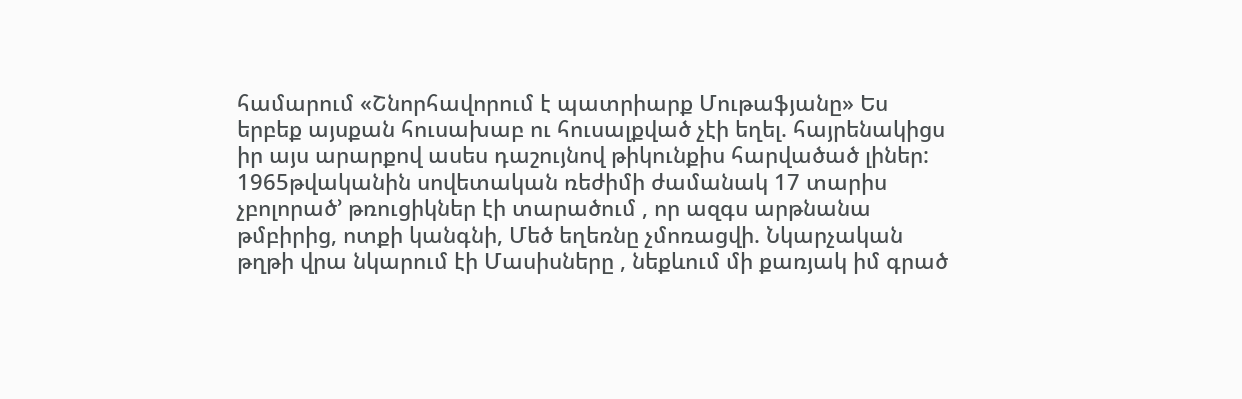համարում «Շնորհավորում է պատրիարք Մութաֆյանը» Ես երբեք այսքան հուսախաբ ու հուսալքված չէի եղել. հայրենակիցս իր այս արարքով ասես դաշույնով թիկունքիս հարվածած լիներ:
1965թվականին սովետական ռեժիմի ժամանակ 17 տարիս չբոլորած’ թռուցիկներ էի տարածում , որ ազգս արթնանա թմբիրից, ոտքի կանգնի, Մեծ եղեռնը չմոռացվի. Նկարչական թղթի վրա նկարում էի Մասիսները , նեքևում մի քառյակ իմ գրած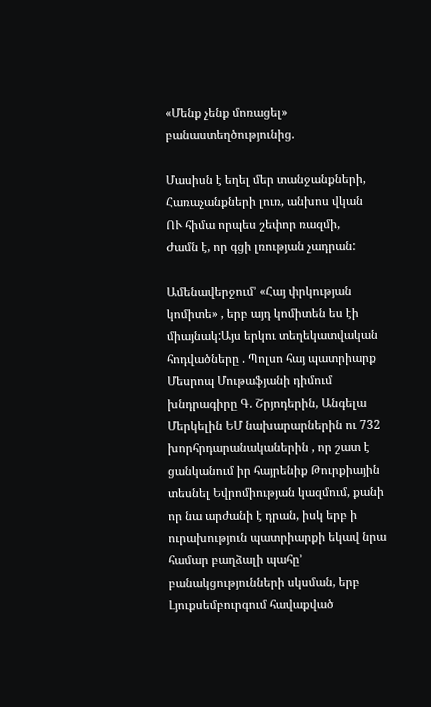«Մենք չենք մոռացել» բանաստեղծությունից.

Մասիսն է եղել մեր տանջանքների,
Հառաչանքների լուռ, անխոս վկան
ՈՒ հիմա որպես շեփոր ռազմի,
Ժամն է, որ գցի լռության չադրան:

Ամենավերջում’ «Հայ փրկության կոմիտե» , երբ այդ կոմիտեն ես էի միայնակ:Այս երկու տեղեկատվական հոդվածները . Պոլսո հայ պատրիարք Մեսրոպ Մութաֆյանի դիմում խնդրագիրը Գ. Շրյոդերին, Անգելա Մերկելին ԵՄ նախարարներին ու 732 խորհրդարանականերին , որ շատ է ցանկանում իր հայրենիք Թուրքիային տեսնել Եվրոմիության կազմում, քանի որ նա արժանի է դրան, իսկ երբ ի ուրախություն պատրիարքի եկավ նրա համար բաղձալի պահը’ բանակցությունների սկսման, երբ Լյուքսեմբուրգում հավաքված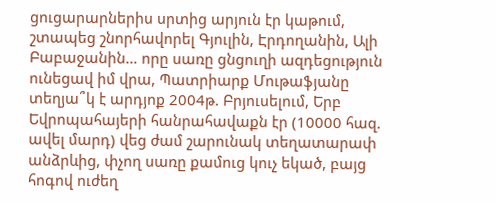ցուցարարներիս սրտից արյուն էր կաթում, շտապեց շնորհավորել Գյուլին, Էրդողանին, Ալի Բաբաջանին… որը սառը ցնցուղի ազդեցություն ունեցավ իմ վրա, Պատրիարք Մութաֆյանը տեղյա՞կ է արդյոք 2004թ. Բրյուսելում, Երբ Եվրոպահայերի հանրահավաքն էր (10000 հազ. ավել մարդ) վեց ժամ շարունակ տեղատարափ անձրևից, փչող սառը քամուց կուչ եկած, բայց հոգով ուժեղ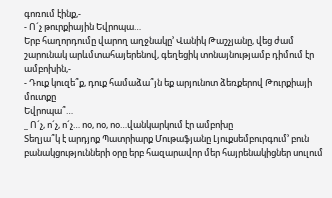գոռում էինք,-
- Ո´չ թուրքիային Եվրոպա…
Երբ հաղորդումը վարող աղջնակը’ Վանիկ Թաշչյանը, վեց ժամ շարունակ արևմտահայերենով, գեղեցիկ տոնայնությամբ դիմում էր ամբոխին,-
- Դուք կուզե՞ք, դուք համաձա՞յն եք արյունոտ ձեռքերով Թուրքիայի մուտքը
Եվրոպա՞…
_ Ո´չ, ո´չ, ո´չ… ոօ, ոօ, ոօ…վանկարկում էր ամբոխը
Տեղյա՞կ է արդյոք Պատրիարք Մութաֆյանը Լյուքսեմբուրգում’ բուն բանակցությունների օրը երբ հազարավոր մեր հայրենակիցներ սուլում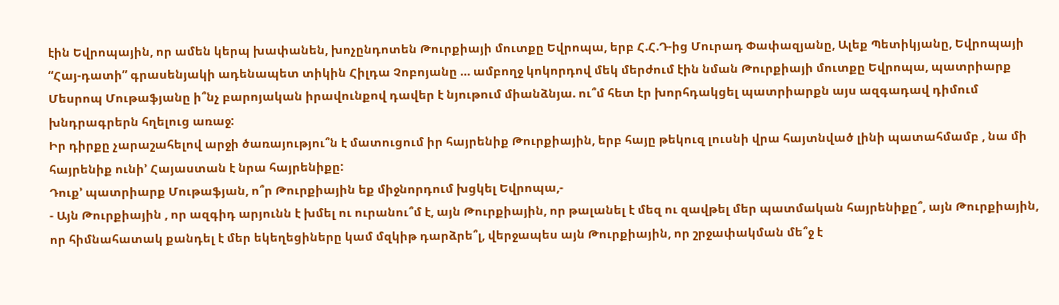էին Եվրոպային, որ ամեն կերպ խափանեն, խոչընդոտեն Թուրքիայի մուտքը Եվրոպա, երբ Հ.Հ.Դ-ից Մուրադ Փափազյանը, Ալեք Պետիկյանը, Եվրոպայի “Հայ-դատի” գրասենյակի ադենապետ տիկին Հիլդա Չոբոյանը … ամբողջ կոկորդով մեկ մերժում էին նման Թուրքիայի մուտքը Եվրոպա, պատրիարք Մեսրոպ Մութաֆյանը ի՞նչ բարոյական իրավունքով դավեր է նյութում միանձնյա. ու՞մ հետ էր խորհդակցել պատրիարքն այս ազգադավ դիմում խնդրագրերն հղելուց առաջ:
Իր դիրքը չարաշահելով արջի ծառայությու՞ն է մատուցում իր հայրենիք Թուրքիային, երբ հայը թեկուզ լուսնի վրա հայտնված լինի պատահմամբ , նա մի հայրենիք ունի’ Հայաստան է նրա հայրենիքը:
Դուք’ պատրիարք Մութաֆյան, ո՞ր Թուրքիային եք միջնորդում խցկել Եվրոպա,-
- Այն Թուրքիային , որ ազգիդ արյունն է խմել ու ուրանու՞մ է, այն Թուրքիային, որ թալանել է մեզ ու զավթել մեր պատմական հայրենիքը՞, այն Թուրքիային, որ հիմնահատակ քանդել է մեր եկեղեցիները կամ մզկիթ դարձրե՞լ, վերջապես այն Թուրքիային, որ շրջափակման մե՞ջ է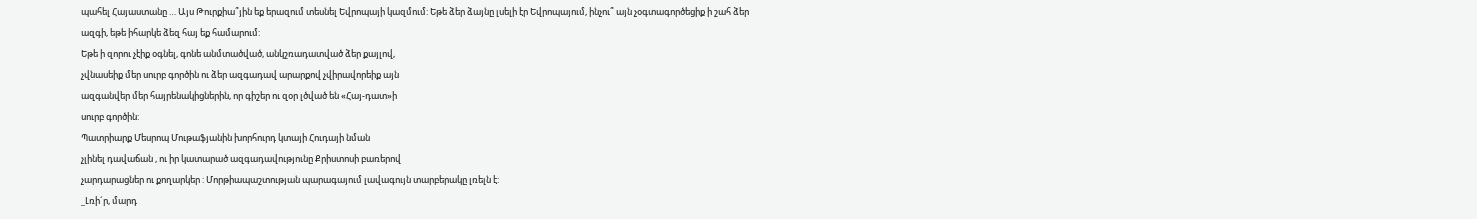պահել Հայաստանը … Այս Թուրքիա՞յին եք երազում տեսնել Եվրոպայի կազմում: Եթե ձեր ձայնը լսելի էր Եվրոպայում, ինչու՞ այն չօգտագործեցիք ի շահ ձեր ազգի, եթե իհարկե ձեզ հայ եք համարում:
Եթե ի զորու չէիք օգնել, գոնե անմտածված, անկշռադատված ձեր քայլով,
չվնասեիք մեր սուրբ գործին ու ձեր ազգադավ արարքով չվիրավորեիք այն
ազգանվեր մեր հայրենակիցներին, որ գիշեր ու զօր լծված են «Հայ-դատ»ի
սուրբ գործին:
Պատրիարք Մեսրոպ Մութաֆյանին խորհուրդ կտայի Հուդայի նման
չլինել դավաճան , ու իր կատարած ազգադավությունը Քրիստոսի բառերով
չարդարացներ ու քողարկեր : Մորթիապաշտության պարագայում լավագույն տարբերակը լռելն է:
_Լռի´ր, մարդ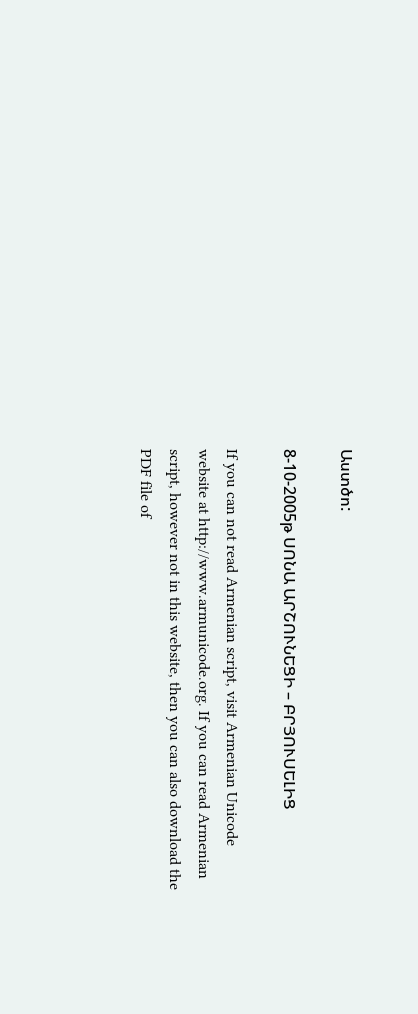Աստծո:

8-10-2005թ ՍՈՆԱ ԱՐՇՈՒՆԵՑԻ – ԲՐՅՈՒՍԵԼԻՑ

If you can not read Armenian script, visit Armenian Unicode website at http://www.armunicode.org. If you can read Armenian script, however not in this website, then you can also download the PDF file of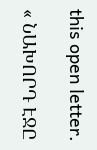this open letter.

« ՆԱԽՈՐԴ ԷՋԸ